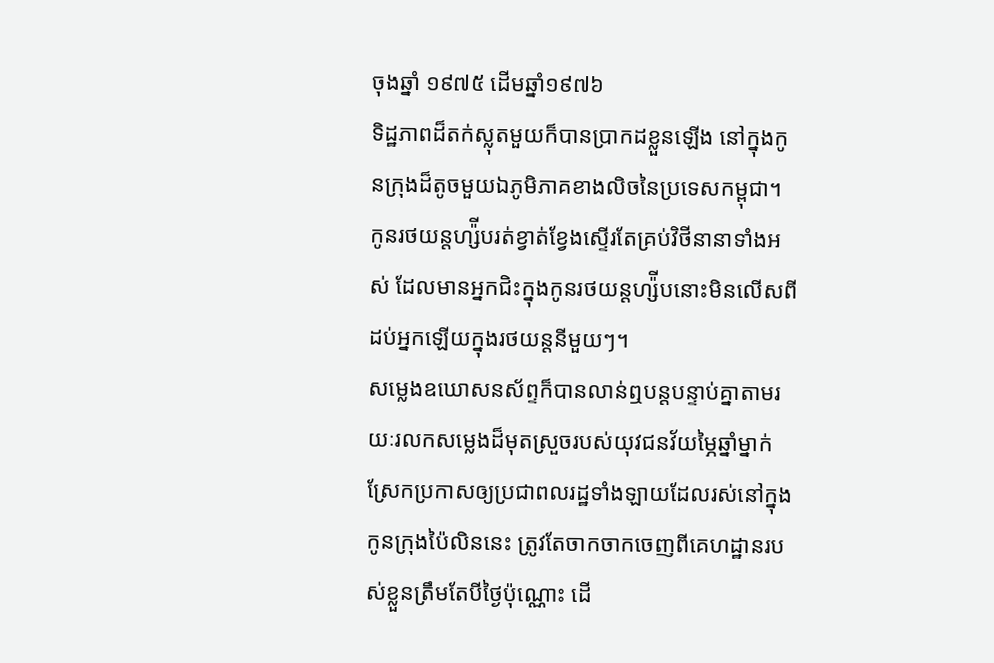ចុងឆ្នាំ ១៩៧៥ ដើមឆ្នាំ១៩៧៦
ទិដ្ឋភាពដ៏តក់ស្លុតមួយក៏បានប្រាកដខ្លួនឡើង នៅក្នុងកូនក្រុងដ៏តូចមួយឯភូមិភាគខាងលិចនៃប្រទេសកម្ពុជា។ កូនរថយន្តហ្ស៉ីបរត់ខ្វាត់ខ្វែងស្ទើរតែគ្រប់វិថីនានាទាំងអស់ ដែលមានអ្នកជិះក្នុងកូនរថយន្តហ្ស៉ីបនោះមិនលើសពីដប់អ្នកឡើយក្នុងរថយន្តនីមួយៗ។
សម្លេងឧឃោសនស័ព្ទក៏បានលាន់ឮបន្តបន្ទាប់គ្នាតាមរយៈរលកសម្លេងដ៏មុតស្រួចរបស់យុវជនវ័យម្ភៃឆ្នាំម្នាក់ ស្រែកប្រកាសឲ្យប្រជាពលរដ្ឋទាំងឡាយដែលរស់នៅក្នុងកូនក្រុងប៉ៃលិននេះ ត្រូវតែចាកចាកចេញពីគេហដ្ឋានរបស់ខ្លួនត្រឹមតែបីថ្ងៃប៉ុណ្ណោះ ដើ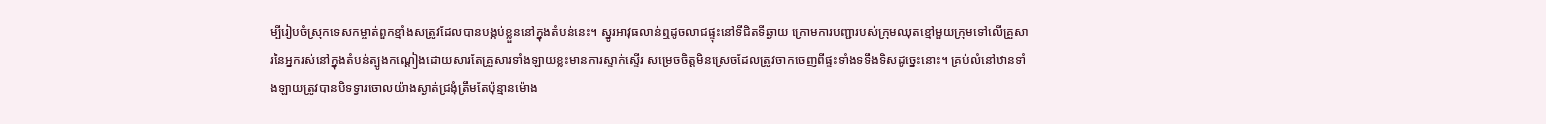ម្បីរៀបចំស្រុកទេសកម្ចាត់ពួកខ្មាំងសត្រូវដែលបានបង្កប់ខ្លួននៅក្នុងតំបន់នេះ។ ស្នូរអាវុធលាន់ឮដូចលាជផ្ទុះនៅទីជិតទីឆ្ងាយ ក្រោមការបញ្ជារបស់ក្រុមឈុតខ្មៅមួយក្រុមទៅលើគ្រួសារនៃអ្នករស់នៅក្នុងតំបន់ត្បូងកណ្ដៀងដោយសារតែគ្រួសារទាំងឡាយខ្លះមានការស្ទាក់ស្ទើរ សម្រេចចិត្តមិនស្រេចដែលត្រូវចាកចេញពីផ្ទះទាំងទទឹងទិសដូច្នេះនោះ។ គ្រប់លំនៅឋានទាំងឡាយត្រូវបានបិទទ្វារចោលយ៉ាងស្ងាត់ជ្រងុំត្រឹមតែប៉ុន្មានម៉ោង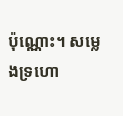ប៉ុណ្ណោះ។ សម្លេងទ្រហោ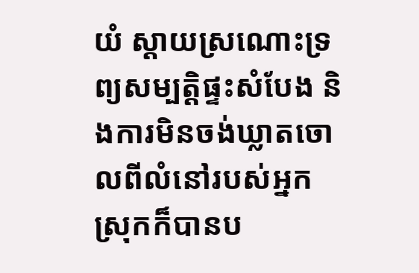យំ ស្ដាយស្រណោះទ្រព្យសម្បត្តិផ្ទះសំបែង និងការមិនចង់ឃ្លាតចោលពីលំនៅរបស់អ្នកស្រុកក៏បានប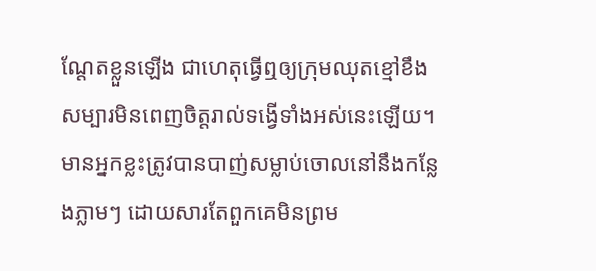ណ្ដែតខ្លួនឡើង ជាហេតុធ្វើឮឲ្យក្រុមឈុតខ្មៅខឹងសម្បារមិនពេញចិត្តរាល់ទង្វើទាំងអស់នេះឡើយ។ មានអ្នកខ្លះត្រូវបានបាញ់សម្លាប់ចោលនៅនឹងកន្លែងភ្លាមៗ ដោយសារតែពួកគេមិនព្រម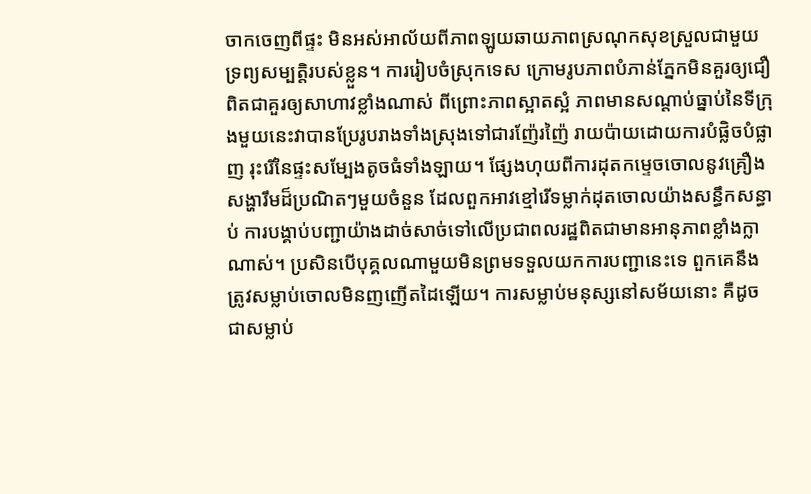ចាកចេញពីផ្ទះ មិនអស់អាល័យពីភាពឡូយឆាយភាពស្រណុកសុខស្រួលជាមួយទ្រព្យសម្បត្តិរបស់ខ្លួន។ ការរៀបចំស្រុកទេស ក្រោមរូបភាពបំភាន់ភ្នែកមិនគួរឲ្យជឿពិតជាគួរឲ្យសាហាវខ្លាំងណាស់ ពីព្រោះភាពស្អាតស្អំ ភាពមានសណ្ដាប់ធ្នាប់នៃទីក្រុងមួយនេះវាបានប្រែរូបរាងទាំងស្រុងទៅជារញ៉ែរញ៉ៃ រាយប៉ាយដោយការបំផ្លិចបំផ្លាញ រុះរើនៃផ្ទះសម្បែងតូចធំទាំងឡាយ។ ផ្សែងហុយពីការដុតកម្ទេចចោលនូវគ្រឿងសង្ហារឹមដ៏ប្រណិតៗមួយចំនួន ដែលពួកអាវខ្មៅរើទម្លាក់ដុតចោលយ៉ាងសន្ធឹកសន្ធាប់ ការបង្គាប់បញ្ជាយ៉ាងដាច់សាច់ទៅលើប្រជាពលរដ្ឋពិតជាមានអានុភាពខ្លាំងក្លាណាស់។ ប្រសិនបើបុគ្គលណាមួយមិនព្រមទទួលយកការបញ្ជានេះទេ ពួកគេនឹងត្រូវសម្លាប់ចោលមិនញញើតដៃឡើយ។ ការសម្លាប់មនុស្សនៅសម័យនោះ គឺដូចជាសម្លាប់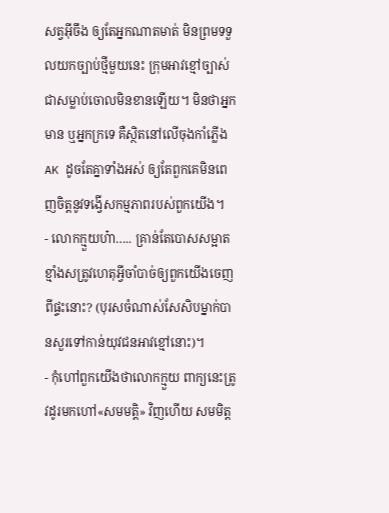សត្វអ៊ីចឹង ឲ្យតែអ្នកណាតមាត់ មិនព្រមទទួលយកច្បាប់ថ្មីមួយនេះ ក្រុមអាវខ្មៅច្បាស់ជាសម្លាប់ចោលមិនខានឡើយ។ មិនថាអ្នកមាន ឬអ្នកក្រទេ គឺស្ថិតនៅលើចុងកាំភ្លើង AK ដូចតែគ្នាទាំងអស់ ឲ្យតែពួកគេមិនពេញចិត្តនូវទង្វើសកម្មភាពរបស់ពួកយើង។
- លោកក្មួយហ៎ា….. គ្រាន់តែបោសសម្អាតខ្មាំងសត្រូវហេតុអ្វីចាំបាច់ឲ្យពួកយើងចេញពីផ្ទះនោះ? (បុរសចំណាស់សែសិបម្នាក់បានសួរទៅកាន់យុវជនអាវខ្មៅនោះ)។
- កុំហៅពួកយើងថាលោកក្មួយ ពាក្យនេះត្រូវដូរមកហៅ«សមមត្តិ» វិញហើយ សមមិត្ត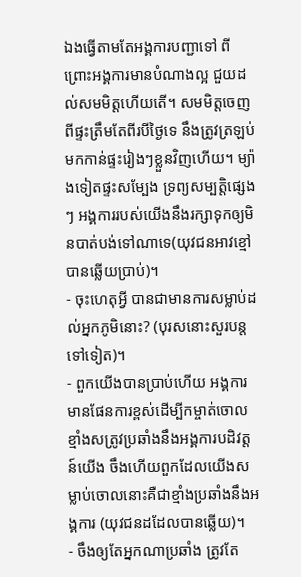ឯងធ្វើតាមតែអង្គការបញ្ជាទៅ ពីព្រោះអង្គការមានបំណាងល្អ ជួយដល់សមមិត្តហើយតើ។ សមមិត្តចេញពីផ្ទះត្រឹមតែពីរបីថ្ងៃទេ នឹងត្រូវត្រឡប់មកកាន់ផ្ទះរៀងៗខ្លួនវិញហើយ។ ម្យ៉ាងទៀតផ្ទះសម្បែង ទ្រព្យសម្បត្តិផ្សេងៗ អង្គការរបស់យើងនឹងរក្សាទុកឲ្យមិនបាត់បង់ទៅណាទេ(យុវជនអាវខ្មៅបានឆ្លើយប្រាប់)។
- ចុះហេតុអ្វី បានជាមានការសម្លាប់ដល់អ្នកភូមិនោះ? (បុរសនោះសួរបន្តទៅទៀត)។
- ពួកយើងបានប្រាប់ហើយ អង្គការមានផែនការខ្ពស់ដើម្បីកម្ចាត់ចោលខ្មាំងសត្រូវប្រឆាំងនឹងអង្គការបដិវត្តន៍យើង ចឹងហើយពួកដែលយើងសម្លាប់ចោលនោះគឺជាខ្មាំងប្រឆាំងនឹងអង្គការ (យុវជនដដែលបានឆ្លើយ)។
- ចឹងឲ្យតែអ្នកណាប្រឆាំង ត្រូវតែ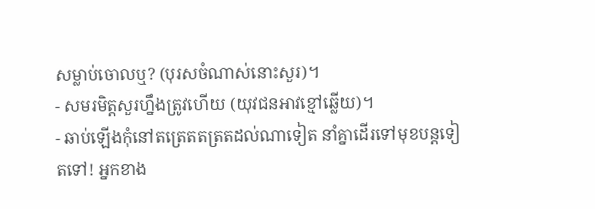សម្លាប់ចោលឬ? (បុរសចំណាស់នោះសួរ)។
- សមរមិត្តសួរហ្នឹងត្រូវហើយ (យុវជនអាវខ្មៅឆ្លើយ)។
- ឆាប់ឡើងកុំនៅតត្រេតតត្រតដល់ណាទៀត នាំគ្នាដើរទៅមុខបន្តទៀតទៅ! អ្នកខាង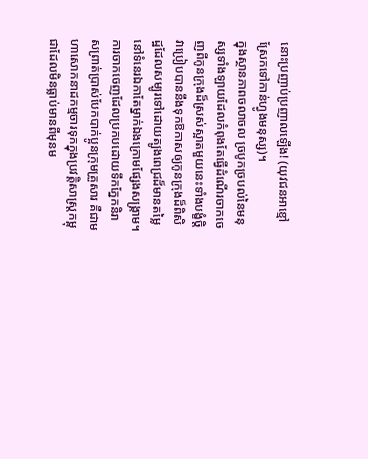នោះប្រញាប់ប្រញាលឡើង! (យុវជនអាខ្មៅស្រែកទៅកាន់ហ្វូងមនុស្ស)។
ក្នុងស្ថានភាពចលាចល ច្របូកច្របល់នៃមនុស្សទាំងឡាយដែលកំពុងតែធ្វើដំណើរចាកចេញពីកូនក្រុងដ៏ស្រស់ស្អាតមួយនេះទាំងបង្ខំចិ្ត វាប្រៀបបាននឹងទុកឱកាសឲ្យកូនក្រុងដ៏ពិសិដ្ឋដែលសម្បូរទៅដោយត្បូងពេជ្រដ៏មានតម្លៃនៅទំនេរឯកាតែម្នាក់ឯងក្រោមផ្សែងសង្រ្គាម។ ការចាកចេញដែលប្រកបដោយទឹកភ្នែកនិរាសព្រាត់ប្រាស់បែកបាក់ប្អូនក្រុមគ្រួសារ គឺជាមហាសោកនាដកម្មចារទុកក្នុងប្រវត្តិសាស្រ្តកម្ពុជាដែលមិនធ្លាប់មានពីមុនម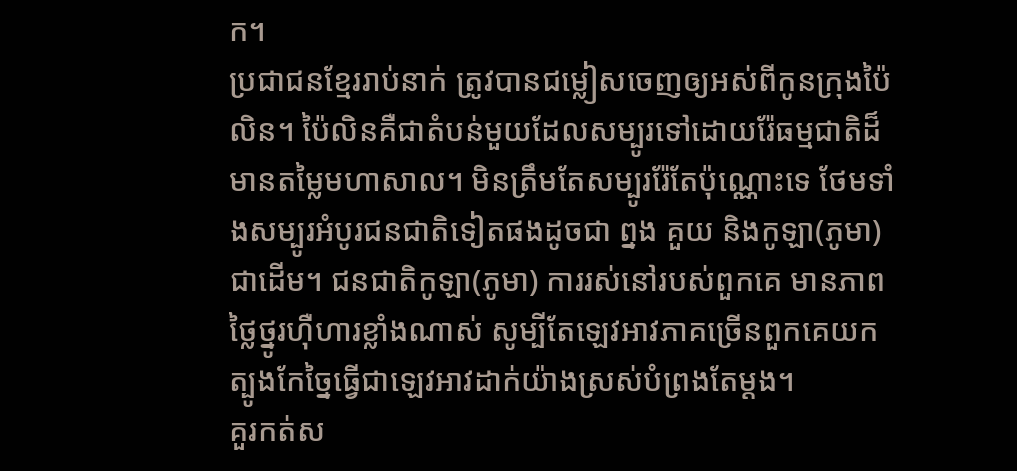ក។
ប្រជាជនខ្មែររាប់នាក់ ត្រូវបានជម្លៀសចេញឲ្យអស់ពីកូនក្រុងប៉ៃលិន។ ប៉ៃលិនគឺជាតំបន់មួយដែលសម្បូរទៅដោយរ៉ែធម្មជាតិដ៏មានតម្លៃមហាសាល។ មិនត្រឹមតែសម្បូររ៉ែតែប៉ុណ្ណោះទេ ថែមទាំងសម្បូរអំបូរជនជាតិទៀតផងដូចជា ព្នង គួយ និងកូឡា(ភូមា) ជាដើម។ ជនជាតិកូឡា(ភូមា) ការរស់នៅរបស់ពួកគេ មានភាពថ្លៃថ្នូរហ៊ឺហារខ្លាំងណាស់ សូម្បីតែឡេវអាវភាគច្រើនពួកគេយកត្បូងកែច្នៃធ្វើជាឡេវអាវដាក់យ៉ាងស្រស់បំព្រងតែម្ដង។
គួរកត់ស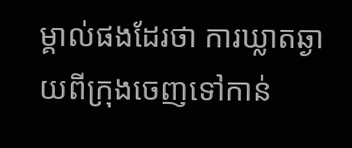ម្គាល់ផងដែរថា ការឃ្លាតឆ្ងាយពីក្រុងចេញទៅកាន់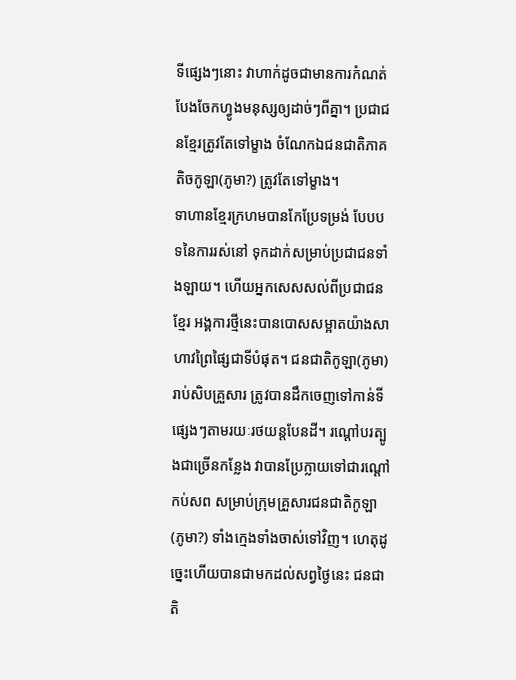ទីផ្សេងៗនោះ វាហាក់ដូចជាមានការកំណត់បែងចែកហ្វូងមនុស្សឲ្យដាច់ៗពីគ្នា។ ប្រជាជនខ្មែរត្រូវតែទៅម្ខាង ចំណែកឯជនជាតិភាគតិចកូឡា(ភូមា?) ត្រូវតែទៅម្ខាង។
ទាហានខ្មែរក្រហមបានកែប្រែទម្រង់ បែបបទនៃការរស់នៅ ទុកដាក់សម្រាប់ប្រជាជនទាំងឡាយ។ ហើយអ្នកសេសសល់ពីប្រជាជនខ្មែរ អង្គការថ្មីនេះបានបោសសម្អាតយ៉ាងសាហាវព្រៃផ្សៃជាទីបំផុត។ ជនជាតិកូឡា(ភូមា) រាប់សិបគ្រួសារ ត្រូវបានដឹកចេញទៅកាន់ទីផ្សេងៗតាមរយៈរថយន្តបែនដី។ រណ្ដៅបរត្បូងជាច្រើនកន្លែង វាបានប្រែក្លាយទៅជារណ្ដៅកប់សព សម្រាប់ក្រុមគ្រួសារជនជាតិកូឡា(ភូមា?) ទាំងក្មេងទាំងចាស់ទៅវិញ។ ហេតុដូច្នេះហើយបានជាមកដល់សព្វថ្ងៃនេះ ជនជាតិ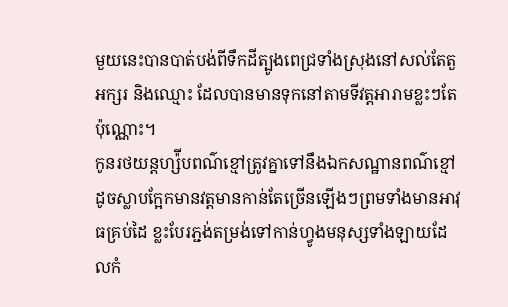មួយនេះបានបាត់បង់ពីទឹកដីត្បូងពេជ្រទាំងស្រុងនៅសល់តែតួអក្សរ និងឈ្មោះ ដែលបានមានទុកនៅតាមទីវត្តអារាមខ្លះៗតែប៉ុណ្ណោះ។
កូនរថយន្តហ្ស៉ីបពណ៌ខ្មៅត្រូវគ្នាទៅនឹងឯកសណ្ឋានពណ៌ខ្មៅដូចស្លាបក្អែកមានវត្ដមានកាន់តែច្រើនឡើងៗព្រមទាំងមានអាវុធគ្រប់ដៃ ខ្លះបែរភ្ជង់តម្រង់ទៅកាន់ហ្វូងមនុស្សទាំងឡាយដែលកំ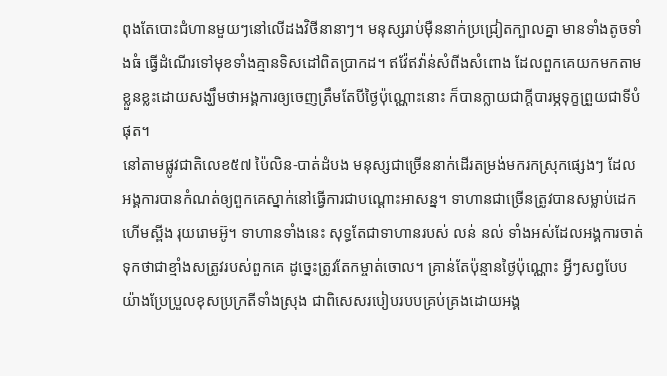ពុងតែបោះជំហានមួយៗនៅលើដងវិថីនានាៗ។ មនុស្សរាប់ម៉ឺននាក់ប្រជ្រៀតក្បាលគ្នា មានទាំងតូចទាំងធំ ធ្វើដំណើរទៅមុខទាំងគ្មានទិសដៅពិតប្រាកដ។ ឥវ៉ែឥវ៉ាន់សំពីងសំពោង ដែលពួកគេយកមកតាមខ្លួនខ្លះដោយសង្ឃឹមថាអង្គការឲ្យចេញត្រឹមតែបីថ្ងៃប៉ុណ្ណោះនោះ ក៏បានក្លាយជាក្ដីបារម្ភទុក្ខព្រួយជាទីបំផុត។
នៅតាមផ្លូវជាតិលេខ៥៧ ប៉ៃលិន-បាត់ដំបង មនុស្សជាច្រើននាក់ដើរតម្រង់មករកស្រុកផ្សេងៗ ដែលអង្គការបានកំណត់ឲ្យពួកគេស្នាក់នៅធ្វើការជាបណ្ដោះអាសន្ន។ ទាហានជាច្រើនត្រូវបានសម្លាប់ដេកហើមស្ពីង រុយរោមអ៊ូ។ ទាហានទាំងនេះ សុទ្ធតែជាទាហានរបស់ លន់ នល់ ទាំងអស់ដែលអង្គការចាត់ទុកថាជាខ្មាំងសត្រូវរបស់ពួកគេ ដូច្នេះត្រូវតែកម្ចាត់ចោល។ គ្រាន់តែប៉ុន្មានថ្ងៃប៉ុណ្ណោះ អ្វីៗសព្វបែបយ៉ាងប្រែប្រួលខុសប្រក្រតីទាំងស្រុង ជាពិសេសរបៀបរបបគ្រប់គ្រងដោយអង្គ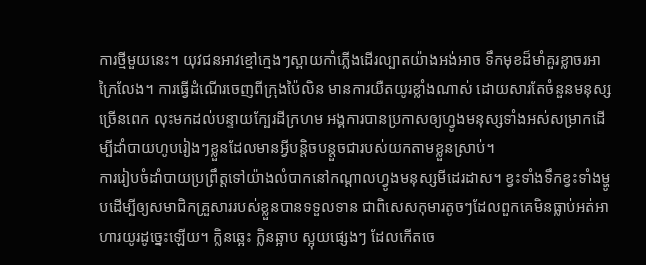ការថ្មីមួយនេះ។ យុវជនអាវខ្មៅក្មេងៗស្ពាយកាំភ្លើងដើរល្បាតយ៉ាងអង់អាច ទឹកមុខដ៏មាំគួរខ្លាចរអាក្រៃលែង។ ការធ្វើដំណើរចេញពីក្រុងប៉ៃលិន មានការយឺតយូរខ្លាំងណាស់ ដោយសារតែចំនួនមនុស្សច្រើនពេក លុះមកដល់បន្ទាយក្បែរដីក្រហម អង្គការបានប្រកាសឲ្យហ្វូងមនុស្សទាំងអស់សម្រាកដើម្បីដាំបាយហូបរៀងៗខ្លួនដែលមានអ្វីបន្តិចបន្តួចជារបស់យកតាមខ្លួនស្រាប់។
ការរៀបចំដាំបាយប្រព្រឹត្តទៅយ៉ាងលំបាកនៅកណ្ដាលហ្វូងមនុស្សមីដេរដាស។ ខ្វះទាំងទឹកខ្វះទាំងម្ហូបដើម្បីឲ្យសមាជិកគ្រួសាររបស់ខ្លួនបានទទួលទាន ជាពិសេសកុមារតូចៗដែលពួកគេមិនធ្លាប់អត់អាហារយូរដូច្នេះឡើយ។ ក្លិនឆ្អេះ ក្លិនឆ្អាប ស្អុយផ្សេងៗ ដែលកើតចេ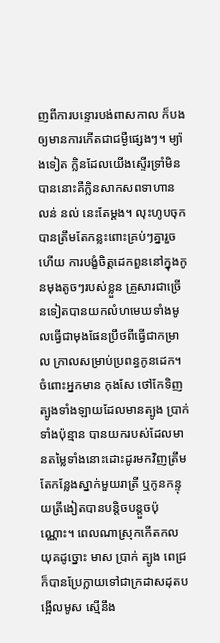ញពីការបន្ទោរបង់ពាសកាល ក៏បងឲ្យមានការកើតជាជម្ងឺផ្សេងៗ។ ម្យ៉ាងទៀត ក្លិនដែលយើងស្ទើរទ្រាំមិនបាននោះគឺក្លិនសាកសពទាហាន លន់ នល់ នេះតែម្ដង។ លុះហូបចុកបានត្រឹមតែកន្លះពោះគ្រប់ៗគ្នារួចហើយ ការបង្ខំចិត្តដេកពួននៅក្នុងកូនមុងតូចៗរបស់ខ្លួន គ្រួសារជាច្រើនទៀតបានយកលំហមេឃទាំងមូលធ្វើជាមុងផែនប្រឹថពីធ្វើជាកម្រាល ក្រាលសម្រាប់ប្រពន្ធកូនដេក។ ចំពោះអ្នកមាន កុងសែ ថៅកែទិញត្បូងទាំងឡាយដែលមានត្បូង ប្រាក់ទាំងប៉ុន្មាន បានយករបស់ដែលមានតម្លៃទាំងនោះដោះដូរមកវិញត្រឹមតែកន្លែងស្នាក់មួយរាត្រី ឬកូនកន្ទុយត្រីងៀតបានបន្ដិចបន្តួចប៉ុណ្ណោះ។ ពេលណាស្រុកកើតកលយុគដូច្នោះ មាស ប្រាក់ ត្បូង ពេជ្រ ក៏បានប្រែក្លាយទៅជាក្រដាសដុតបង្អើលមូស ស្មើនឹង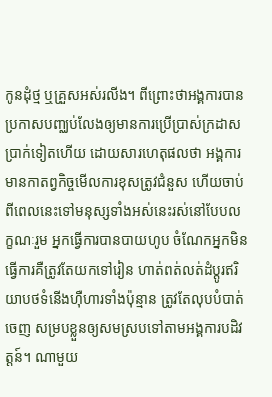កូនដុំថ្ម ឬគ្រួសអស់រលីង។ ពីព្រោះថាអង្គការបានប្រកាសបញ្ឈប់លែងឲ្យមានការប្រើប្រាស់ក្រដាសប្រាក់ទៀតហើយ ដោយសារហេតុផលថា អង្គការមានកាតព្វកិច្ចមើលការខុសត្រូវជំនួស ហើយចាប់ពីពេលនេះទៅមនុស្សទាំងអស់នេះរស់នៅបែបលក្ខណៈរួម អ្នកធ្វើការបានបាយហូប ចំណែកអ្នកមិនធ្វើការគឺត្រូវតែយកទៅរៀន ហាត់ពត់លត់ដំប្ដូរឥរិយាបថទំនើងហ៊ឺហារទាំងប៉ុន្មាន ត្រូវតែលុបបំបាត់ចេញ សម្របខ្លួនឲ្យសមស្របទៅតាមអង្គការបដិវត្តន៍។ ណាមួយ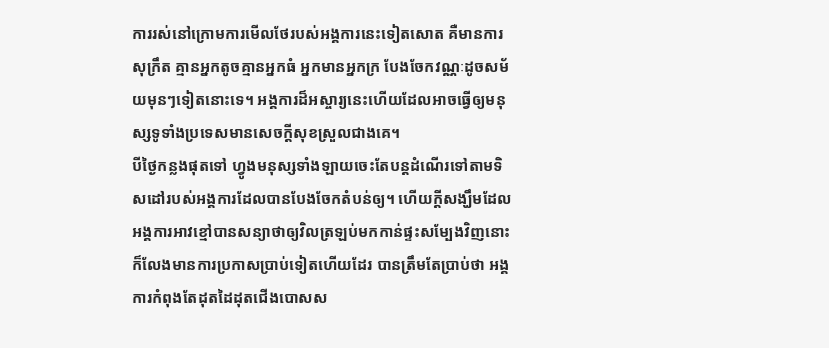ការរស់នៅក្រោមការមើលថែរបស់អង្គការនេះទៀតសោត គឺមានការសុក្រឹត គ្មានអ្នកតូចគ្មានអ្នកធំ អ្នកមានអ្នកក្រ បែងចែកវណ្ណៈដូចសម័យមុនៗទៀតនោះទេ។ អង្គការដ៏អស្ចារ្យនេះហើយដែលអាចធ្វើឲ្យមនុស្សទូទាំងប្រទេសមានសេចក្ដីសុខស្រួលជាងគេ។
បីថ្ងៃកន្លងផុតទៅ ហ្វូងមនុស្សទាំងឡាយចេះតែបន្តដំណើរទៅតាមទិសដៅរបស់អង្គការដែលបានបែងចែកតំបន់ឲ្យ។ ហើយក្ដីសង្ឃឹមដែលអង្គការអាវខ្មៅបានសន្យាថាឲ្យវិលត្រឡប់មកកាន់ផ្ទះសម្បែងវិញនោះ ក៏លែងមានការប្រកាសប្រាប់ទៀតហើយដែរ បានត្រឹមតែប្រាប់ថា អង្គការកំពុងតែដុតដៃដុតជើងបោសស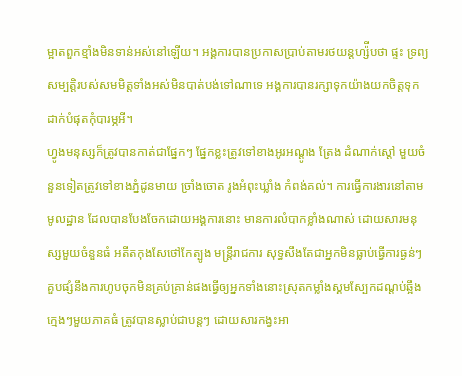ម្អាតពួកខ្មាំងមិនទាន់អស់នៅឡើយ។ អង្គការបានប្រកាសប្រាប់តាមរថយន្តហ្ស៉ីបថា ផ្ទះ ទ្រព្យសម្បត្តិរបស់សមមិត្តទាំងអស់មិនបាត់បង់ទៅណាទេ អង្គការបានរក្សាទុកយ៉ាងយកចិត្តទុកដាក់បំផុតកុំបារម្ភអី។
ហ្វូងមនុស្សក៏ត្រូវបានកាត់ជាផ្នែកៗ ផ្នែកខ្លះត្រូវទៅខាងអូរអណ្ដូង ត្រែង ដំណាក់ស្ដៅ មួយចំនួនទៀតត្រូវទៅខាងភ្នំដូនមាយ ច្រាំងចោត រូងអំពុះឃ្លាំង កំពង់គល់។ ការធ្វើការងារនៅតាមមូលដ្ឋាន ដែលបានបែងចែកដោយអង្គការនោះ មានការលំបាកខ្លាំងណាស់ ដោយសារមនុស្សមួយចំនួនធំ អតីតកុងសែថៅកែត្បូង មន្រ្តីរាជការ សុទ្ធសឹងតែជាអ្នកមិនធ្លាប់ធ្វើការធ្ងន់ៗ គួបផ្សំនឹងការហូបចុកមិនគ្រប់គ្រាន់ផងធ្វើឲ្យអ្នកទាំងនោះស្រុតកម្លាំងស្គមស្បែកដណ្ដប់ឆ្អឹង ក្មេងៗមួយភាគធំ ត្រូវបានស្លាប់ជាបន្តៗ ដោយសារកង្វះអា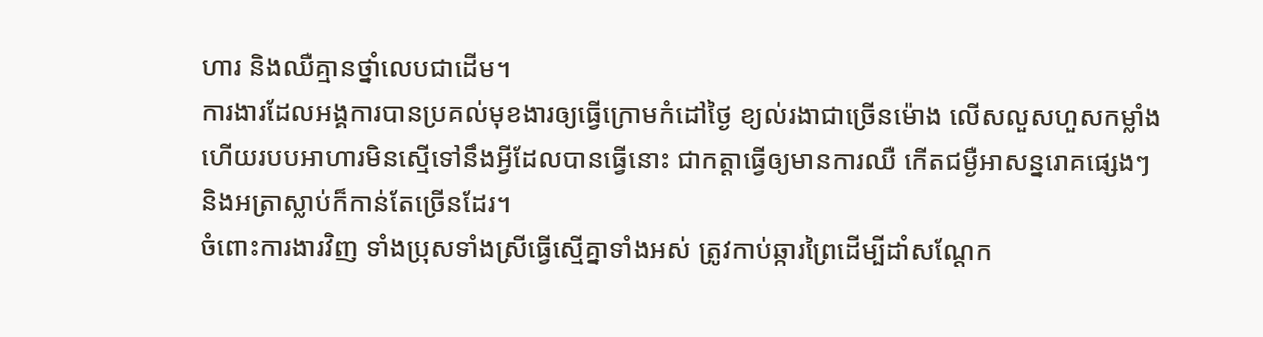ហារ និងឈឺគ្មានថ្នាំលេបជាដើម។
ការងារដែលអង្គការបានប្រគល់មុខងារឲ្យធ្វើក្រោមកំដៅថ្ងៃ ខ្យល់រងាជាច្រើនម៉ោង លើសលួសហួសកម្លាំង ហើយរបបអាហារមិនស្មើទៅនឹងអ្វីដែលបានធ្វើនោះ ជាកត្ដាធ្វើឲ្យមានការឈឺ កើតជម្ងឺអាសន្នរោគផ្សេងៗ និងអត្រាស្លាប់ក៏កាន់តែច្រើនដែរ។
ចំពោះការងារវិញ ទាំងប្រុសទាំងស្រីធ្វើស្មើគ្នាទាំងអស់ ត្រូវកាប់ឆ្ការព្រៃដើម្បីដាំសណ្ដែក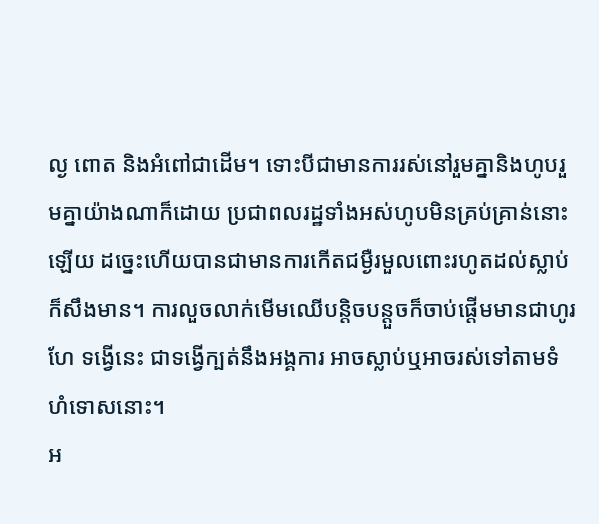ល្ង ពោត និងអំពៅជាដើម។ ទោះបីជាមានការរស់នៅរួមគ្នានិងហូបរួមគ្នាយ៉ាងណាក៏ដោយ ប្រជាពលរដ្ឋទាំងអស់ហូបមិនគ្រប់គ្រាន់នោះឡើយ ដច្នេះហើយបានជាមានការកើតជម្ងឺរមួលពោះរហូតដល់ស្លាប់ក៏សឹងមាន។ ការលួចលាក់មើមឈើបន្តិចបន្តួចក៏ចាប់ផ្ដើមមានជាហូរហែ ទង្វើនេះ ជាទង្វើក្បត់នឹងអង្គការ អាចស្លាប់ឬអាចរស់ទៅតាមទំហំទោសនោះ។
អ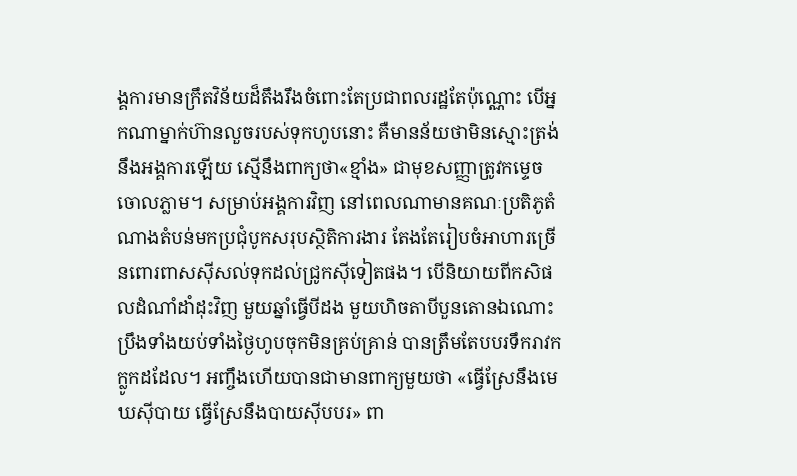ង្គការមានក្រឹតវិន័យដ៏តឹងរឹងចំពោះតែប្រជាពលរដ្ឋតែប៉ុណ្ណោះ បើអ្នកណាម្នាក់ហ៊ានលួចរបស់ទុកហូបនោះ គឺមានន័យថាមិនស្មោះត្រង់នឹងអង្គការឡើយ ស្មើនឹងពាក្យថា«ខ្មាំង» ជាមុខសញ្ញាត្រូវកម្ទេចចោលភ្លាម។ សម្រាប់អង្គការវិញ នៅពេលណាមានគណៈប្រតិភូតំណាងតំបន់មកប្រជុំបូកសរុបស្ថិតិការងារ តែងតែរៀបចំអាហារច្រើនពោរពាសស៊ីសល់ទុកដល់ជ្រូកស៊ីទៀតផង។ បើនិយាយពីកសិផលដំណាំដាំដុះវិញ មួយឆ្នាំធ្វើបីដង មួយហិចតាបីបួនតោនឯណោះ ប្រឹងទាំងយប់ទាំងថ្ងៃហូបចុកមិនគ្រប់គ្រាន់ បានត្រឹមតែបបរទឹករាវកក្លូកដដែល។ អញ្ចឹងហើយបានជាមានពាក្យមួយថា «ធ្វើស្រែនឹងមេឃស៊ីបាយ ធ្វើស្រែនឹងបាយស៊ីបបរ» ពា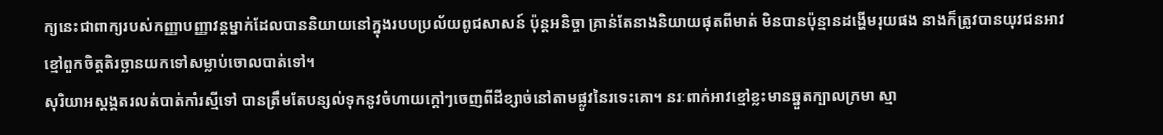ក្យនេះជាពាក្យរបស់កញ្ញាបញ្ញាវន្ដម្នាក់ដែលបាននិយាយនៅក្នុងរបបប្រល័យពូជសាសន៍ ប៉ុន្ដអនិច្ចា គ្រាន់តែនាងនិយាយផុតពីមាត់ មិនបានប៉ុន្មានដង្ហើមរុយផង នាងក៏ត្រូវបានយុវជនអាវខ្មៅពួកចិត្តតិរច្ឆានយកទៅសម្លាប់ចោលបាត់ទៅ។
សុរិយាអស្តង្គតរលត់បាត់កាំរស្មីទៅ បានត្រឹមតែបន្សល់ទុកនូវចំហាយក្ដៅៗចេញពីដីខ្សាច់នៅតាមផ្លូវនៃរទេះគោ។ នរៈពាក់អាវខ្មៅខ្លះមានឆ្នួតក្បាលក្រមា ស្មា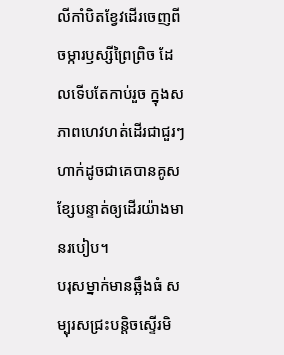លីកាំបិតខ្វែវដើរចេញពីចម្ការឫស្សីព្រៃព្រិច ដែលទើបតែកាប់រួច ក្នុងសភាពហេវហត់ដើរជាជួរៗ ហាក់ដូចជាគេបានគូសខ្សែបន្ទាត់ឲ្យដើរយ៉ាងមានរបៀប។
បរុសម្នាក់មានឆ្អឹងធំ សម្បុរសជ្រះបន្តិចស្ទើរមិ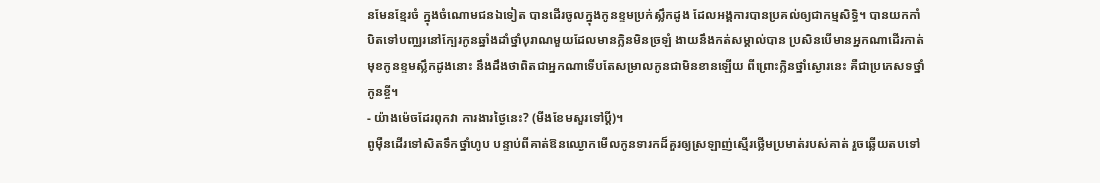នមែនខ្មែរចំ ក្នុងចំណោមជនឯទៀត បានដើរចូលក្នុងកូនខ្ទមប្រក់ស្លឹកដូង ដែលអង្គការបានប្រគល់ឲ្យជាកម្មសិទ្ធិ។ បានយកកាំបិតទៅបញ្ឈរនៅក្បែរកូនឆ្នាំងដាំថ្នាំបុរាណមួយដែលមានក្លិនមិនច្រឡំ ងាយនឹងកត់សម្គាល់បាន ប្រសិនបើមានអ្នកណាដើរកាត់មុខកូនខ្ទមស្លឹកដូងនោះ នឹងដឹងថាពិតជាអ្នកណាទើបតែសម្រាលកូនជាមិនខានឡើយ ពីព្រោះក្លិនថ្នាំស្ងោរនេះ គឺជាប្រភេសទថ្នាំកូនខ្ចី។
- យ៉ាងម៉េចដែរពុកវា ការងារថ្ងៃនេះ? (មីងខែមសួរទៅប្ដី)។
ពូម៉ឺនដើរទៅសិតទឹកថ្នាំហូប បន្ទាប់ពីគាត់ឱនឈ្ងោកមើលកូនទារកដ៏គួរឲ្យស្រឡាញ់ស្មើរថ្លើមប្រមាត់របស់គាត់ រួចឆ្លើយតបទៅ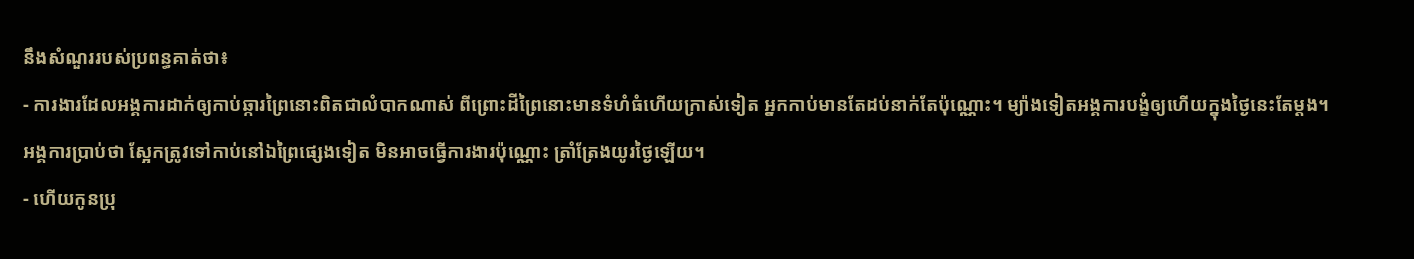នឹងសំណួររបស់ប្រពន្ធគាត់ថា៖
- ការងារដែលអង្គការដាក់ឲ្យកាប់ឆ្ការព្រៃនោះពិតជាលំបាកណាស់ ពីព្រោះដីព្រៃនោះមានទំហំធំហើយក្រាស់ទៀត អ្នកកាប់មានតែដប់នាក់តែប៉ុណ្ណោះ។ ម្យ៉ាងទៀតអង្គការបង្ខំឲ្យហើយក្នុងថ្ងៃនេះតែម្ដង។ អង្គការប្រាប់ថា ស្អែកត្រូវទៅកាប់នៅឯព្រៃផ្សេងទៀត មិនអាចធ្វើការងារប៉ុណ្ណោះ ត្រាំត្រែងយូរថ្ងៃឡើយ។
- ហើយកូនប្រុ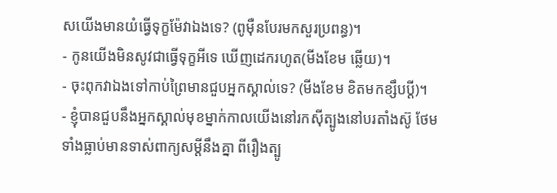សយើងមានយំធ្វើទុក្ខម៉ែវាឯងទេ? (ពូម៉ឺនបែរមកសួរប្រពន្ធ)។
- កូនយើងមិនសូវជាធ្វើទុក្ខអីទេ ឃើញដេករហូត(មីងខែម ឆ្លើយ)។
- ចុះពុកវាឯងទៅកាប់ព្រៃមានជួបអ្នកស្គាល់ទេ? (មីងខែម ខិតមកខ្សឹបប្ដី)។
- ខ្ញុំបានជួបនឹងអ្នកស្គាល់មុខម្នាក់កាលយើងនៅរកស៊ីត្បូងនៅបរតាំងស៊ូ ថែមទាំងធ្លាប់មានទាស់ពាក្យសម្ដីនឹងគ្នា ពីរឿងត្បូ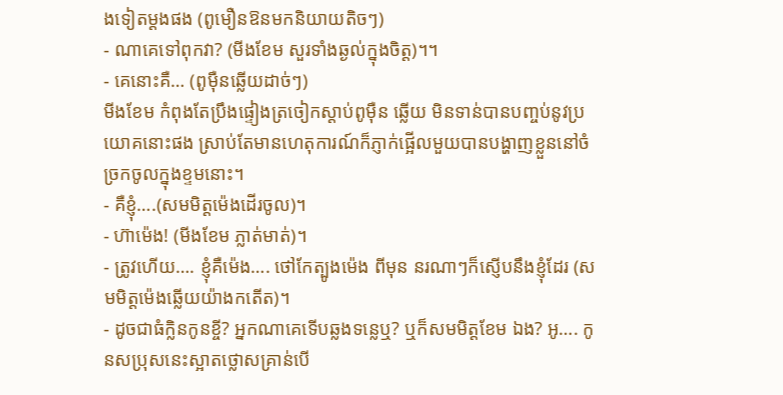ងទៀតម្ដងផង (ពូមឿនឱនមកនិយាយតិចៗ)
- ណាគេទៅពុកវា? (មីងខែម សួរទាំងឆ្ងល់ក្នុងចិត្ត)។។
- គេនោះគឺ… (ពូម៉ឺនឆ្លើយដាច់ៗ)
មីងខែម កំពុងតែប្រឹងផ្ទៀងត្រចៀកស្ដាប់ពូម៉ឺន ឆ្លើយ មិនទាន់បានបញ្ចប់នូវប្រយោគនោះផង ស្រាប់តែមានហេតុការណ៍ក៏ភ្ញាក់ផ្អើលមួយបានបង្ហាញខ្លួននៅចំច្រកចូលក្នុងខ្ទមនោះ។
- គឺខ្ញុំ….(សមមិត្តម៉េងដើរចូល)។
- ហ៊ាម៉េង! (មីងខែម ភ្លាត់មាត់)។
- ត្រូវហើយ…. ខ្ញុំគឺម៉េង…. ថៅកែត្បូងម៉េង ពីមុន នរណាៗក៏ស្ញើបនឹងខ្ញុំដែរ (សមមិត្តម៉េងឆ្លើយយ៉ាងកតើត)។
- ដូចជាធំក្លិនកូនខ្ចី? អ្នកណាគេទើបឆ្លងទន្លេឬ? ឬក៏សមមិត្តខែម ឯង? អូ…. កូនសប្រុសនេះស្អាតថ្លោសគ្រាន់បើ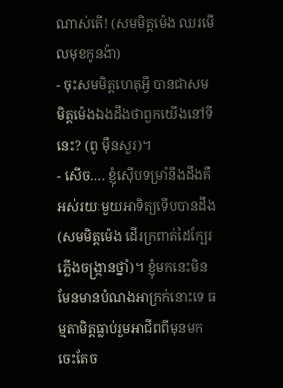ណាស់តើ! (សមមិត្តម៉េង ឈរមើលមុខកូនង៉ា)
- ចុះសមមិត្តហេតុអ្វី បានជាសមមិត្តម៉េងឯងដឹងថាពួកយើងនៅទីនេះ? (ពូ ម៉ឺនសួរ)។
- សើច…. ខ្ញុំស៊ើបទម្រាំនឹងដឹងគឺអស់រយៈមួយអាទិត្យទើបបានដឹង(សមមិត្តម៉េង ដើរក្រពាត់ដៃក្បែរ ភ្លើងចង្រ្កានថ្នាំ)។ ខ្ញុំមកនេះមិនមែនមានបំណងអាក្រក់នោះទេ ធម្មតាមិត្តធ្លាប់រួមអាជីពពីមុនមក ចេះតែច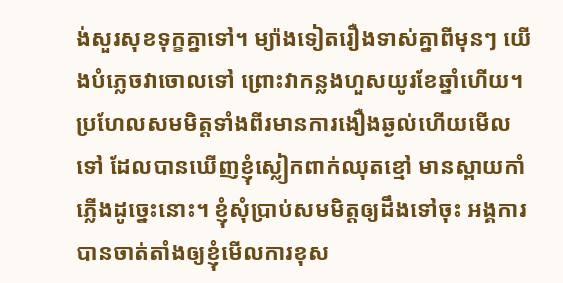ង់សួរសុខទុក្ខគ្នាទៅ។ ម្យ៉ាងទៀតរឿងទាស់គ្នាពីមុនៗ យើងបំភ្លេចវាចោលទៅ ព្រោះវាកន្លងហួសយូរខែឆ្នាំហើយ។ ប្រហែលសមមិត្តទាំងពីរមានការងឿងឆ្ងល់ហើយមើលទៅ ដែលបានឃើញខ្ញុំស្លៀកពាក់ឈុតខ្មៅ មានស្ពាយកាំភ្លើងដូច្នេះនោះ។ ខ្ញុំសុំប្រាប់សមមិត្តឲ្យដឹងទៅចុះ អង្គការបានចាត់តាំងឲ្យខ្ញុំមើលការខុស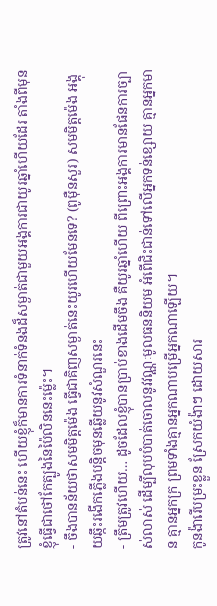ត្រូវនៅតំបន់នេះ ហើយខ្ញុំក៏មានការទំនាក់ទំនងដ៏សម្ងាត់ជាមួយអង្គការជាយូរឆ្នាំហើយដែរ តាំងពីមុនខ្ញុំធ្វើជាថៅកែត្បូងនៃប៉ៃលិននេះម្ល៉េះ។
- ចឹងបានន័យថាសមមិត្តម៉េង ធ្វើជាគិញសម្ងាត់នេះយូរហើយមែនទេ? (ពូម៉ឺនសួរ) សមមិត្តម៉េង អង្គុយឆ្កឹះរងើកភ្លើងបន្តិចមុនឆ្លើយនូវសំណួរនេះ
- ត្រឹមត្រូវហើយ… ដូចដែលខ្ញុំបានប្រាប់ខាងដើមចឹង គឺយូរឆ្នាំហើយ ពីព្រោះអង្គការមានផែនការច្បាស់លាស់ ដើម្បីលុបបំបាត់ចោលនូវវណ្ណៈមូលធននិយម អំពើជិះជាន់ទៅលើអ្នកទន់ខ្សោយ គ្មានអ្នកមាន គ្មានអ្នកក្រ ព្រមទាំងគ្មានអ្នកណាបម្រើអ្នកណាឡើយ។
កូនង៉ារើបម្រះខ្លួន ស្រែកយំង៉ាៗ ដោយសារ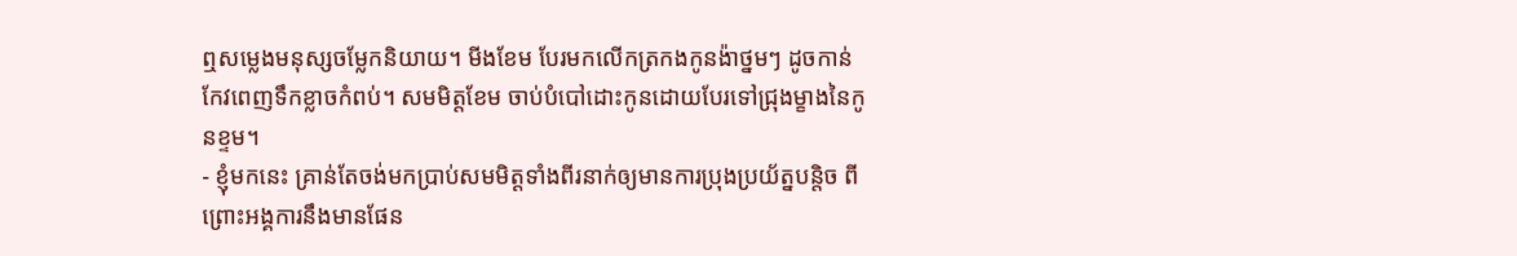ឮសម្លេងមនុស្សចម្លែកនិយាយ។ មីងខែម បែរមកលើកត្រកងកូនង៉ាថ្នមៗ ដូចកាន់កែវពេញទឹកខ្លាចកំពប់។ សមមិត្តខែម ចាប់បំបៅដោះកូនដោយបែរទៅជ្រុងម្ខាងនៃកូនខ្ទម។
- ខ្ញុំមកនេះ គ្រាន់តែចង់មកប្រាប់សមមិត្តទាំងពីរនាក់ឲ្យមានការប្រុងប្រយ័ត្នបន្តិច ពីព្រោះអង្គការនឹងមានផែន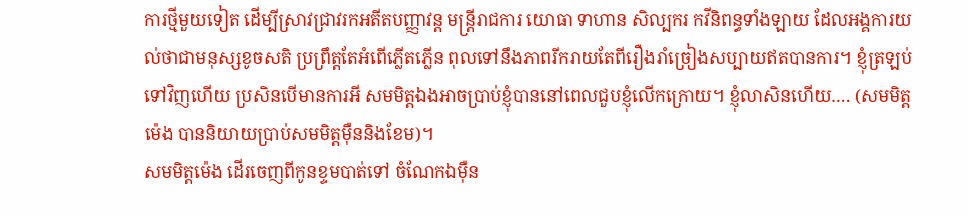ការថ្មីមួយទៀត ដើម្បីស្រាវជ្រាវរកអតីតបញ្ញាវន្ត មន្រ្តីរាជការ យោធា ទាហាន សិល្បករ កវីនិពន្ធទាំងឡាយ ដែលអង្គការយល់ថាជាមនុស្សខូចសតិ ប្រព្រឹត្តតែអំពើភ្លើតភ្លើន ពុលទៅនឹងភាពរីករាយតែពីរឿងរាំច្រៀងសប្បាយឥតបានការ។ ខ្ញុំត្រឡប់ទៅវិញហើយ ប្រសិនបើមានការអី សមមិត្តឯងអាចប្រាប់ខ្ញុំបាននៅពេលជួបខ្ញុំលើកក្រោយ។ ខ្ញុំលាសិនហើយ…. (សមមិត្តម៉េង បាននិយាយប្រាប់សមមិត្តម៉ឺននិងខែម)។
សមមិត្តម៉េង ដើរចេញពីកូនខ្ទមបាត់ទៅ ចំណែកឯម៉ឺន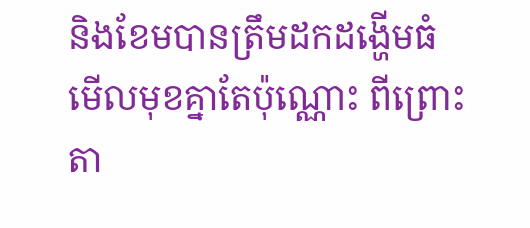និងខែមបានត្រឹមដកដង្ហើមធំ មើលមុខគ្នាតែប៉ុណ្ណោះ ពីព្រោះតា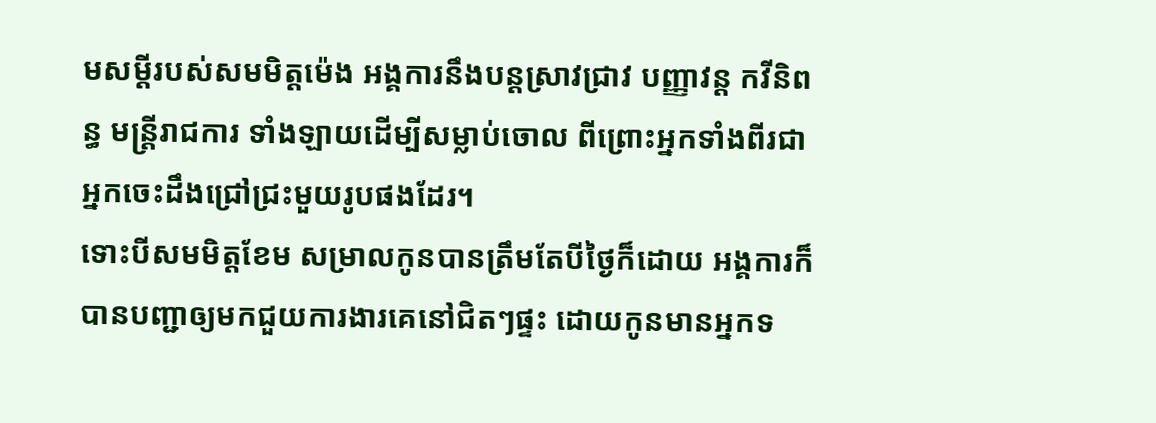មសម្ដីរបស់សមមិត្តម៉េង អង្គការនឹងបន្តស្រាវជ្រាវ បញ្ញាវន្ដ កវីនិពន្ធ មន្រ្តីរាជការ ទាំងឡាយដើម្បីសម្លាប់ចោល ពីព្រោះអ្នកទាំងពីរជាអ្នកចេះដឹងជ្រៅជ្រះមួយរូបផងដែរ។
ទោះបីសមមិត្តខែម សម្រាលកូនបានត្រឹមតែបីថ្ងៃក៏ដោយ អង្គការក៏បានបញ្ជាឲ្យមកជួយការងារគេនៅជិតៗផ្ទះ ដោយកូនមានអ្នកទ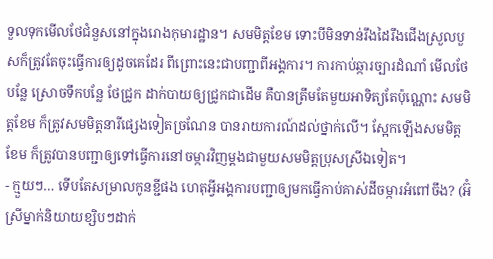ទួលទុកមើលថែជំនួសនៅក្នុងរោងកុមារដ្ឋាន។ សមមិត្តខែម ទោះបីមិនទាន់រឹងដៃរឹងជើងស្រួលបួសក៏ត្រូវតែចុះធ្វើការឲ្យដូចគេដែរ ពីព្រោះនេះជាបញ្ជាពីអង្គការ។ ការកាប់ឆ្ការច្បារដំណាំ មើលថែបន្លែ ស្រោចទឹកបន្លែ ថែជ្រូក ដាក់បាយឲ្យជ្រូកជាដើម គឺបានត្រឹមតែមួយអាទិត្យតែប៉ុណ្ណោះ សមមិត្តខែម ក៏ត្រូវសមមិត្តនារីផ្សេងទៀតច្រណែន បានរាយការណ៍ដល់ថ្នាក់លើ។ ស្អែកឡើងសមមិត្តខែម ក៏ត្រូវបានបញ្ជាឲ្យទៅធ្វើការនៅចម្ការវិញម្ដងជាមួយសមមិត្តប្រុសស្រីឯទៀត។
- ក្មួយៗ… ទើបតែសម្រាលកូនខ្ជីផង ហេតុអ្វីអង្គការបញ្ជាឲ្យមកធ្វើកាប់គាស់ដីចម្ការអំពៅចឹង? (អ៊ំស្រីម្នាក់និយាយខ្សិបៗដាក់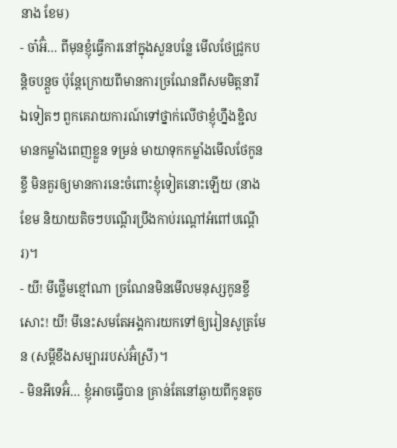នាង ខែម)
- ចា៎អ៊ំ… ពីមុនខ្ញុំធ្វើការនៅក្នុងសួនបន្លែ មើលថែជ្រូកបន្តិចបន្តួច ប៉ុន្ដែក្រោយពីមានការច្រណែនពីសមមិត្តនារីឯទៀតៗ ពួកគេរាយការណ៍ទៅថ្នាក់លើថាខ្ញុំហ្នឹងខ្ជិល មានកម្លាំងពេញខ្លួន ទម្រន់ មាយាទុកកម្លាំងមើលថែកូនខ្ចី មិនគួរឲ្យមានការនេះចំពោះខ្ញុំទៀតនោះឡើយ (នាងខែម និយាយតិចៗបណ្ដើរប្រឹងកាប់រណ្ដៅអំពៅបណ្ដើរ)។
- យី! មីថ្លើមខ្មៅណា ច្រណែនមិនមើលមនុស្សកូនខ្ចីសោះ! យី! មីនេះសមតែអង្គការយកទៅឲ្យរៀនសូត្រមែន (សម្ដីខឹងសម្បាររបស់អ៊ំស្រី)។
- មិនអីទេអ៊ំ… ខ្ញុំអាចធ្វើបាន គ្រាន់តែនៅឆ្ងាយពីកូនតូច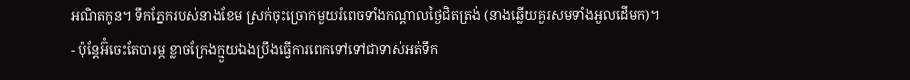អណិតកូន។ ទឹកភ្នែករបស់នាងខែម ស្រក់ចុះច្រោកមួយរំពេចទាំងកណ្ដាលថ្ងៃជិតត្រង់ (នាងឆ្លើយគួរសមទាំងអួលដើមក)។
- ប៉ុន្ដែអ៊ំចេះតែបារម្ភ ខ្លាចក្រែងក្មួយឯងប្រឹងធ្វើការពេកទៅទៅជាទាស់អត់ទឹក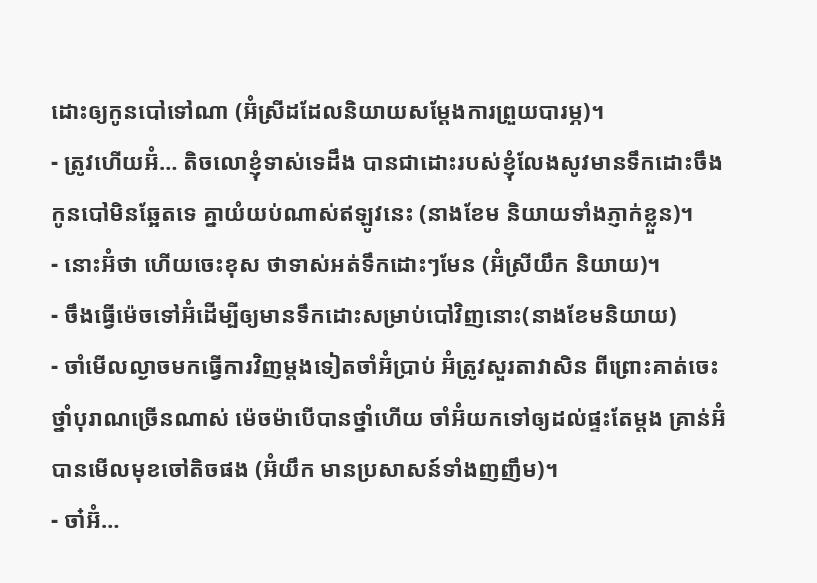ដោះឲ្យកូនបៅទៅណា (អ៊ំស្រីដដែលនិយាយសម្ដែងការព្រួយបារម្ភ)។
- ត្រូវហើយអ៊ំ… តិចលោខ្ញុំទាស់ទេដឹង បានជាដោះរបស់ខ្ញុំលែងសូវមានទឹកដោះចឹង កូនបៅមិនឆ្អែតទេ គ្នាយំយប់ណាស់ឥឡូវនេះ (នាងខែម និយាយទាំងភ្ញាក់ខ្លួន)។
- នោះអ៊ំថា ហើយចេះខុស ថាទាស់អត់ទឹកដោះៗមែន (អ៊ំស្រីយឹក និយាយ)។
- ចឹងធ្វើម៉េចទៅអ៊ំដើម្បីឲ្យមានទឹកដោះសម្រាប់បៅវិញនោះ(នាងខែមនិយាយ)
- ចាំមើលល្ងាចមកធ្វើការវិញម្ដងទៀតចាំអ៊ំប្រាប់ អ៊ំត្រូវសួរតាវាសិន ពីព្រោះគាត់ចេះថ្នាំបុរាណច្រើនណាស់ ម៉េចម៉ាបើបានថ្នាំហើយ ចាំអ៊ំយកទៅឲ្យដល់ផ្ទះតែម្ដង គ្រាន់អ៊ំបានមើលមុខចៅតិចផង (អ៊ំយឹក មានប្រសាសន៍ទាំងញញឹម)។
- ចា៎អ៊ំ…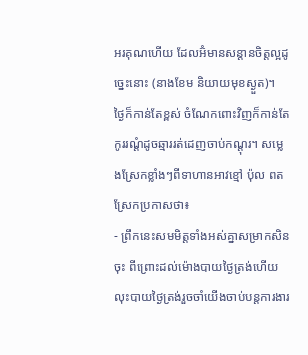អរគុណហើយ ដែលអ៊ំមានសន្ដានចិត្តល្អដូច្នេះនោះ (នាងខែម និយាយមុខស្ងួត)។
ថ្ងៃក៏កាន់តែខ្ពស់ ចំណែកពោះវិញក៏កាន់តែកូររណ្ដំដូចឆ្មាររត់ដេញចាប់កណ្តុរ។ សម្លេងស្រែកខ្លាំងៗពីទាហានអាវខ្មៅ ប៉ុល ពត ស្រែកប្រកាសថា៖
- ព្រឹកនេះសមមិត្តទាំងអស់គ្នាសម្រាកសិនចុះ ពីព្រោះដល់ម៉ោងបាយថ្ងៃត្រង់ហើយ លុះបាយថ្ងៃត្រង់រួចចាំយើងចាប់បន្តការងារ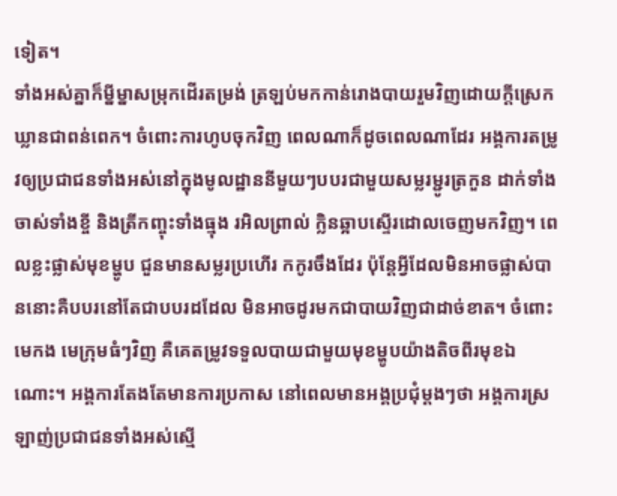ទៀត។
ទាំងអស់គ្នាក៏ម្នីម្នាសម្រុកដើរតម្រង់ ត្រឡប់មកកាន់រោងបាយរួមវិញដោយក្ដីស្រេកឃ្លានជាពន់ពេក។ ចំពោះការហូបចុកវិញ ពេលណាក៏ដូចពេលណាដែរ អង្គការតម្រូវឲ្យប្រជាជនទាំងអស់នៅក្នុងមូលដ្ឋាននីមួយៗបបរជាមួយសម្លរម្ជូរត្រកួន ដាក់ទាំងចាស់ទាំងខ្ចី និងត្រីកញ្ចុះទាំងធ្មុង រអិលព្រាល់ ក្លិនឆ្អាបស្ទើរដោលចេញមកវិញ។ ពេលខ្លះផ្លាស់មុខម្ហូប ជួនមានសម្លរប្រហើរ កកូរចឹងដែរ ប៉ុន្ដែអ្វីដែលមិនអាចផ្លាស់បាននោះគឺបបរនៅតែជាបបរដដែល មិនអាចដូរមកជាបាយវិញជាដាច់ខាត។ ចំពោះមេកង មេក្រុមធំៗវិញ គឺគេតម្រូវទទួលបាយជាមួយមុខម្ហូបយ៉ាងតិចពីរមុខឯណោះ។ អង្គការតែងតែមានការប្រកាស នៅពេលមានអង្គប្រជុំម្ដងៗថា អង្គការស្រឡាញ់ប្រជាជនទាំងអស់ស្មើ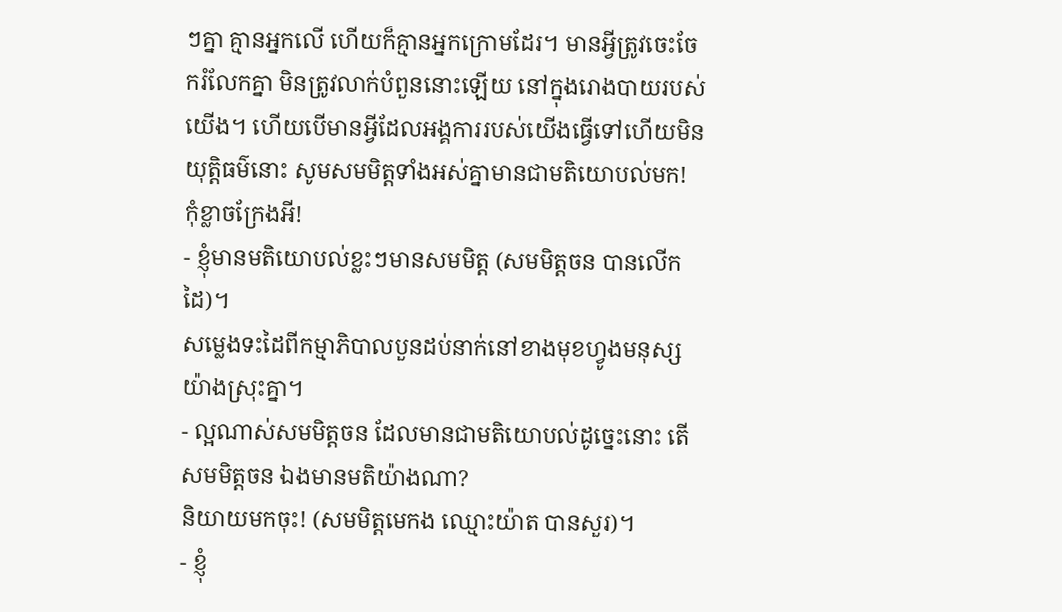ៗគ្នា គ្មានអ្នកលើ ហើយក៏គ្មានអ្នកក្រោមដែរ។ មានអ្វីត្រូវចេះចែករំលែកគ្នា មិនត្រូវលាក់បំពួននោះឡើយ នៅក្នុងរោងបាយរបស់យើង។ ហើយបើមានអ្វីដែលអង្គការរបស់យើងធ្វើទៅហើយមិនយុត្តិធម៌នោះ សូមសមមិត្តទាំងអស់គ្នាមានជាមតិយោបល់មក! កុំខ្លាចក្រែងអី!
- ខ្ញុំមានមតិយោបល់ខ្លះៗមានសមមិត្ត (សមមិត្តចន បានលើកដៃ)។
សម្លេងទះដៃពីកម្មាភិបាលបួនដប់នាក់នៅខាងមុខហ្វូងមនុស្សយ៉ាងស្រុះគ្នា។
- ល្អណាស់សមមិត្តចន ដែលមានជាមតិយោបល់ដូច្នេះនោះ តើសមមិត្តចន ឯងមានមតិយ៉ាងណា?
និយាយមកចុះ! (សមមិត្តមេកង ឈ្មោះយ៉ាត បានសួរ)។
- ខ្ញុំ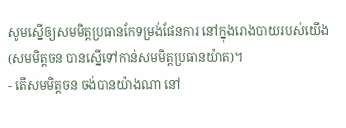សូមស្នើឲ្យសមមិត្តប្រធានកែទម្រង់ផែនការ នៅក្នុងរោងបាយរបស់យើង (សមមិត្តចន បានស្នើទៅកាន់សមមិត្តប្រធានយ៉ាត)។
- តើសមមិត្តចន ចង់បានយ៉ាងណា នៅ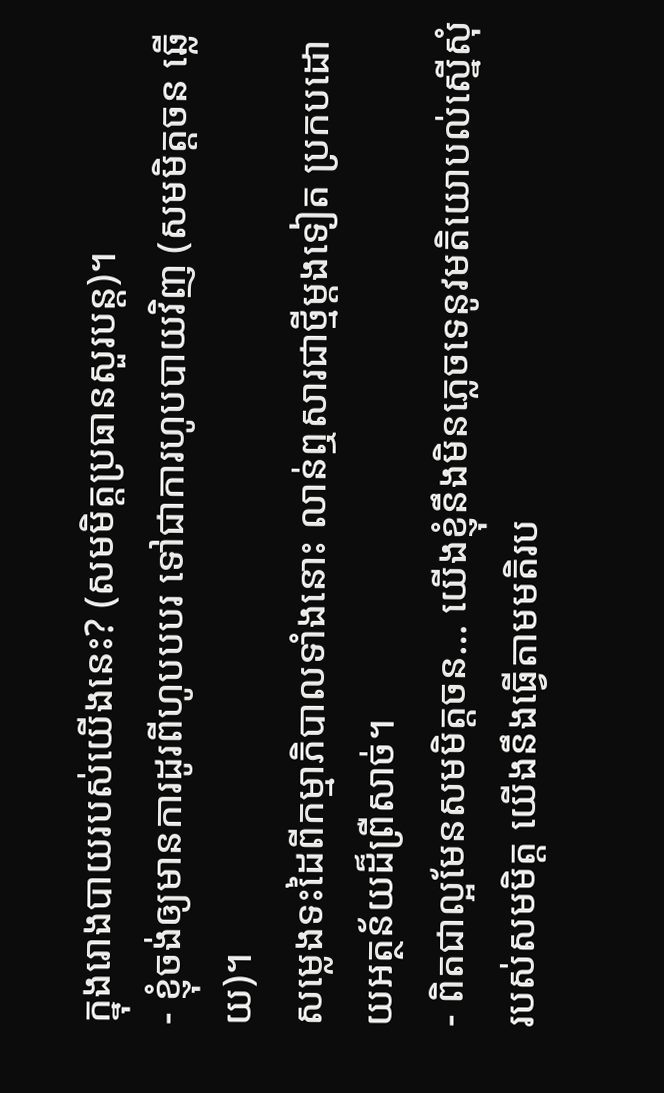ក្នុងរោងបាយរបស់យើងនេះ? (សមមិត្តប្រធានសួរបន្ត)។
- ខ្ញុំចង់ឲ្យមានការដូរពីហូបបបរ ទៅជាការហូបបាយវិញ (សមមិត្តចន ឆ្លើយ)។
សម្លេងទះដៃពីកម្មាភិបាលទាំងនោះ លាន់ឮសារជាថ្មីម្ដងទៀត ប្រកបដោយអត្ថន័យដ៏ព្រឺសាច់។
- ពិតជាល្អមែនសមមិត្តចន… យើងខ្ញុំនឹងមិនភ្លេចទេនូវមតិយោបល់ស្នើសុំរបស់សមមិត្ត យើងនឹងធ្វើតាមមតិរប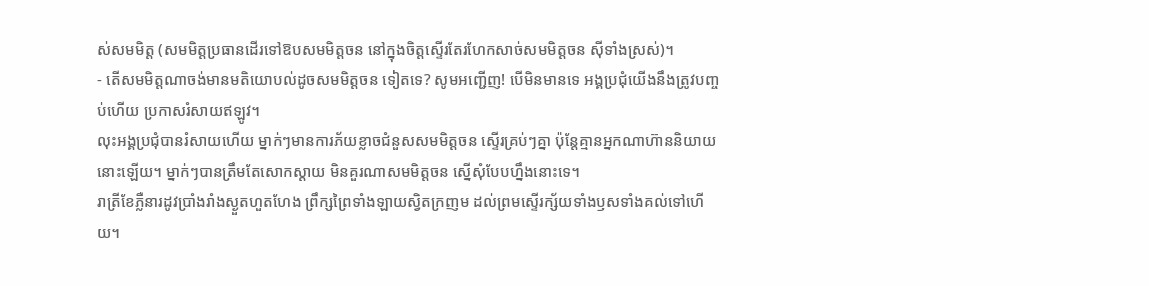ស់សមមិត្ត (សមមិត្តប្រធានដើរទៅឱបសមមិត្តចន នៅក្នុងចិត្តស្ទើរតែរហែកសាច់សមមិត្តចន ស៊ីទាំងស្រស់)។
- តើសមមិត្តណាចង់មានមតិយោបល់ដូចសមមិត្តចន ទៀតទេ? សូមអញ្ជើញ! បើមិនមានទេ អង្គប្រជុំយើងនឹងត្រូវបញ្ចប់ហើយ ប្រកាសរំសាយឥឡូវ។
លុះអង្គប្រជុំបានរំសាយហើយ ម្នាក់ៗមានការភ័យខ្លាចជំនួសសមមិត្តចន ស្ទើរគ្រប់ៗគ្នា ប៉ុន្ដែគ្មានអ្នកណាហ៊ាននិយាយនោះឡើយ។ ម្នាក់ៗបានត្រឹមតែសោកស្ដាយ មិនគួរណាសមមិត្តចន ស្នើសុំបែបហ្នឹងនោះទេ។
រាត្រីខែភ្លឺនារដូវប្រាំងរាំងស្ងួតហួតហែង ព្រឹក្សព្រៃទាំងឡាយស្វិតក្រញម ដល់ព្រមស្ទើរក្ស័យទាំងឫសទាំងគល់ទៅហើយ។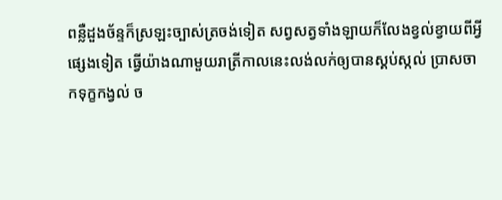ពន្លឺដួងច័ន្ទក៏ស្រឡះច្បាស់ត្រចង់ទៀត សព្វសត្វទាំងឡាយក៏លែងខ្វល់ខ្វាយពីអ្វីផ្សេងទៀត ធ្វើយ៉ាងណាមួយរាត្រីកាលនេះលង់លក់ឲ្យបានស្គប់ស្កល់ ប្រាសចាកទុក្ខកង្វល់ ច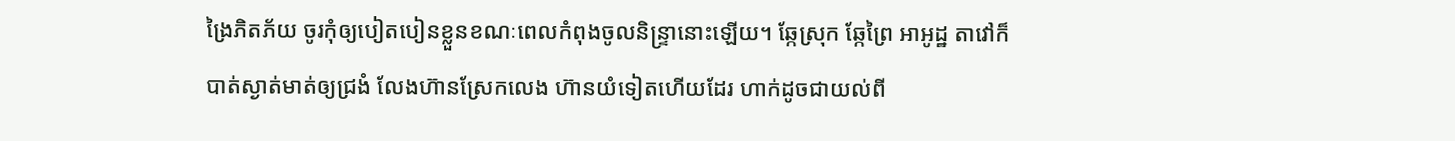ង្រៃភិតភ័យ ចូរកុំឲ្យបៀតបៀនខ្លួនខណៈពេលកំពុងចូលនិន្រ្ទានោះឡើយ។ ឆ្កែស្រុក ឆ្កែព្រៃ អាអូដ្ឋ តាវៅក៏បាត់ស្ងាត់មាត់ឲ្យជ្រងំ លែងហ៊ានស្រែកលេង ហ៊ានយំទៀតហើយដែរ ហាក់ដូចជាយល់ពី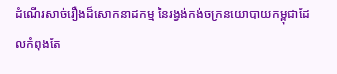ដំណើរសាច់រឿងដ៏សោកនាដកម្ម នៃរង្វង់កង់ចក្រនយោបាយកម្ពុជាដែលកំពុងតែ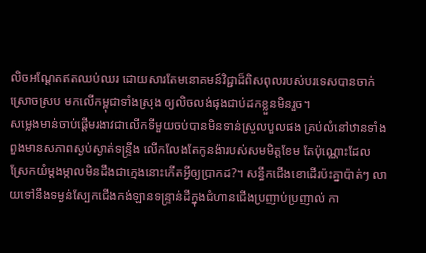លិចអណ្ដែតឥតឈប់ឈរ ដោយសារតែមនោគមន៍វិជ្ជាដ៏ពិសពុលរបស់បរទេសបានចាក់ស្រោចស្រប មកលើកម្ពុជាទាំងស្រុង ឲ្យលិចលង់ផុងជាប់ដកខ្លួនមិនរួច។
សម្លេងមាន់ចាប់ផ្ដើមរងាវជាលើកទីមួយចប់បានមិនទាន់ស្រួលបួលផង គ្រប់លំនៅឋានទាំងពួងមានសភាពស្ងប់ស្ងាត់ទន្រ្ទីង លើកលែងតែកូនង៉ារបស់សមមិត្តខែម តែប៉ុណ្ណោះដែលស្រែកយំម្ដងម្កាលមិនដឹងជាក្មេងនោះកើតអ្វីឲ្យប្រាកដ?។ សន្ធឹកជើងខោដើរប៉ះគ្នាប៉ាត់ៗ លាយទៅនឹងទម្ងន់ស្បែកជើងកង់ឡានទន្រ្ទាន់ដីក្នុងជំហានជើងប្រញាប់ប្រញាល់ កា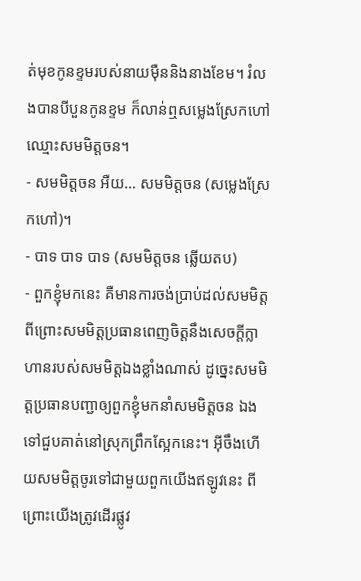ត់មុខកូនខ្ទមរបស់នាយម៉ឺននិងនាងខែម។ រំលងបានបីបួនកូនខ្ទម ក៏លាន់ឮសម្លេងស្រែកហៅឈ្មោះសមមិត្តចន។
- សមមិត្តចន អឺយ… សមមិត្តចន (សម្លេងស្រែកហៅ)។
- បាទ បាទ បាទ (សមមិត្តចន ឆ្លើយតប)
- ពួកខ្ញុំមកនេះ គឺមានការចង់ប្រាប់ដល់សមមិត្ត ពីព្រោះសមមិត្តប្រធានពេញចិត្តនឹងសេចក្ដីក្លាហានរបស់សមមិត្តឯងខ្លាំងណាស់ ដូច្នេះសមមិត្តប្រធានបញ្ជាឲ្យពួកខ្ញុំមកនាំសមមិត្តចន ឯងទៅជួបគាត់នៅស្រុកព្រឹកស្អែកនេះ។ អ៊ីចឹងហើយសមមិត្តចូរទៅជាមួយពួកយើងឥឡូវនេះ ពីព្រោះយើងត្រូវដើរផ្លូវ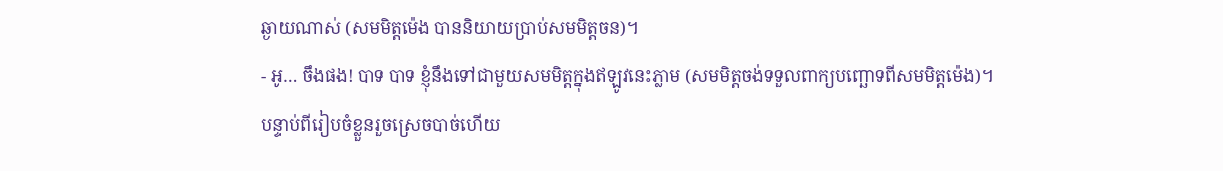ឆ្ងាយណាស់ (សមមិត្តម៉េង បាននិយាយប្រាប់សមមិត្តចន)។
- អូ… ចឹងផង! បាទ បាទ ខ្ញុំនឹងទៅជាមួយសមមិត្តក្នុងឥឡូវនេះភ្លាម (សមមិត្តចង់ទទួលពាក្យបញ្ឆោទពីសមមិត្តម៉េង)។
បន្ទាប់ពីរៀបចំខ្លួនរួចស្រេចបាច់ហើយ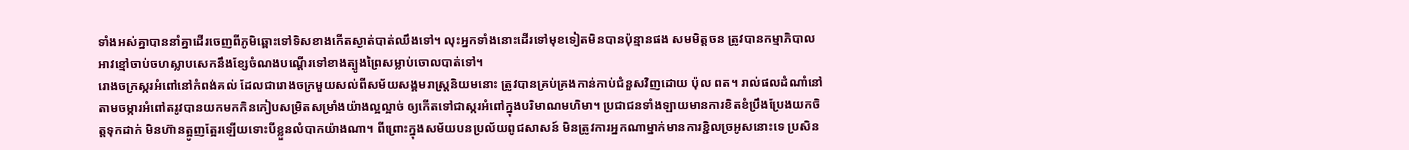ទាំងអស់គ្នាបាននាំគ្នាដើរចេញពីភូមិឆ្ពោះទៅទិសខាងកើតស្ងាត់បាត់ឈឹងទៅ។ លុះអ្នកទាំងនោះដើរទៅមុខទៀតមិនបានប៉ុន្មានផង សមមិត្តចន ត្រូវបានកម្មាភិបាលអាវខ្មៅចាប់ចហស្លាបសេកនឹងខ្សែចំណងបណ្ដើរទៅខាងត្បូងព្រៃសម្លាប់ចោលបាត់ទៅ។
រោងចក្រស្ករអំពៅនៅកំពង់គល់ ដែលជារោងចក្រមួយសល់ពីសម័យសង្គមរាស្រ្តនិយមនោះ ត្រូវបានគ្រប់គ្រងកាន់កាប់ជំនួសវិញដោយ ប៉ុល ពត។ រាល់ផលដំណាំនៅតាមចម្ការអំពៅតរូវបានយកមកកិនកៀបសម្រិតសម្រាំងយ៉ាងល្អល្អាច់ ឲ្យកើតទៅជាស្ករអំពៅក្នុងបរិមាណមហិមា។ ប្រជាជនទាំងឡាយមានការខិតខំប្រឹងប្រែងយកចិត្តទុកដាក់ មិនហ៊ានត្អូញត្អែរឡើយទោះបីខ្លួនលំបាកយ៉ាងណា។ ពីព្រោះក្នុងសម័យបនប្រល័យពូជសាសន៍ មិនត្រូវការអ្នកណាម្នាក់មានការខ្ជិលច្រអូសនោះទេ ប្រសិន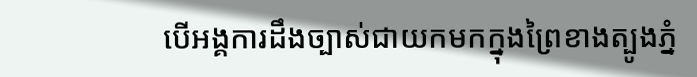បើអង្គការដឹងច្បាស់ជាយកមកក្នុងព្រៃខាងត្បូងភ្នំ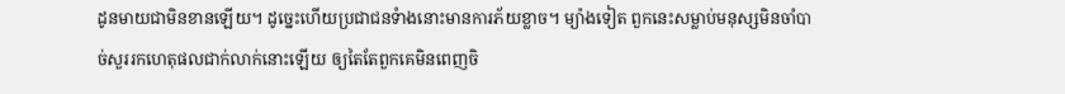ដូនមាយជាមិនខានឡើយ។ ដូច្នេះហើយប្រជាជនទំាងនោះមានការភ័យខ្លាច។ ម្យ៉ាងទៀត ពួកនេះសម្លាប់មនុស្សមិនចាំបាច់សួររកហេតុផលជាក់លាក់នោះឡើយ ឲ្យតៃតែពួកគេមិនពេញចិ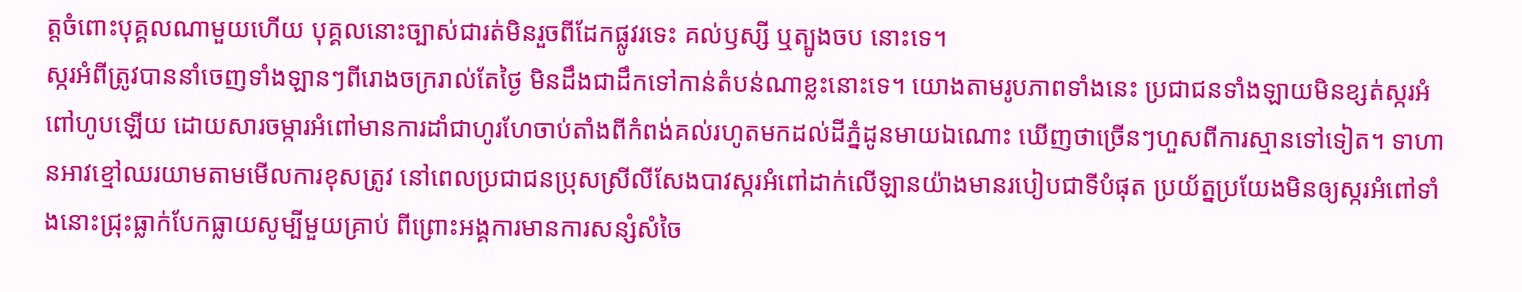ត្តចំពោះបុគ្គលណាមួយហើយ បុគ្គលនោះច្បាស់ជារត់មិនរួចពីដែកផ្លូវរទេះ គល់ឫស្សី ឬត្បូងចប នោះទេ។
ស្ករអំពីត្រូវបាននាំចេញទាំងឡានៗពីរោងចក្ររាល់តែថ្ងៃ មិនដឹងជាដឹកទៅកាន់តំបន់ណាខ្លះនោះទេ។ យោងតាមរូបភាពទាំងនេះ ប្រជាជនទាំងឡាយមិនខ្សត់ស្ករអំពៅហូបឡើយ ដោយសារចម្ការអំពៅមានការដាំជាហូរហែចាប់តាំងពីកំពង់គល់រហូតមកដល់ដីភ្នំដូនមាយឯណោះ ឃើញថាច្រើនៗហួសពីការស្មានទៅទៀត។ ទាហានអាវខ្មៅឈរយាមតាមមើលការខុសត្រូវ នៅពេលប្រជាជនប្រុសស្រីលីសែងបាវស្ករអំពៅដាក់លើឡានយ៉ាងមានរបៀបជាទីបំផុត ប្រយ័ត្នប្រយែងមិនឲ្យស្ករអំពៅទាំងនោះជ្រុះធ្លាក់បែកធ្លាយសូម្បីមួយគ្រាប់ ពីព្រោះអង្គការមានការសន្សំសំចៃ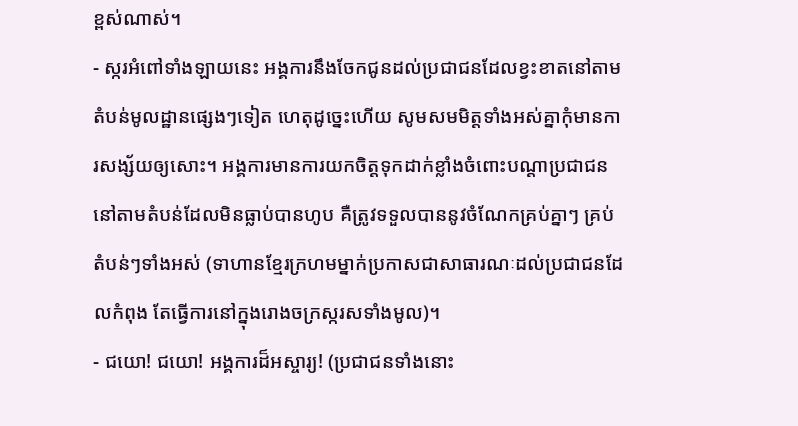ខ្ពស់ណាស់។
- ស្ករអំពៅទាំងឡាយនេះ អង្គការនឹងចែកជូនដល់ប្រជាជនដែលខ្វះខាតនៅតាមតំបន់មូលដ្ឋានផ្សេងៗទៀត ហេតុដូច្នេះហើយ សូមសមមិត្តទាំងអស់គ្នាកុំមានការសង្ស័យឲ្យសោះ។ អង្គការមានការយកចិត្តទុកដាក់ខ្លាំងចំពោះបណ្ដាប្រជាជននៅតាមតំបន់ដែលមិនធ្លាប់បានហូប គឺត្រូវទទួលបាននូវចំណែកគ្រប់គ្នាៗ គ្រប់តំបន់ៗទាំងអស់ (ទាហានខ្មែរក្រហមម្នាក់ប្រកាសជាសាធារណៈដល់ប្រជាជនដែលកំពុង តែធ្វើការនៅក្នុងរោងចក្រស្ករសទាំងមូល)។
- ជយោ! ជយោ! អង្គការដ៏អស្ចារ្យ! (ប្រជាជនទាំងនោះ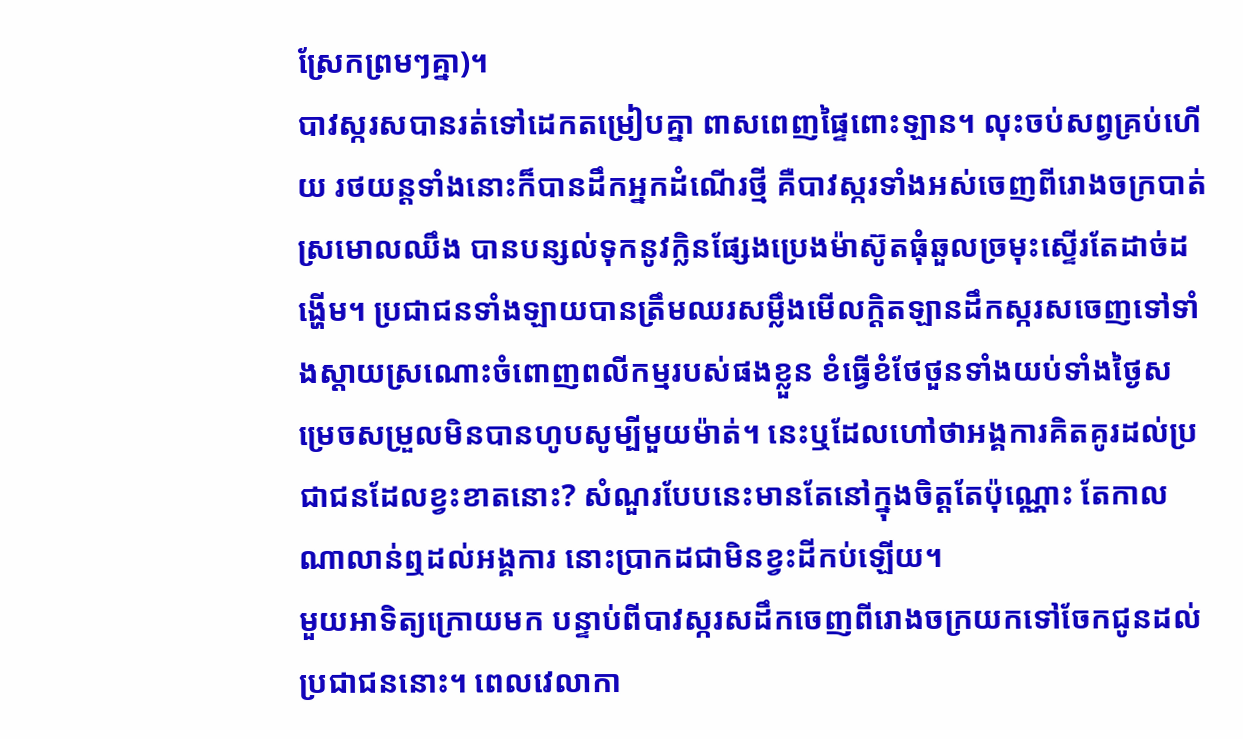ស្រែកព្រមៗគ្នា)។
បាវស្ករសបានរត់ទៅដេកតម្រៀបគ្នា ពាសពេញផ្ទៃពោះឡាន។ លុះចប់សព្វគ្រប់ហើយ រថយន្តទាំងនោះក៏បានដឹកអ្នកដំណើរថ្មី គឺបាវស្ករទាំងអស់ចេញពីរោងចក្របាត់ស្រមោលឈឹង បានបន្សល់ទុកនូវក្លិនផ្សែងប្រេងម៉ាស៊ូតធុំឆួលច្រមុះស្ទើរតែដាច់ដង្ហើម។ ប្រជាជនទាំងឡាយបានត្រឹមឈរសម្លឹងមើលក្ដិតឡានដឹកស្ករសចេញទៅទាំងស្ដាយស្រណោះចំពោញពលីកម្មរបស់ផងខ្លួន ខំធ្វើខំថែថួនទាំងយប់ទាំងថ្ងៃសម្រេចសម្រួលមិនបានហូបសូម្បីមួយម៉ាត់។ នេះឬដែលហៅថាអង្គការគិតគូរដល់ប្រជាជនដែលខ្វះខាតនោះ? សំណួរបែបនេះមានតែនៅក្នុងចិត្តតែប៉ុណ្ណោះ តែកាលណាលាន់ឮដល់អង្គការ នោះប្រាកដជាមិនខ្វះដីកប់ឡើយ។
មួយអាទិត្យក្រោយមក បន្ទាប់ពីបាវស្ករសដឹកចេញពីរោងចក្រយកទៅចែកជូនដល់ប្រជាជននោះ។ ពេលវេលាកា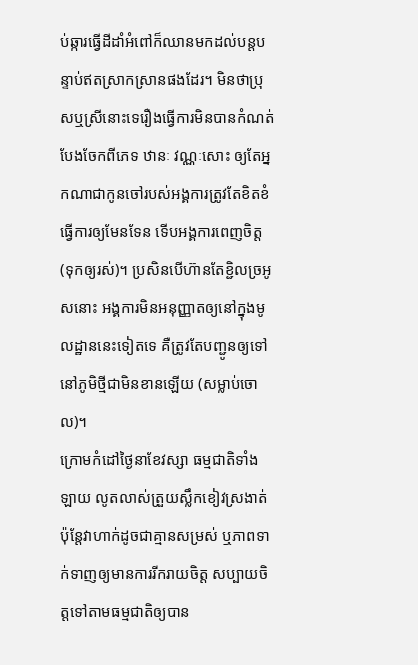ប់ឆ្ការធ្វើដីដាំអំពៅក៏ឈានមកដល់បន្តបន្ទាប់ឥតស្រាកស្រានផងដែរ។ មិនថាប្រុសឬស្រីនោះទេរឿងធ្វើការមិនបានកំណត់បែងចែកពីភេទ ឋានៈ វណ្ណៈសោះ ឲ្យតែអ្នកណាជាកូនចៅរបស់អង្គការត្រូវតែខិតខំធ្វើការឲ្យមែនទែន ទើបអង្គការពេញចិត្ត(ទុកឲ្យរស់)។ ប្រសិនបើហ៊ានតែខ្ជិលច្រអូសនោះ អង្គការមិនអនុញ្ញាតឲ្យនៅក្នុងមូលដ្ឋាននេះទៀតទេ គឺត្រូវតែបញ្ជូនឲ្យទៅនៅភូមិថ្មីជាមិនខានឡើយ (សម្លាប់ចោល)។
ក្រោមកំដៅថ្ងៃនាខែវស្សា ធម្មជាតិទាំងឡាយ លូតលាស់ត្រួយស្លឹកខៀវស្រងាត់ ប៉ុន្ដែវាហាក់ដូចជាគ្មានសម្រស់ ឬភាពទាក់ទាញឲ្យមានការរីករាយចិត្ត សប្បាយចិត្តទៅតាមធម្មជាតិឲ្យបាន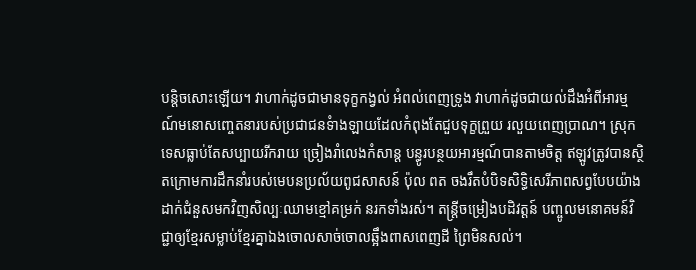បន្តិចសោះឡើយ។ វាហាក់ដូចជាមានទុក្ខកង្វល់ អំពល់ពេញទ្រូង វាហាក់ដូចជាយល់ដឹងអំពីអារម្មណ៍មនោសញ្ចេតនារបស់ប្រជាជនទំាងឡាយដែលកំពុងតែជួបទុក្ខព្រួយ រលួយពេញប្រាណ។ ស្រុកទេសធ្លាប់តែសប្បាយរីករាយ ច្រៀងរាំលេងកំសាន្ត បន្ធូរបន្ថយអារម្មណ៍បានតាមចិត្ត ឥឡូវត្រូវបានស្ថិតក្រោមការដឹកនាំរបស់មេបនប្រល័យពូជសាសន៍ ប៉ុល ពត ចងរឹតបំបិទសិទ្ធិសេរីភាពសព្វបែបយ៉ាង ដាក់ជំនួសមកវិញសិល្បៈឈាមខ្មៅគម្រក់ នរកទាំងរស់។ តន្រ្តីចម្រៀងបដិវត្តន៍ បញ្ចូលមនោគមន៍វិជ្ជាឲ្យខ្មែរសម្លាប់ខ្មែរគ្នាឯងចោលសាច់ចោលឆ្អឹងពាសពេញដី ព្រៃមិនសល់។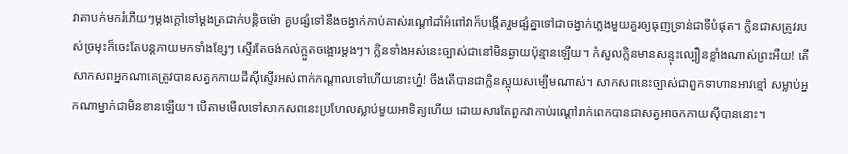វាតាបក់មករំភើយៗម្ដងក្ដៅទៅម្ដងត្រជាក់បន្តិចម៉ោ គួបផ្សំទៅនឹងចង្វាក់កាប់គាស់រណ្ដៅដាំអំពៅវាក៏បង្កើតរួមផ្សំគ្នាទៅជាចង្វាក់ភ្លេងមួយគួរឲ្យធុញទ្រាន់ជាទីបំផុត។ ក្លិនជាសត្រូវរបស់ច្រមុះក៏ចេះតែបន្តភាយមកទាំងខ្សែៗ ស្ទើរតែចង់កល់ក្អួតចង្អោរម្ដងៗ។ ក្លិនទាំងអស់នេះច្បាស់ជានៅមិនឆ្ងាយប៉ុន្មានឡើយ។ កំសួលក្លិនមានសន្ទុះល្បឿនខ្លាំងណាស់ព្រះអឺយ! តើសាកសពអ្នកណាគេត្រូវបានសត្វកកាយដីស៊ីស្ទើរអស់ពាក់កណ្ដាលទៅហើយនោះហ្ន៎! ចឹងតើបានជាក្លិនស្អុយសម្បើមណាស់។ សាកសពនេះច្បាស់ជាពួកទាហានអាវខ្មៅ សម្លាប់អ្នកណាម្នាក់ជាមិនខានឡើយ។ បើតាមមើលទៅសាកសពនេះប្រហែលស្លាប់មួយអាទិត្យហើយ ដោយសារតែពួកវាកាប់រណ្ដៅរាក់ពេកបានជាសត្វអាចកកាយស៊ីបាននោះ។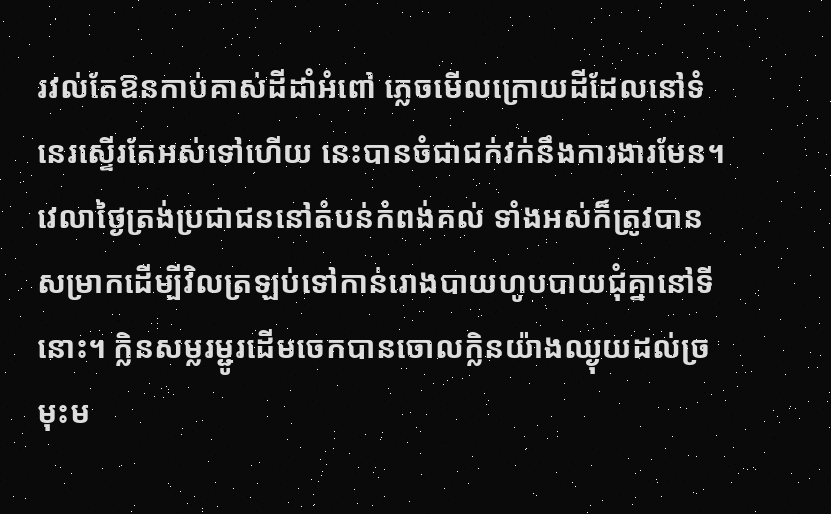រវល់តែឱនកាប់គាស់ដីដាំអំពៅ ភ្លេចមើលក្រោយដីដែលនៅទំនេរស្ទើរតែអស់ទៅហើយ នេះបានចំជាជក់វក់នឹងការងារមែន។ វេលាថ្ងៃត្រង់ប្រជាជននៅតំបន់កំពង់គល់ ទាំងអស់ក៏ត្រូវបានសម្រាកដើម្បីវិលត្រឡប់ទៅកាន់រោងបាយហូបបាយជុំគ្នានៅទីនោះ។ ក្លិនសម្លរម្ជូរដើមចេកបានចោលក្លិនយ៉ាងឈ្ងុយដល់ច្រមុះម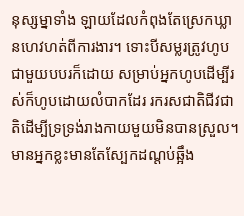នុស្សម្នាទាំង ឡាយដែលកំពុងតែស្រេកឃ្លានហេវហត់ពីការងារ។ ទោះបីសម្លរត្រូវហូបជាមួយបបរក៏ដោយ សម្រាប់អ្នកហូបដើម្បីរស់ក៏ហូបដោយលំបាកដែរ រករសជាតិជីវជាតិដើម្បីទ្រទ្រង់រាងកាយមួយមិនបានស្រួល។ មានអ្នកខ្លះមានតែស្បែកដណ្ដប់ឆ្អឹង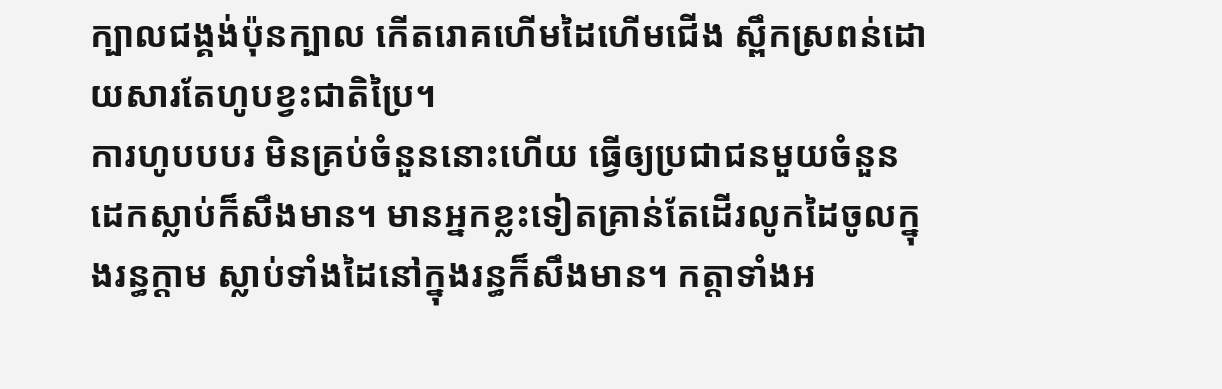ក្បាលជង្គង់ប៉ុនក្បាល កើតរោគហើមដៃហើមជើង ស្ពឹកស្រពន់ដោយសារតែហូបខ្វះជាតិប្រៃ។
ការហូបបបរ មិនគ្រប់ចំនួននោះហើយ ធ្វើឲ្យប្រជាជនមួយចំនួនដេកស្លាប់ក៏សឹងមាន។ មានអ្នកខ្លះទៀតគ្រាន់តែដើរលូកដៃចូលក្នុងរន្ធក្ដាម ស្លាប់ទាំងដៃនៅក្នុងរន្ធក៏សឹងមាន។ កត្ដាទាំងអ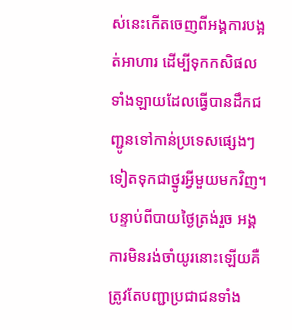ស់នេះកើតចេញពីអង្គការបង្អត់អាហារ ដើម្បីទុកកសិផលទាំងឡាយដែលធ្វើបានដឹកជញ្ជូនទៅកាន់ប្រទេសផ្សេងៗទៀតទុកជាថ្នូរអ្វីមួយមកវិញ។
បន្ទាប់ពីបាយថ្ងៃត្រង់រួច អង្គការមិនរង់ចាំយូរនោះឡើយគឺត្រូវតែបញ្ជាប្រជាជនទាំង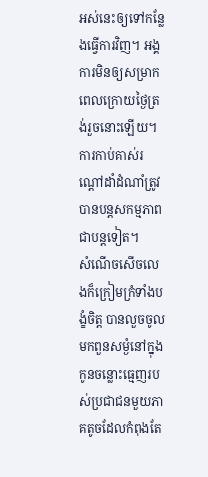អស់នេះឲ្យទៅកន្លែងធ្វើការវិញ។ អង្គការមិនឲ្យសម្រាកពេលក្រោយថ្ងៃត្រង់រួចនោះឡើយ។ ការកាប់គាស់រណ្ដៅដាំដំណាំត្រូវបានបន្តសកម្មភាពជាបន្តទៀត។
សំណើចសើចលេងក៏ក្រៀមក្រំទាំងបង្ខំចិត្ត បានលួចចូលមកពួនសម្ងំនៅក្នុងកូនចន្លោះធ្មេញរបស់ប្រជាជនមួយភាគតូចដែលកំពុងតែ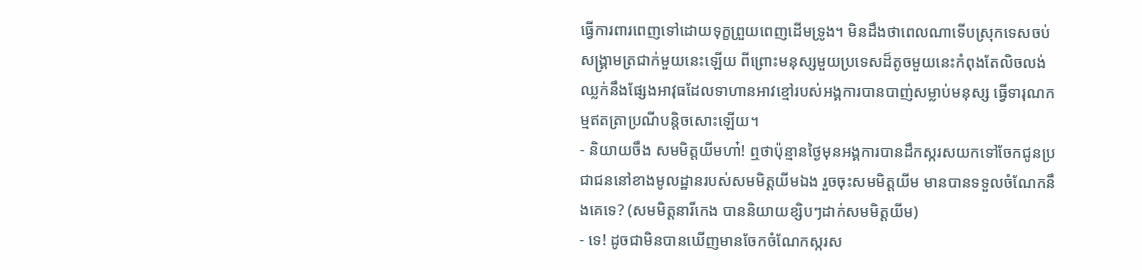ធ្វើការពារពេញទៅដោយទុក្ខព្រួយពេញដើមទ្រូង។ មិនដឹងថាពេលណាទើបស្រុកទេសចប់សង្រ្គាមត្រជាក់មួយនេះឡើយ ពីព្រោះមនុស្សមួយប្រទេសដ៏តូចមួយនេះកំពុងតែលិចលង់ឈ្លក់នឹងផ្សែងអាវុធដែលទាហានអាវខ្មៅរបស់អង្គការបានបាញ់សម្លាប់មនុស្ស ធ្វើទារុណកម្មឥតត្រាប្រណីបន្តិចសោះឡើយ។
- និយាយចឹង សមមិត្តយីមហា៎! ឮថាប៉ុន្មានថ្ងៃមុនអង្គការបានដឹកស្ករសយកទៅចែកជូនប្រជាជននៅខាងមូលដ្ឋានរបស់សមមិត្តយីមឯង រួចចុះសមមិត្តយីម មានបានទទួលចំណែកនឹងគេទេ? (សមមិត្តនារីកេង បាននិយាយខ្សិបៗដាក់សមមិត្តយីម)
- ទេ! ដូចជាមិនបានឃើញមានចែកចំណែកស្ករស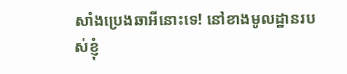សាំងប្រេងឆាអីនោះទេ! នៅខាងមូលដ្ឋានរបស់ខ្ញុំ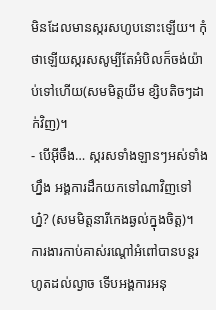មិនដែលមានស្ករសហូបនោះឡើយ។ កុំថាឡើយស្ករសសូម្បីតែអំបិលក៏ចង់យ៉ាប់ទៅហើយ(សមមិត្តយីម ខ្សិបតិចៗដាក់វិញ)។
- បើអ៊ីចឹង… ស្ករសទាំងឡានៗអស់ទាំងហ្នឹង អង្គការដឹកយកទៅណាវិញទៅហ្ន៎? (សមមិត្តនារីកេងឆ្ងល់ក្នុងចិត្ត)។
ការងារកាប់គាស់រណ្ដៅអំពៅបានបន្តរហូតដល់ល្ងាច ទើបអង្គការអនុ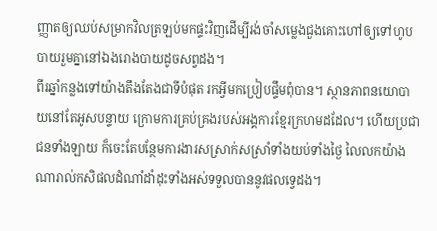ញ្ញាតឲ្យឈប់សម្រាកវិលត្រឡប់មកផ្ទះវិញដើម្បីរង់ចាំសម្លេងជួងគោះហៅឲ្យទៅហូបបាយរួមគ្នានៅឯងរោងបាយដូចសព្វដង។
ពីរឆ្នាំកន្លងទៅយ៉ាងតឹងតែងជាទីបំផុត រកអ្វីមកប្រៀបផ្ទឹមពុំបាន។ ស្ថានភាពនយោបាយនៅតែអូសបន្ទាយ ក្រោមការគ្រប់គ្រងរបស់អង្គការខ្មែរក្រហមដដែល។ ហើយប្រជាជនទាំងឡាយ ក៏ចេះតែបន្ថែមការងារសស្រាក់សស្រាំទាំងយប់ទាំងថ្ងៃ លៃលកយ៉ាងណារាល់កសិផលដំណាំដាំដុះទាំងអស់ទទួលបាននូវផលទ្វេដង។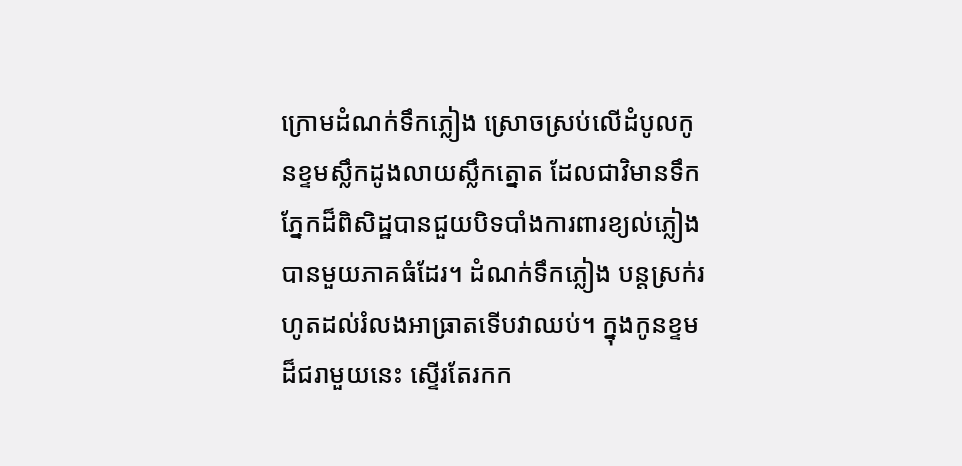ក្រោមដំណក់ទឹកភ្លៀង ស្រោចស្រប់លើដំបូលកូនខ្ទមស្លឹកដូងលាយស្លឹកត្នោត ដែលជាវិមានទឹកភ្នែកដ៏ពិសិដ្ឋបានជួយបិទបាំងការពារខ្យល់ភ្លៀងបានមួយភាគធំដែរ។ ដំណក់ទឹកភ្លៀង បន្តស្រក់រហូតដល់រំលងអាធ្រាតទើបវាឈប់។ ក្នុងកូនខ្ទមដ៏ជរាមួយនេះ ស្ទើរតែរកក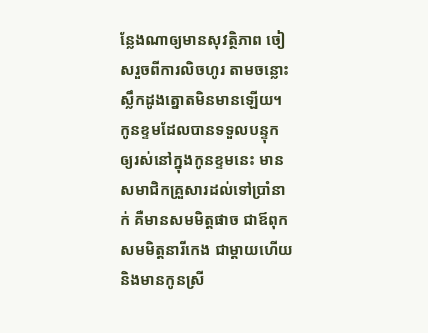ន្លែងណាឲ្យមានសុវត្ថិភាព ចៀសរួចពីការលិចហូរ តាមចន្លោះស្លឹកដូងត្នោតមិនមានឡើយ។ កូនខ្ទមដែលបានទទួលបន្ទុក ឲ្យរស់នៅក្នុងកូនខ្ទមនេះ មានសមាជិកគ្រួសារដល់ទៅប្រាំនាក់ គឺមានសមមិត្តផាច ជាឪពុក សមមិត្តនារីកេង ជាម្ដាយហើយនិងមានកូនស្រី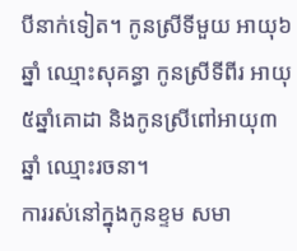បីនាក់ទៀត។ កូនស្រីទីមួយ អាយុ៦ឆ្នាំ ឈ្មោះសុគន្ធា កូនស្រីទីពីរ អាយុ៥ឆ្នាំគោដា និងកូនស្រីពៅអាយុ៣ឆ្នាំ ឈ្មោះរចនា។
ការរស់នៅក្នុងកូនខ្ទម សមា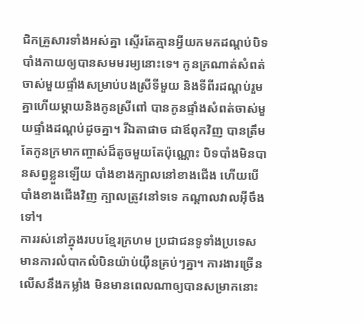ជិកគ្រួសារទាំងអស់គ្នា ស្ទើរតែគ្មានអ្វីយកមកដណ្ដប់បិទបាំងកាយឲ្យបានសមមរម្យនោះទេ។ កូនក្រណាត់សំពត់ចាស់មួយផ្ទាំងសម្រាប់បងស្រីទីមួយ និងទីពីរដណ្ដប់រួមគ្នាហើយម្ដាយនិងកូនស្រីពៅ បានកូនផ្ទាំងសំពត់ចាស់មួយផ្ទាំងដណ្ដប់ដូចគ្នា។ រីឯតាផាច ជាឪពុកវិញ បានត្រឹមតែកូនក្រមាកញ្ចាស់ដ៏តូចមួយតែប៉ុណ្ណោះ បិទបាំងមិនបានសព្វខ្លួនឡើយ បាំងខាងក្បាលនៅខាងជើង ហើយបើបាំងខាងជើងវិញ ក្បាលត្រូវនៅទទេ កណ្ដាលវាលអ៊ីចឹងទៅ។
ការរស់នៅក្នុងរបបខ្មែរក្រហម ប្រជាជនទូទាំងប្រទេសមានការលំបាកលំបិនយ៉ាប់យ៉ឺនគ្រប់ៗគ្នា។ ការងារច្រើនលើសនឹងកម្លាំង មិនមានពេលណាឲ្យបានសម្រាកនោះ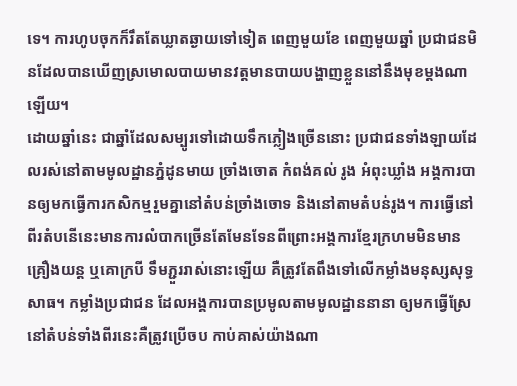ទេ។ ការហូបចុកក៏រឹតតែឃ្លាតឆ្ងាយទៅទៀត ពេញមួយខែ ពេញមួយឆ្នាំ ប្រជាជនមិនដែលបានឃើញស្រមោលបាយមានវត្តមានបាយបង្ហាញខ្លួននៅនឹងមុខម្ដងណាឡើយ។
ដោយឆ្នាំនេះ ជាឆ្នាំដែលសម្បូរទៅដោយទឹកភ្លៀងច្រើននោះ ប្រជាជនទាំងឡាយដែលរស់នៅតាមមូលដ្ឋានភ្នំដូនមាយ ច្រាំងចោត កំពង់គល់ រូង អំពុះឃ្លាំង អង្គការបានឲ្យមកធ្វើការកសិកម្មរួមគ្នានៅតំបន់ច្រាំងចោទ និងនៅតាមតំបន់រូង។ ការធ្វើនៅពីរតំបនើនេះមានការលំបាកច្រើនតែមែនទែនពីព្រោះអង្គការខ្មែរក្រហមមិនមានគ្រឿងយន្ត ឬគោក្របី ទឹមភ្ជួររាស់នោះឡើយ គឺត្រូវតែពឹងទៅលើកម្លាំងមនុស្សសុទ្ធសាធ។ កម្លាំងប្រជាជន ដែលអង្គការបានប្រមូលតាមមូលដ្ឋាននានា ឲ្យមកធ្វើស្រែនៅតំបន់ទាំងពីរនេះគឺត្រូវប្រើចប កាប់គាស់យ៉ាងណា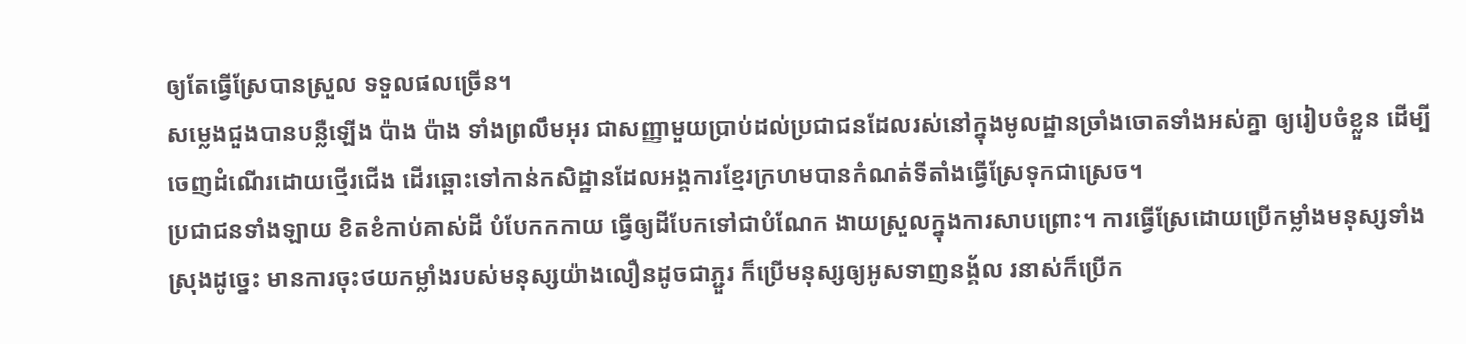ឲ្យតែធ្វើស្រែបានស្រួល ទទួលផលច្រើន។
សម្លេងជួងបានបន្លឺឡើង ប៉ាង ប៉ាង ទាំងព្រលឹមអុរ ជាសញ្ញាមួយប្រាប់ដល់ប្រជាជនដែលរស់នៅក្នុងមូលដ្ឋានច្រាំងចោតទាំងអស់គ្នា ឲ្យរៀបចំខ្លួន ដើម្បីចេញដំណើរដោយថ្មើរជើង ដើរឆ្ពោះទៅកាន់កសិដ្ឋានដែលអង្គការខ្មែរក្រហមបានកំណត់ទីតាំងធ្វើស្រែទុកជាស្រេច។
ប្រជាជនទាំងឡាយ ខិតខំកាប់គាស់ដី បំបែកកកាយ ធ្វើឲ្យដីបែកទៅជាបំណែក ងាយស្រួលក្នុងការសាបព្រោះ។ ការធ្វើស្រែដោយប្រើកម្លាំងមនុស្សទាំងស្រុងដូច្នេះ មានការចុះថយកម្លាំងរបស់មនុស្សយ៉ាងលឿនដូចជាភ្ជួរ ក៏ប្រើមនុស្សឲ្យអូសទាញនង្គ័ល រនាស់ក៏ប្រើក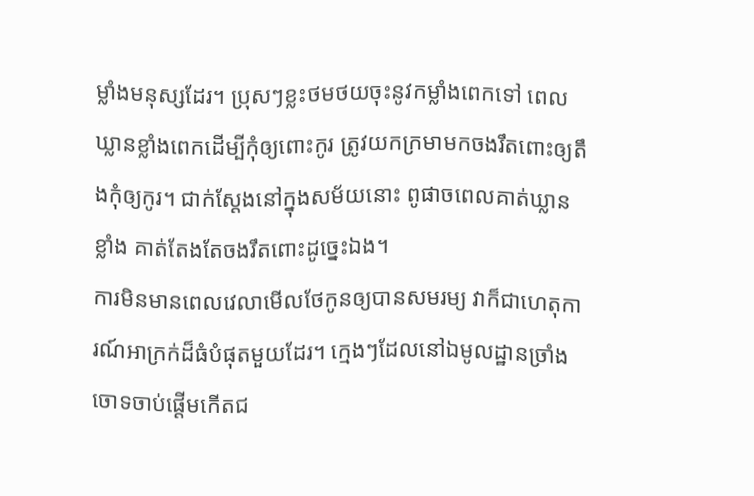ម្លាំងមនុស្សដែរ។ ប្រុសៗខ្លះថមថយចុះនូវកម្លាំងពេកទៅ ពេលឃ្លានខ្លាំងពេកដើម្បីកុំឲ្យពោះកូរ ត្រូវយកក្រមាមកចងរឹតពោះឲ្យតឹងកុំឲ្យកូរ។ ជាក់ស្ដែងនៅក្នុងសម័យនោះ ពូផាចពេលគាត់ឃ្លានខ្លាំង គាត់តែងតែចងរឹតពោះដូច្នេះឯង។
ការមិនមានពេលវេលាមើលថែកូនឲ្យបានសមរម្យ វាក៏ជាហេតុការណ៍អាក្រក់ដ៏ធំបំផុតមួយដែរ។ ក្មេងៗដែលនៅឯមូលដ្ឋានច្រាំងចោទចាប់ផ្ដើមកើតជ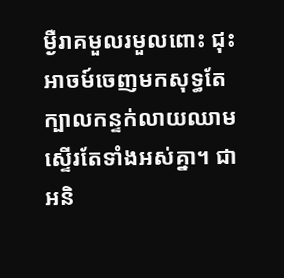ម្ងឺរាគមួលរមួលពោះ ជុះអាចម៍ចេញមកសុទ្ធតែក្បាលកន្ទក់លាយឈាមស្ទើរតែទាំងអស់គ្នា។ ជាអនិ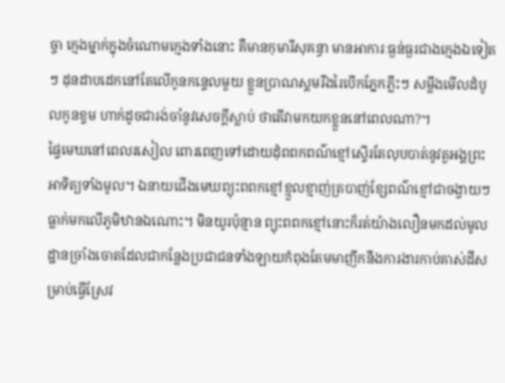ច្ចា ក្មេងម្នាក់ក្នុងចំណោមក្មេងទាំងនោះ គឺមានកុមារីសុគន្ធា មានអាការៈធ្ងន់ធ្ងរជាងក្មេងឯទៀតៗ ដុនដាបដេកនៅតែលើកូនកន្ទេលមួយ ខ្លួនប្រាណស្គមរឹងរៃបើកភ្នែកភ្លឹះៗ សម្លឹងមើលដំបូលកូនខ្ទម ហាក់ដូចជារង់ចាំនូវសេចក្ដីស្លាប់ ថាតើវាមកយកខ្លួននៅពេលណា?។
ផ្ទៃមេឃនៅពេលរសៀល ពោរពេញទៅដោយដុំពពកពណ៌ខ្មៅស្ទើរតែលុបបាត់នូវតួអង្គព្រះអាទិត្យទាំងមូល។ ឯនាយជើងមេឃព្យុះពពកខ្មៅខ្មួលខ្មាញ់ត្របាញ់ខ្សែពណ៌ខ្មៅជាចង្វាយៗ ធ្លាក់មកលើភូមិឋានឯណោះ។ មិនយូរប៉ុន្មាន ព្យុះពពកខ្មៅនោះក៏រត់យ៉ាងលឿនមកដល់មូលដ្ឋានច្រាំងចោតដែលជាកន្លែងប្រជាជនទាំងឡាយកំពុងតែមមាញឹកនឹងការងារកាប់គាស់ដីសម្រាប់ធ្វើស្រែវ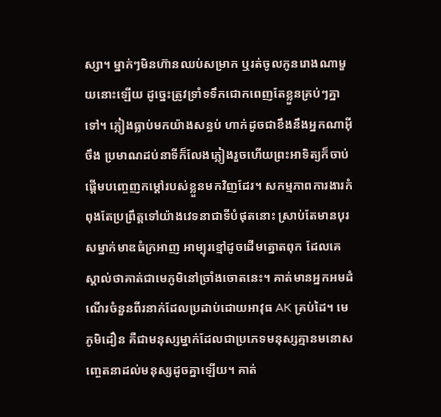ស្សា។ ម្នាក់ៗមិនហ៊ានឈប់សម្រាក ឬរត់ចូលកូនរោងណាមួយនោះឡើយ ដូច្នេះត្រូវទ្រាំទទឹកជោកពេញតែខ្លួនគ្រប់ៗគ្នាទៅ។ ភ្លៀងធ្លាប់មកយ៉ាងសន្ធប់ ហាក់ដូចជាខឹងនឹងអ្នកណាអ៊ីចឹង ប្រមាណដប់នាទីក៏លែងភ្លៀងរួចហើយព្រះអាទិត្យក៏ចាប់ផ្ដើមបញ្ចេញកម្ដៅរបស់ខ្លួនមកវិញដែរ។ សកម្មភាពការងារកំពុងតែប្រព្រឹត្តទៅយ៉ាងវេទនាជាទីបំផុតនោះ ស្រាប់តែមានបុរសម្នាក់មាឌធំក្រអាញ អាម្បុរខ្មៅដូចដើមត្នោតពុក ដែលគេស្គាល់ថាគាត់ជាមេភូមិនៅច្រាំងចោតនេះ។ គាត់មានអ្នកអមដំណើរចំនួនពីរនាក់ដែលប្រដាប់ដោយអាវុធ AK គ្រប់ដៃ។ មេភូមិដឿន គឺជាមនុស្សម្នាក់ដែលជាប្រភេទមនុស្សគ្មានមនោសញ្ចេតនាដល់មនុស្សដូចគ្នាឡើយ។ គាត់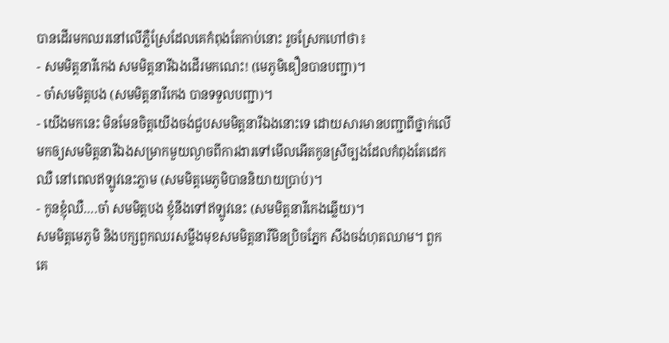បានដើរមកឈរនៅលើភ្លឺស្រែដែលគេកំពុងតែកាប់នោះ រួចស្រែកហៅថា៖
- សមមិត្តនារីកេង សមមិត្តនារីឯងដើរមកណេះ! (មេភូមិឌឿនបានបញ្ជា)។
- ចា៎សមមិត្តបង (សមមិត្តនារីកេង បានទទួលបញ្ជា)។
- យើងមកនេះ មិនមែនចិត្តយើងចង់ជួបសមមិត្តនារីឯងនោះទេ ដោយសារមានបញ្ជាពីថ្នាក់លើមកឲ្យសមមិត្តនារីឯងសម្រាកមួយល្ងាចពីការងារទៅមើលអើតកូនស្រីច្បងដែលកំពុងតែដេកឈឺ នៅពេលឥឡូវនេះភ្លាម (សមមិត្តមេភូមិបាននិយាយប្រាប់)។
- កូនខ្ញុំឈឺ….ចា៎ សមមិត្តបង ខ្ញុំនឹងទៅឥឡូវនេះ (សមមិត្តនារីកេងឆ្លើយ)។
សមមិត្តមេភូមិ និងបក្សពួកឈរសម្លឹងមុខសមមិត្តនារីមិនប្រិចភ្នែក សឹងចង់ហុតឈាម។ ពួកគេ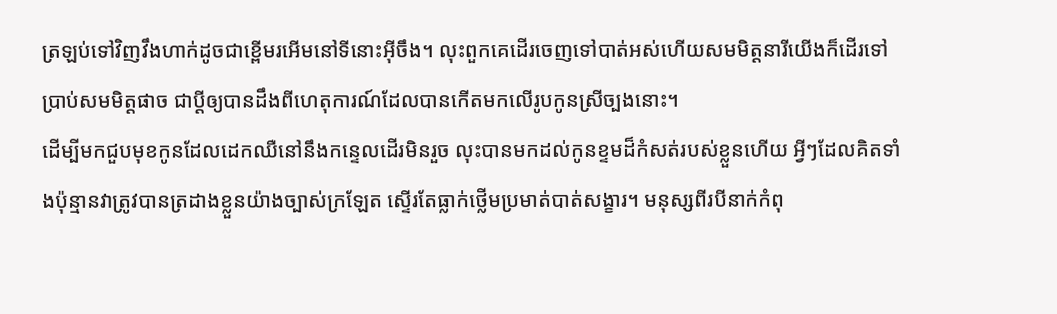ត្រឡប់ទៅវិញវឹងហាក់ដូចជាខ្ពើមរអើមនៅទីនោះអ៊ីចឹង។ លុះពួកគេដើរចេញទៅបាត់អស់ហើយសមមិត្តនារីយើងក៏ដើរទៅប្រាប់សមមិត្តផាច ជាប្ដីឲ្យបានដឹងពីហេតុការណ៍ដែលបានកើតមកលើរូបកូនស្រីច្បងនោះ។
ដើម្បីមកជួបមុខកូនដែលដេកឈឺនៅនឹងកន្ទេលដើរមិនរួច លុះបានមកដល់កូនខ្ទមដ៏កំសត់របស់ខ្លួនហើយ អ្វីៗដែលគិតទាំងប៉ុន្មានវាត្រូវបានត្រដាងខ្លួនយ៉ាងច្បាស់ក្រឡែត ស្ទើរតែធ្លាក់ថ្លើមប្រមាត់បាត់សង្ខារ។ មនុស្សពីរបីនាក់កំពុ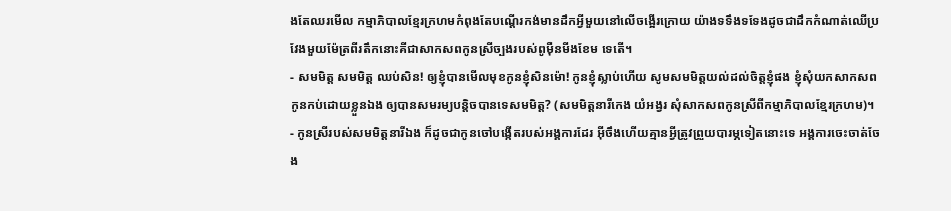ងតែឈរមើល កម្មាភិបាលខ្មែរក្រហមកំពុងតែបណ្ដើរកង់មានដឹកអ្វីមួយនៅលើចង្អើរក្រោយ យ៉ាងទទឹងទទែងដូចជាដឹកកំណាត់ឈើប្រវែងមួយម៉ែត្រពីរតឹកនោះគីជាសាកសពកូនស្រីច្បងរបស់ពូម៉ឺនមីងខែម ទេតើ។
- សមមិត្ត សមមិត្ត ឈប់សិន! ឲ្យខ្ញុំបានមើលមុខកូនខ្ញុំសិនម៉ោ! កូនខ្ញុំស្លាប់ហើយ សូមសមមិត្តយល់ដល់ចិត្តខ្ញុំផង ខ្ញុំសុំយកសាកសពកូនកប់ដោយខ្លួនឯង ឲ្យបានសមរម្យបន្តិចបានទេសមមិត្ត? (សមមិត្តនារីកេង យំអង្វរ សុំសាកសពកូនស្រីពីកម្មាភិបាលខ្មែរក្រហម)។
- កូនស្រីរបស់សមមិត្តនារីឯង ក៏ដូចជាកូនចៅបង្កើតរបស់អង្គការដែរ អ៊ីចឹងហើយគ្មានអ្វីត្រូវព្រួយបារម្ភទៀតនោះទេ អង្គការចេះចាត់ចែង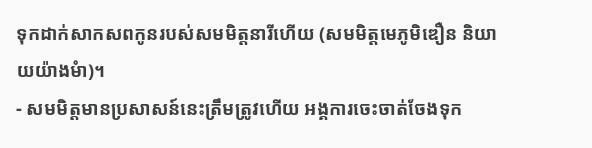ទុកដាក់សាកសពកូនរបស់សមមិត្តនារីហើយ (សមមិត្តមេភូមិឌឿន និយាយយ៉ាងមំា)។
- សមមិត្តមានប្រសាសន៍នេះត្រឹមត្រូវហើយ អង្គការចេះចាត់ចែងទុក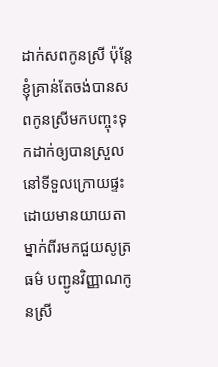ដាក់សពកូនស្រី ប៉ុន្ដែខ្ញុំគ្រាន់តែចង់បានសពកូនស្រីមកបញ្ចុះទុកដាក់ឲ្យបានស្រួលនៅទីទួលក្រោយផ្ទះ ដោយមានយាយតាម្នាក់ពីរមកជួយសូត្រធម៌ បញ្ជូនវិញ្ញាណកូនស្រី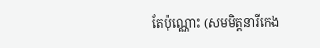តែប៉ុណ្ណោះ (សមមិត្តនារីកេង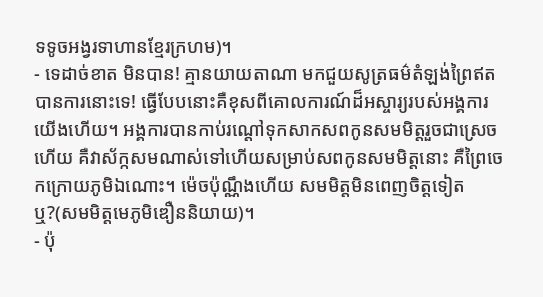ទទូចអង្វរទាហានខ្មែរក្រហម)។
- ទេដាច់ខាត មិនបាន! គ្មានយាយតាណា មកជួយសូត្រធម៌តំឡង់ព្រៃឥតបានការនោះទេ! ធ្វើបែបនោះគឺខុសពីគោលការណ៍ដ៏អស្ចារ្យរបស់អង្គការយើងហើយ។ អង្គការបានកាប់រណ្ដៅទុកសាកសពកូនសមមិត្តរួចជាស្រេចហើយ គឺវាស័ក្កសមណាស់ទៅហើយសម្រាប់សពកូនសមមិត្តនោះ គឺព្រៃចេកក្រោយភូមិឯណោះ។ ម៉េចប៉ុណ្ណឹងហើយ សមមិត្តមិនពេញចិត្តទៀតឬ?(សមមិត្តមេភូមិឌឿននិយាយ)។
- ប៉ុ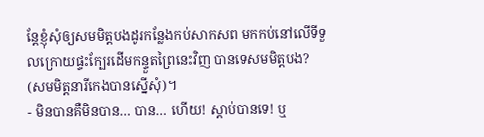ន្ដែខ្ញុំសុំឲ្យសមមិត្តបងដូរកន្លែងកប់សាកសព មកកប់នៅលើទីទួលក្រោយផ្ទះក្បែរដើមកន្ទួតព្រៃនេះវិញ បានទេសមមិត្តបង? (សមមិត្តនារីកេងបានស្នើសុំ)។
- មិនបានគឺមិនបាន… បាន… ហើយ! ស្ដាប់បានទេ! ឬ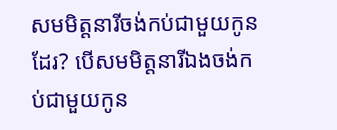សមមិត្តនារីចង់កប់ជាមួយកូនដែរ? បើសមមិត្តនារីឯងចង់កប់ជាមួយកូន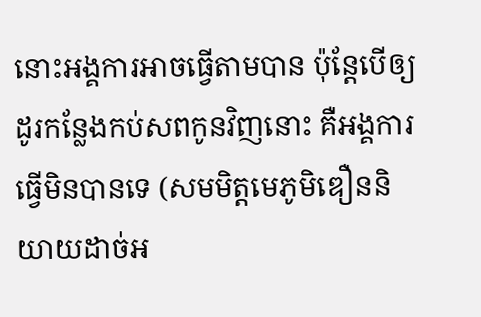នោះអង្គការអាចធ្វើតាមបាន ប៉ុន្ដែបើឲ្យដូរកន្លែងកប់សពកូនវិញនោះ គឺអង្គការធ្វើមិនបានទេ (សមមិត្តមេភូមិឌឿននិយាយដាច់អ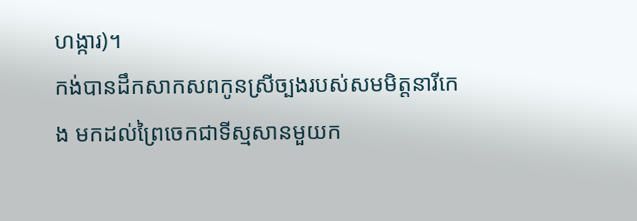ហង្ការ)។
កង់បានដឹកសាកសពកូនស្រីច្បងរបស់សមមិត្តនារីកេង មកដល់ព្រៃចេកជាទីស្មសានមួយក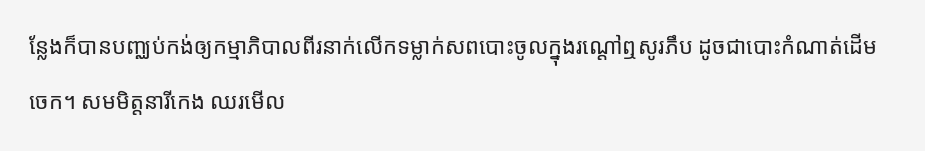ន្លែងក៏បានបញ្ឈប់កង់ឲ្យកម្មាភិបាលពីរនាក់លើកទម្លាក់សពបោះចូលក្នុងរណ្ដៅឮសូរភឹប ដូចជាបោះកំណាត់ដើមចេក។ សមមិត្តនារីកេង ឈរមើល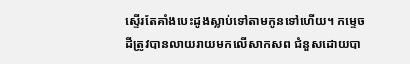ស្ទើរតែគាំងបេះដូងស្លាប់ទៅតាមកូនទៅហើយ។ កម្ទេចដីត្រូវបានលាយរាយមកលើសាកសព ជំនួសដោយបា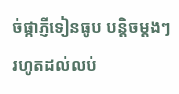ច់ផ្កាភ្ញីទៀនធូប បន្តិចម្ដងៗរហូតដល់លប់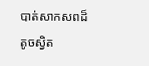បាត់សាកសពដ៏តូចស្វិត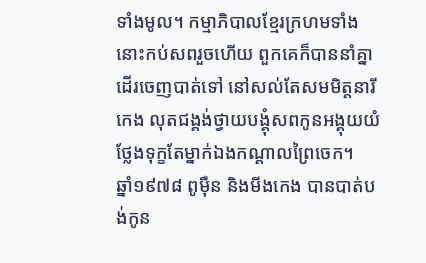ទាំងមូល។ កម្មាភិបាលខ្មែរក្រហមទាំងនោះកប់សពរួចហើយ ពួកគេក៏បាននាំគ្នាដើរចេញបាត់ទៅ នៅសល់តែសមមិត្តនារីកេង លុតជង្គង់ថ្វាយបង្គុំសពកូនអង្គុយយំថ្លែងទុក្ខតែម្នាក់ឯងកណ្ដាលព្រៃចេក។
ឆ្នាំ១៩៧៨ ពូម៉ឺន និងមីងកេង បានបាត់បង់កូន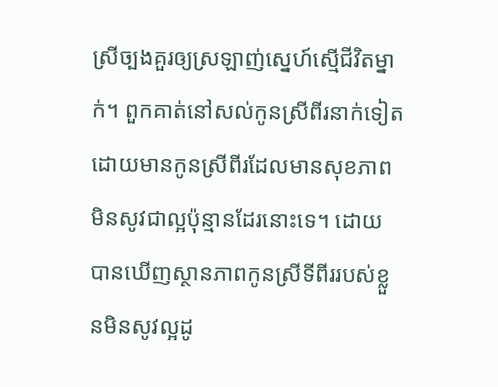ស្រីច្បងគួរឲ្យស្រឡាញ់ស្នេហ៍ស្មើជីវិតម្នាក់។ ពួកគាត់នៅសល់កូនស្រីពីរនាក់ទៀត ដោយមានកូនស្រីពីរដែលមានសុខភាពមិនសូវជាល្អប៉ុន្មានដែរនោះទេ។ ដោយបានឃើញស្ថានភាពកូនស្រីទីពីររបស់ខ្លួនមិនសូវល្អដូ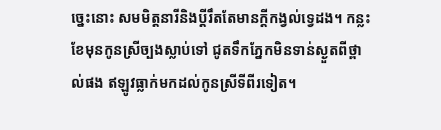ច្នេះនោះ សមមិត្តនារីនិងប្ដីរឹតតែមានក្ដីកង្វល់ទេ្វដង។ កន្លះខែមុនកូនស្រីច្បងស្លាប់ទៅ ជូតទឹកភ្នែកមិនទាន់ស្ងួតពីថ្ពាល់ផង ឥឡូវធ្លាក់មកដល់កូនស្រីទីពីរទៀត។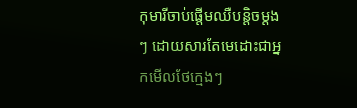កុមារីចាប់ផ្ដើមឈឺបន្ដិចម្ដងៗ ដោយសារតែមេដោះជាអ្នកមើលថែក្មេងៗ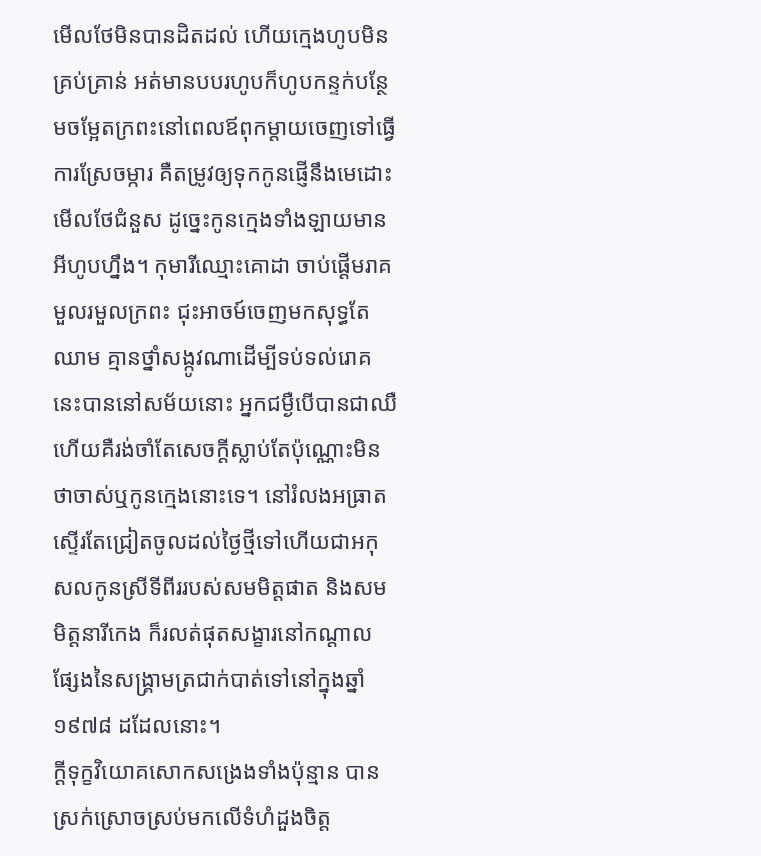មើលថែមិនបានដិតដល់ ហើយក្មេងហូបមិនគ្រប់គ្រាន់ អត់មានបបរហូបក៏ហូបកន្ទក់បន្ថែមចម្អែតក្រពះនៅពេលឪពុកម្តាយចេញទៅធ្វើការស្រែចម្ការ គឺតម្រូវឲ្យទុកកូនផ្ញើនឹងមេដោះមើលថែជំនួស ដូច្នេះកូនក្មេងទាំងឡាយមានអីហូបហ្នឹង។ កុមារីឈ្មោះគោដា ចាប់ផ្ដើមរាគមួលរមួលក្រពះ ជុះអាចម៍ចេញមកសុទ្ធតែឈាម គ្មានថ្នាំសង្កូវណាដើម្បីទប់ទល់រោគនេះបាននៅសម័យនោះ អ្នកជម្ងឺបើបានជាឈឺហើយគឺរង់ចាំតែសេចក្ដីស្លាប់តែប៉ុណ្ណោះមិនថាចាស់ឬកូនក្មេងនោះទេ។ នៅរំលងអធ្រាតស្ទើរតែជ្រៀតចូលដល់ថ្ងៃថ្មីទៅហើយជាអកុសលកូនស្រីទីពីររបស់សមមិត្តផាត និងសមមិត្តនារីកេង ក៏រលត់ផុតសង្ខារនៅកណ្ដាលផ្សែងនៃសង្រ្គាមត្រជាក់បាត់ទៅនៅក្នុងឆ្នាំ១៩៧៨ ដដែលនោះ។
ក្ដីទុក្ខវិយោគសោកសង្រេងទាំងប៉ុន្មាន បានស្រក់ស្រោចស្រប់មកលើទំហំដួងចិត្ត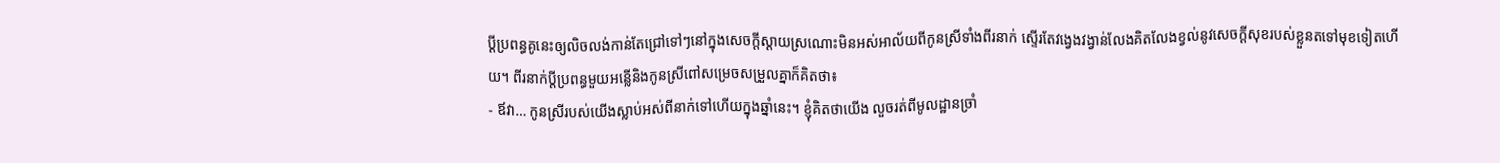ប្ដីប្រពន្ធគូនេះឲ្យលិចលង់កាន់តែជ្រៅទៅៗនៅក្នុងសេចក្ដីស្ដាយស្រណោះមិនអស់អាល័យពីកូនស្រីទាំងពីរនាក់ ស្ទើរតែវង្វេងវង្វាន់លែងគិតលែងខ្វល់នូវសេចក្ដីសុខរបស់ខ្លួនតទៅមុខទៀតហើយ។ ពីរនាក់ប្ដីប្រពន្ធមួយអន្លើនិងកូនស្រីពៅសម្រេចសម្រួលគ្នាក៏គិតថា៖
- ឪវា… កូនស្រីរបស់យើងស្លាប់អស់ពីនាក់ទៅហើយក្នុងឆ្នាំនេះ។ ខ្ញុំគិតថាយើង លួចរត់ពីមូលដ្ឋានច្រាំ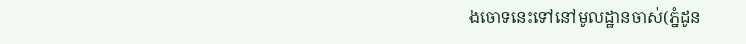ងចោទនេះទៅនៅមូលដ្ឋានចាស់(ភ្នំដូន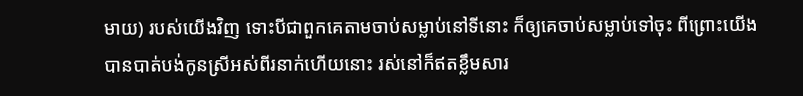មាយ) របស់យើងវិញ ទោះបីជាពួកគេតាមចាប់សម្លាប់នៅទីនោះ ក៏ឲ្យគេចាប់សម្លាប់ទៅចុះ ពីព្រោះយើងបានបាត់បង់កូនស្រីអស់ពីរនាក់ហើយនោះ រស់នៅក៏ឥតខ្លឹមសារ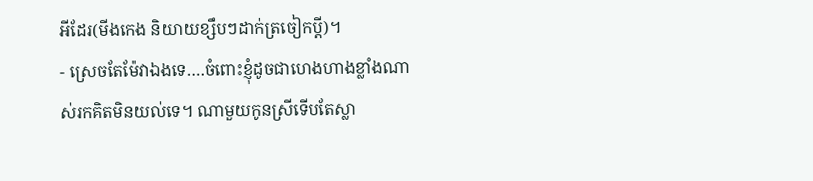អីដែរ(មីងកេង និយាយខ្សឹបៗដាក់ត្រចៀកប្ដី)។
- ស្រេចតែម៉ែវាឯងទេ….ចំពោះខ្ញុំដូចជាហេងហាងខ្លាំងណាស់រកគិតមិនយល់ទេ។ ណាមួយកូនស្រីទើបតែស្លា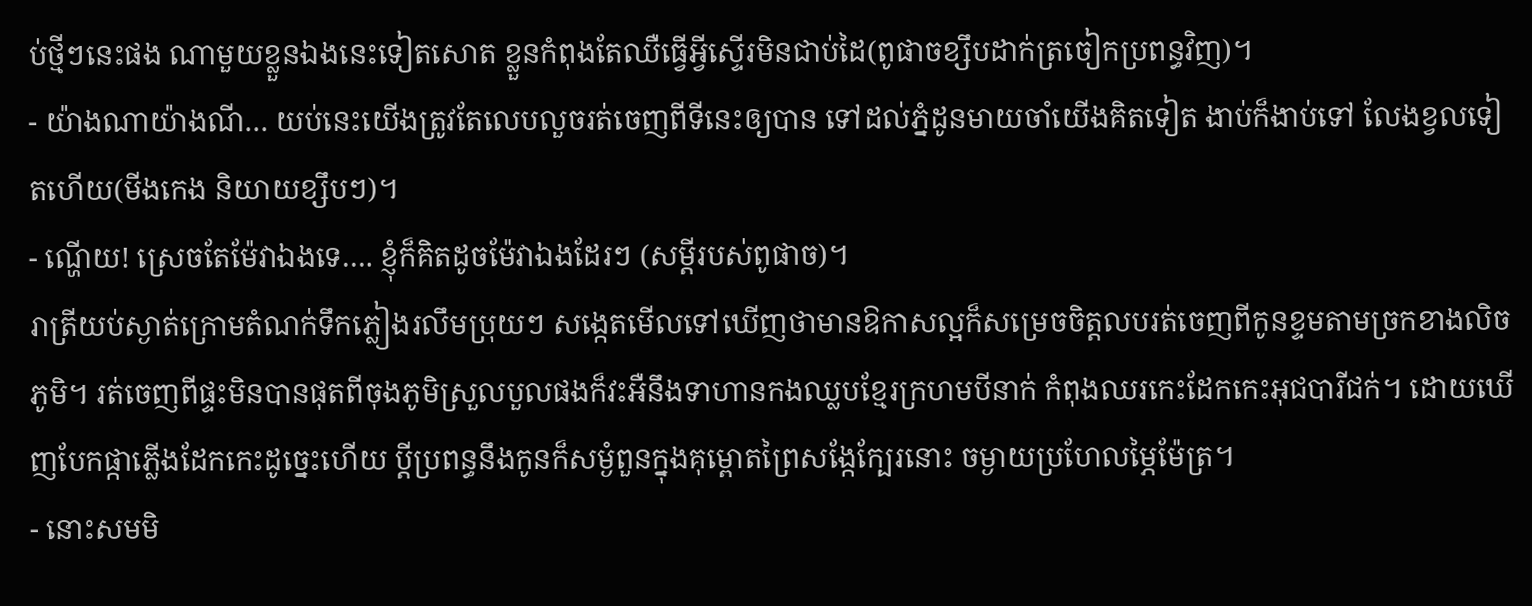ប់ថ្មីៗនេះផង ណាមួយខ្លួនឯងនេះទៀតសោត ខ្លួនកំពុងតែឈឺធ្វើអ្វីស្ទើរមិនជាប់ដៃ(ពូផាចខ្សឹបដាក់ត្រចៀកប្រពន្ធវិញ)។
- យ៉ាងណាយ៉ាងណី… យប់នេះយើងត្រូវតែលេបលួចរត់ចេញពីទីនេះឲ្យបាន ទៅដល់ភ្នំដូនមាយចាំយើងគិតទៀត ងាប់ក៏ងាប់ទៅ លែងខ្វលទៀតហើយ(មីងកេង និយាយខ្សឹបៗ)។
- ណ្ហើយ! ស្រេចតែម៉ែវាឯងទេ…. ខ្ញុំក៏គិតដូចម៉ែវាឯងដែរៗ (សម្ដីរបស់ពូផាច)។
រាត្រីយប់ស្ងាត់ក្រោមតំណក់ទឹកភ្លៀងរលឹមប្រុយៗ សង្កេតមើលទៅឃើញថាមានឱកាសល្អក៏សម្រេចចិត្តលបរត់ចេញពីកូនខ្ទមតាមច្រកខាងលិចភូមិ។ រត់ចេញពីផ្ទះមិនបានផុតពីចុងភូមិស្រួលបួលផងក៏វះអឺនឹងទាហានកងឈ្លបខ្មែរក្រហមបីនាក់ កំពុងឈរកេះដែកកេះអុជបារីជក់។ ដោយឃើញបែកផ្កាភ្លើងដែកកេះដូច្នេះហើយ ប្ដីប្រពន្ធនឹងកូនក៏សម្ងំពួនក្នុងគុម្ពោតព្រៃសង្កែក្បែរនោះ ចម្ងាយប្រហែលម្ភៃម៉ែត្រ។
- នោះសមមិ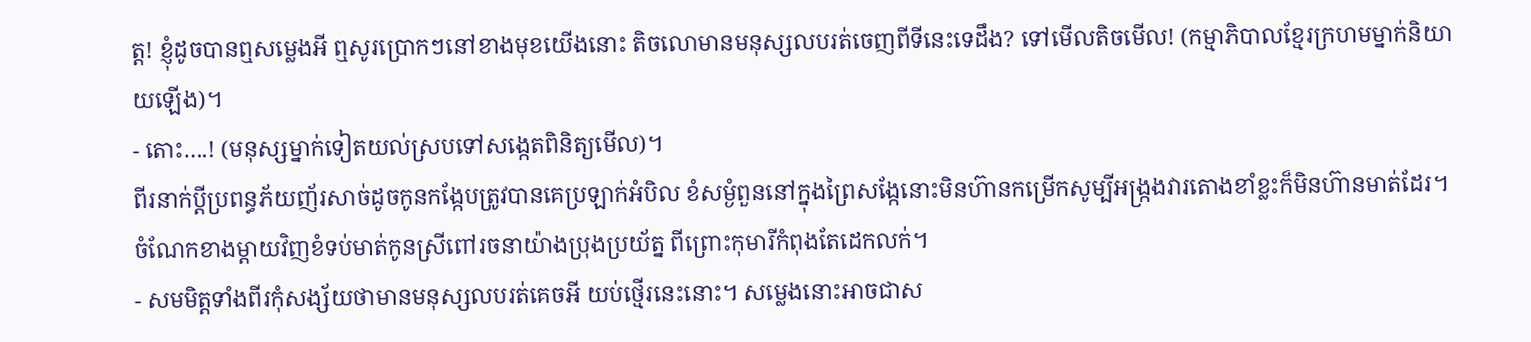ត្ត! ខ្ញុំដូចបានឮសម្លេងអី ឮសូរប្រោកៗនៅខាងមុខយើងនោះ តិចលោមានមនុស្សលបរត់ចេញពីទីនេះទេដឹង? ទៅមើលតិចមើល! (កម្មាភិបាលខ្មែរក្រហមម្នាក់និយាយឡើង)។
- តោះ….! (មនុស្សម្នាក់ទៀតយល់ស្របទៅសង្កេតពិនិត្យមើល)។
ពីរនាក់ប្ដីប្រពន្ធភ័យញ័រសាច់ដូចកូនកង្កែបត្រូវបានគេប្រឡាក់អំបិល ខំសម្ងំពួននៅក្នុងព្រៃសង្កែនោះមិនហ៊ានកម្រើកសូម្បីអង្រ្កងវារតោងខាំខ្លះក៏មិនហ៊ានមាត់ដែរ។ ចំណែកខាងម្ដាយវិញខំទប់មាត់កូនស្រីពៅរចនាយ៉ាងប្រុងប្រយ័ត្ន ពីព្រោះកុមារីកំពុងតែដេកលក់។
- សមមិត្តទាំងពីរកុំសង្ស័យថាមានមនុស្សលបរត់គេចអី យប់ថ្មើរនេះនោះ។ សម្លេងនោះអាចជាស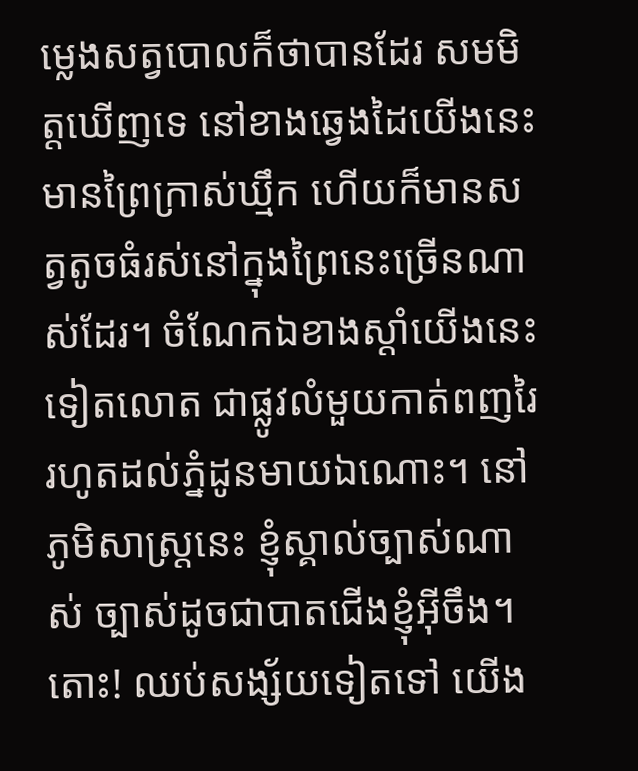ម្លេងសត្វបោលក៏ថាបានដែរ សមមិត្តឃើញទេ នៅខាងឆ្វេងដៃយើងនេះមានព្រៃក្រាស់ឃ្មឹក ហើយក៏មានសត្វតូចធំរស់នៅក្នុងព្រៃនេះច្រើនណាស់ដែរ។ ចំណែកឯខាងស្ដាំយើងនេះទៀតលោត ជាផ្លូវលំមួយកាត់ពញរៃរហូតដល់ភ្នំដូនមាយឯណោះ។ នៅភូមិសាស្រ្តនេះ ខ្ញុំស្គាល់ច្បាស់ណាស់ ច្បាស់ដូចជាបាតជើងខ្ញុំអ៊ីចឹង។ តោះ! ឈប់សង្ស័យទៀតទៅ យើង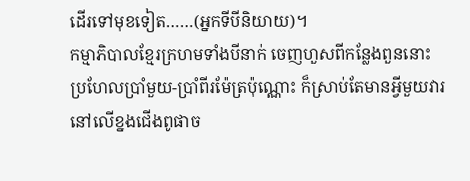ដើរទៅមុខទៀត……(អ្នកទីបីនិយាយ)។
កម្មាភិបាលខ្មែរក្រហមទាំងបីនាក់ ចេញហួសពីកន្លែងពួននោះប្រហែលប្រាំមួយ-ប្រាំពីរម៉ែត្រប៉ុណ្ណោះ ក៏ស្រាប់តែមានអ្វីមួយវារនៅលើខ្នងជើងពូផាច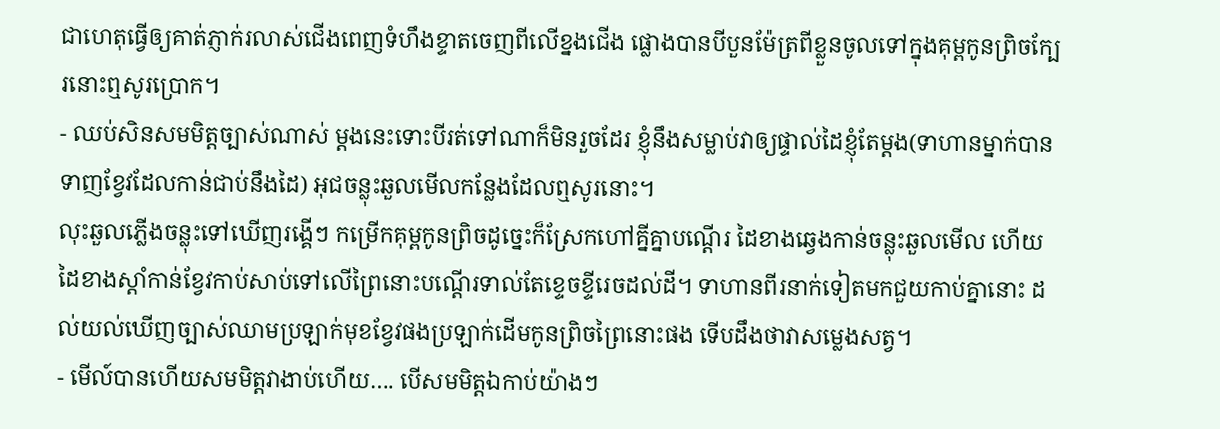ជាហេតុធ្វើឲ្យគាត់ភ្ញាក់រលាស់ជើងពេញទំហឹងខ្ទាតចេញពីលើខ្នងជើង ផ្លោងបានបីបួនម៉ែត្រពីខ្លួនចូលទៅក្នុងគុម្ពកូនព្រិចក្បែរនោះឮសូរប្រោក។
- ឈប់សិនសមមិត្តច្បាស់ណាស់ ម្ដងនេះទោះបីរត់ទៅណាក៏មិនរួចដែរ ខ្ញុំនឹងសម្លាប់វាឲ្យផ្ទាល់ដៃខ្ញុំតែម្ដង(ទាហានម្នាក់បានទាញខ្វែវដែលកាន់ជាប់នឹងដៃ) អុជចន្លុះឆួលមើលកន្លែងដែលឮសូរនោះ។
លុះឆួលភ្លើងចន្លុះទៅឃើញរង្គើៗ កម្រើកគុម្ពកូនព្រិចដូច្នេះក៏ស្រែកហៅគ្នីគ្នាបណ្ដើរ ដៃខាងឆ្វេងកាន់ចន្លុះឆួលមើល ហើយដៃខាងស្ដាំកាន់ខ្វែវកាប់សាប់ទៅលើព្រៃនោះបណ្ដើរទាល់តែខ្ទេចខ្ទីរេចដល់ដី។ ទាហានពីរនាក់ទៀតមកជួយកាប់គ្នានោះ ដល់យល់ឃើញច្បាស់ឈាមប្រឡាក់មុខខ្វែវផងប្រឡាក់ដើមកូនព្រិចព្រៃនោះផង ទើបដឹងថាវាសម្លេងសត្វ។
- មើល៍បានហើយសមមិត្តវាងាប់ហើយ…. បើសមមិត្តឯកាប់យ៉ាងៗ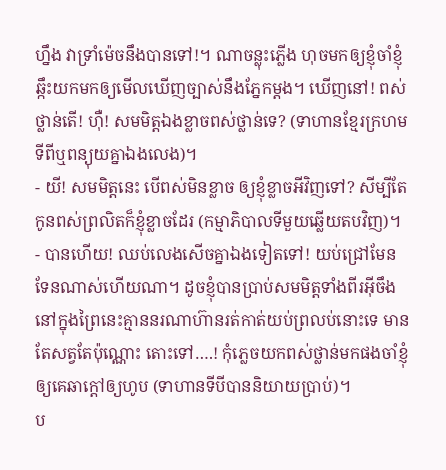ហ្នឹង វាទ្រាំម៉េចនឹងបានទៅ!។ ណាចន្លុះភ្លើង ហុចមកឲ្យខ្ញុំចាំខ្ញុំឆ្កឹះយកមកឲ្យមើលឃើញច្បាស់នឹងភ្នែកម្ដង។ ឃើញនៅ! ពស់ថ្លាន់តើ! ហ៊ឺ! សមមិត្តឯងខ្លាចពស់ថ្លាន់ទេ? (ទាហានខ្មែរក្រហមទីពីឬពន្យុយគ្នាឯងលេង)។
- យី! សមមិត្តនេះ បើពស់មិនខ្លាច ឲ្យខ្ញុំខ្លាចអីវិញទៅ? សីម្បីតែកូនពស់ព្រលិតក៏ខ្ញុំខ្លាចដែរ (កម្មាភិបាលទីមួយឆ្លើយតបវិញ)។
- បានហើយ! ឈប់លេងសើចគ្នាឯងទៀតទៅ! យប់ជ្រៅមែនទែនណាស់ហើយណា។ ដូចខ្ញុំបានប្រាប់សមមិត្តទាំងពីរអ៊ីចឹង នៅក្នុងព្រៃនេះគ្មាននរណាហ៊ានរត់កាត់យប់ព្រលប់នោះទេ មានតែសត្វតែប៉ុណ្ណោះ តោះទៅ….! កុំភ្លេចយកពស់ថ្លាន់មកផងចាំខ្ញុំឲ្យគេឆាក្ដៅឲ្យហូប (ទាហានទីបីបាននិយាយប្រាប់)។
ប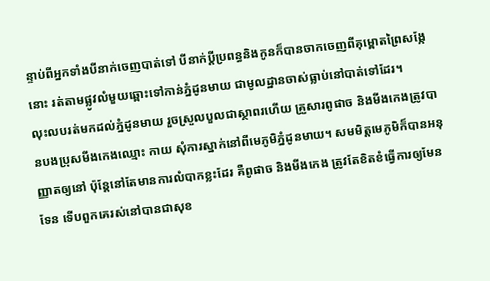ន្ទាប់ពីអ្នកទាំងបីនាក់ចេញបាត់ទៅ បីនាក់ប្ដីប្រពន្ធនិងកូនក៏បានចាកចេញពីគុម្ពោតព្រៃសង្កែនោះ រត់តាមផ្លូវលំមួយឆ្ពោះទៅកាន់ភ្នំដូនមាយ ជាមូលដ្ឋានចាស់ធ្លាប់នៅបាត់ទៅដែរ។
លុះលបរត់មកដល់ភ្នំដូនមាយ រួចស្រួលបួលជាស្ថាពរហើយ គ្រួសារពូផាច និងមីងកេងត្រូវបានបងប្រុសមីងកេងឈ្មោះ កាយ សុំការស្នាក់នៅពីមេភូមិភ្នំដូនមាយ។ សមមិត្តមេភូមិក៏បានអនុញ្ញាតឲ្យនៅ ប៉ុន្ដែនៅតែមានការលំបាកខ្លះដែរ គឺពូផាច និងមីងកេង ត្រូវតែខិតខំធ្វើការឲ្យមែនទែន ទើបពួកគេរស់នៅបានជាសុខ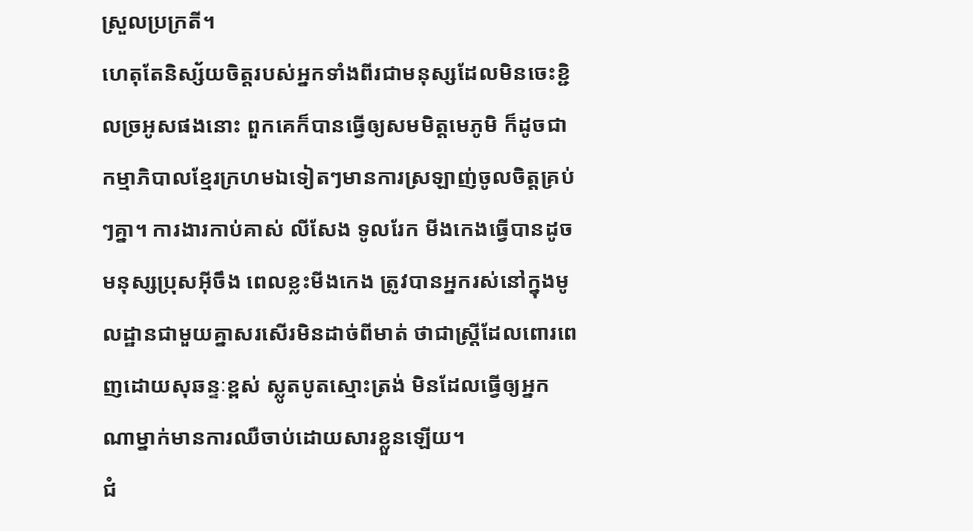ស្រួលប្រក្រតី។
ហេតុតែនិស្ស័យចិត្តរបស់អ្នកទាំងពីរជាមនុស្សដែលមិនចេះខ្ជិលច្រអូសផងនោះ ពួកគេក៏បានធ្វើឲ្យសមមិត្តមេភូមិ ក៏ដូចជាកម្មាភិបាលខ្មែរក្រហមឯទៀតៗមានការស្រឡាញ់ចូលចិត្តគ្រប់ៗគ្នា។ ការងារកាប់គាស់ លីសែង ទូលរែក មីងកេងធ្វើបានដូចមនុស្សប្រុសអ៊ីចឹង ពេលខ្លះមីងកេង ត្រូវបានអ្នករស់នៅក្នុងមូលដ្ឋានជាមួយគ្នាសរសើរមិនដាច់ពីមាត់ ថាជាស្រ្តីដែលពោរពេញដោយសុឆន្ទៈខ្ពស់ ស្លូតបូតស្មោះត្រង់ មិនដែលធ្វើឲ្យអ្នកណាម្នាក់មានការឈឺចាប់ដោយសារខ្លួនឡើយ។
ជំ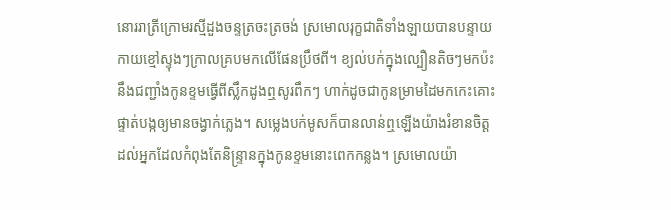នោររាត្រីក្រោមរស្មីដួងចន្ទត្រចះត្រចង់ ស្រមោលរុក្ខជាតិទាំងឡាយបានបន្ទាយកាយខ្មៅស្ទុងៗក្រាលគ្របមកលើផែនប្រឹថពី។ ខ្យល់បក់ក្នុងល្បឿនតិចៗមកប៉ះនឹងជញ្ជាំងកូនខ្ទមធ្វើពីស្លឹកដូងឮសូរពឹកៗ ហាក់ដូចជាកូនម្រាមដៃមកកេះគោះ ផ្ទាត់បង្កឲ្យមានចង្វាក់ភ្លេង។ សម្លេងបក់មូសក៏បានលាន់ឮឡើងយ៉ាងរំខានចិត្តដល់អ្នកដែលកំពុងតែនិន្រ្ទានក្នុងកូនខ្ទមនោះពេកកន្លង។ ស្រមោលយ៉ា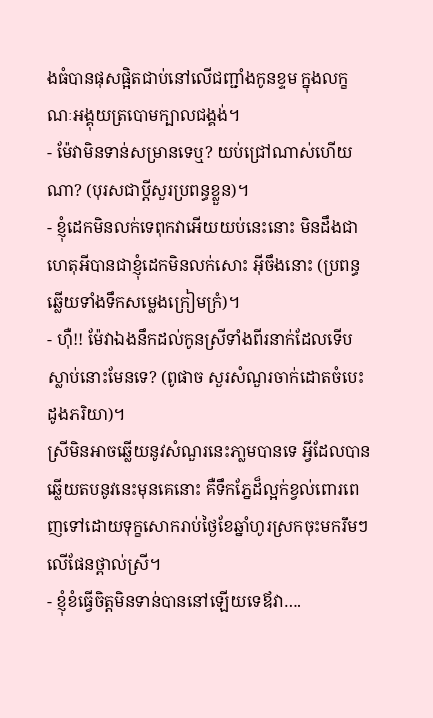ងធំបានផុសផ្អិតជាប់នៅលើជញ្ជាំងកូនខ្ទម ក្នុងលក្ខណៈអង្គុយត្របោមក្បាលជង្គង់។
- ម៉ែវាមិនទាន់សម្រានទេឬ? យប់ជ្រៅណាស់ហើយណា? (បុរសជាប្ដីសួរប្រពន្ធខ្លួន)។
- ខ្ញុំដេកមិនលក់ទេពុកវាអើយយប់នេះនោះ មិនដឹងជាហេតុអីបានជាខ្ញុំដេកមិនលក់សោះ អ៊ីចឹងនោះ (ប្រពន្ធឆ្លើយទាំងទឹកសម្លេងក្រៀមក្រំ)។
- ហ៊ឺ!! ម៉ែវាឯងនឹកដល់កូនស្រីទាំងពីរនាក់ដែលទើបស្លាប់នោះមែនទេ? (ពូផាច សួរសំណួរចាក់ដោតចំបេះដូងភរិយា)។
ស្រីមិនអាចឆ្លើយនូវសំណួរនេះភា្លមបានទេ អ្វីដែលបានឆ្លើយតបនូវនេះមុនគេនោះ គឺទឹកភ្នែដ៏ល្អក់ខ្វល់ពោរពេញទៅដោយទុក្ខសោករាប់ថ្ងៃខែឆ្នាំហូរស្រកចុះមករឹមៗលើផែនថ្ពាល់ស្រី។
- ខ្ញុំខំធ្វើចិត្តមិនទាន់បាននៅឡើយទេឪវា….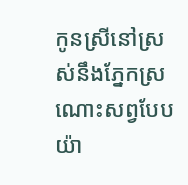កូនស្រីនៅស្រស់នឹងភ្នែកស្រណោះសព្វបែបយ៉ា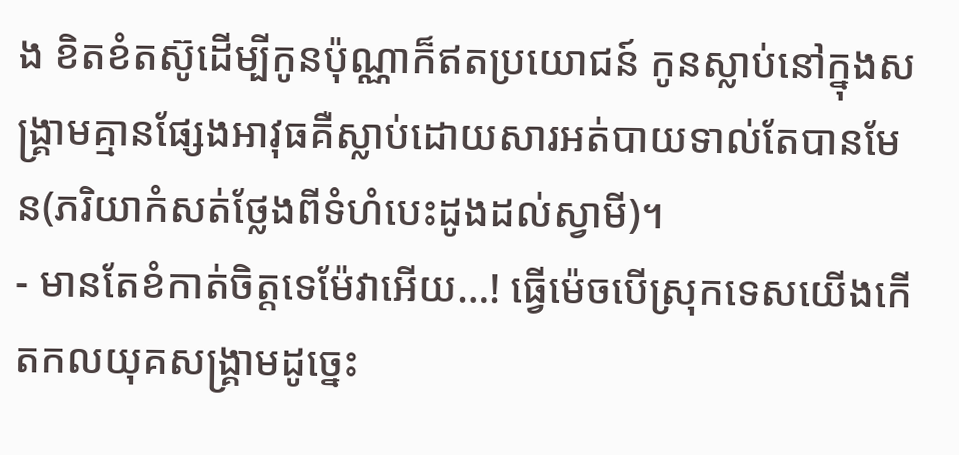ង ខិតខំតស៊ូដើម្បីកូនប៉ុណ្ណាក៏ឥតប្រយោជន៍ កូនស្លាប់នៅក្នុងសង្រ្គាមគ្មានផ្សែងអាវុធគឺស្លាប់ដោយសារអត់បាយទាល់តែបានមែន(ភរិយាកំសត់ថ្លែងពីទំហំបេះដូងដល់ស្វាមី)។
- មានតែខំកាត់ចិត្តទេម៉ែវាអើយ…! ធ្វើម៉េចបើស្រុកទេសយើងកើតកលយុគសង្រ្គាមដូច្នេះ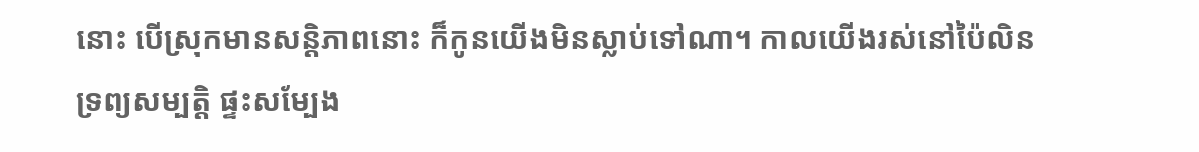នោះ បើស្រុកមានសន្តិភាពនោះ ក៏កូនយើងមិនស្លាប់ទៅណា។ កាលយើងរស់នៅប៉ៃលិន ទ្រព្យសម្បត្តិ ផ្ទះសម្បែង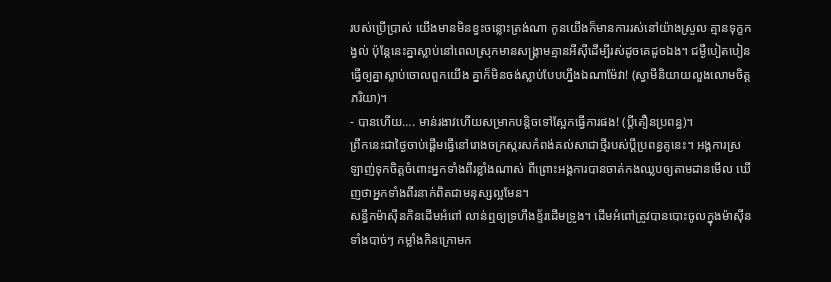របស់ប្រើប្រាស់ យើងមានមិនខ្វះចន្លោះត្រង់ណា កូនយើងក៏មានការរស់នៅយ៉ាងស្រួល គ្មានទុក្ខកង្វល់ ប៉ុន្ដែនេះគ្នាស្លាប់នៅពេលស្រុកមានសង្រ្គាមគ្មានអីស៊ីដើម្បីរស់ដូចគេដូចឯង។ ជម្ងឺបៀតបៀនធ្វើឲ្យគ្នាស្លាប់ចោលពួកយើង គ្នាក៏មិនចង់ស្លាប់បែបហ្នឹងឯណាម៉ែវា! (ស្វាមីនិយាយលួងលោមចិត្តភរិយា)។
- បានហើយ…. មាន់រងាវហើយសម្រាកបន្តិចទៅស្អែកធ្វើការផង! (ប្ដីតឿនប្រពន្ធ)។
ព្រឹកនេះជាថ្ងៃចាប់ផ្ដើមធ្វើនៅរោងចក្រស្ករសកំពង់គល់សាជាថ្មីរបស់ប្ដីប្រពន្ធគូនេះ។ អង្គការស្រឡាញ់ទុកចិត្តចំពោះអ្នកទាំងពីរខ្លាំងណាស់ ពីព្រោះអង្គការបានចាត់កងឈ្លបឲ្យតាមដានមើល ឃើញថាអ្នកទាំងពីរនាក់ពិតជាមនុស្សល្អមែន។
សន្ធឹកម៉ាស៊ីនកិនដើមអំពៅ លាន់ឮឲ្យទ្រហឹងខ្ទ័រដើមទ្រូង។ ដើមអំពៅត្រូវបានបោះចូលក្នុងម៉ាស៊ីនទាំងបាច់ៗ កម្លាំងកិនក្រោមក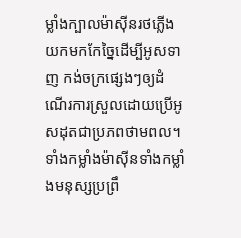ម្លាំងក្បាលម៉ាស៊ីនរថភ្លើងយកមកកែច្នៃដើម្បីអូសទាញ កង់ចក្រផ្សេងៗឲ្យដំណើរការស្រួលដោយប្រើអូសដុតជាប្រភពថាមពល។ ទាំងកម្លាំងម៉ាស៊ីនទាំងកម្លាំងមនុស្សប្រព្រឹ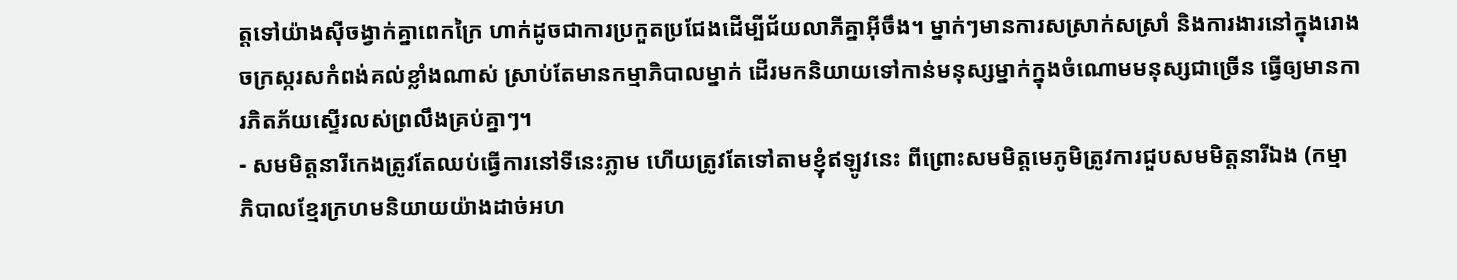ត្តទៅយ៉ាងស៊ីចង្វាក់គ្នាពេកក្រៃ ហាក់ដូចជាការប្រកួតប្រជែងដើម្បីជ័យលាភីគ្នាអ៊ីចឹង។ ម្នាក់ៗមានការសស្រាក់សស្រាំ និងការងារនៅក្នុងរោងចក្រស្ករសកំពង់គល់ខ្លាំងណាស់ ស្រាប់តែមានកម្មាភិបាលម្នាក់ ដើរមកនិយាយទៅកាន់មនុស្សម្នាក់ក្នុងចំណោមមនុស្សជាច្រើន ធ្វើឲ្យមានការភិតភ័យស្ទើរលស់ព្រលឹងគ្រប់គ្នាៗ។
- សមមិត្តនារីកេងត្រូវតែឈប់ធ្វើការនៅទីនេះភ្លាម ហើយត្រូវតែទៅតាមខ្ញុំឥឡូវនេះ ពីព្រោះសមមិត្តមេភូមិត្រូវការជួបសមមិត្តនារីឯង (កម្មាភិបាលខ្មែរក្រហមនិយាយយ៉ាងដាច់អហ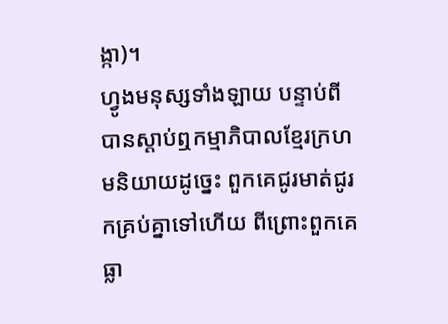ង្កា)។
ហ្វូងមនុស្សទាំងឡាយ បន្ទាប់ពីបានស្ដាប់ឮកម្មាភិបាលខ្មែរក្រហមនិយាយដូច្នេះ ពួកគេជូរមាត់ជូរកគ្រប់គ្នាទៅហើយ ពីព្រោះពួកគេធ្លា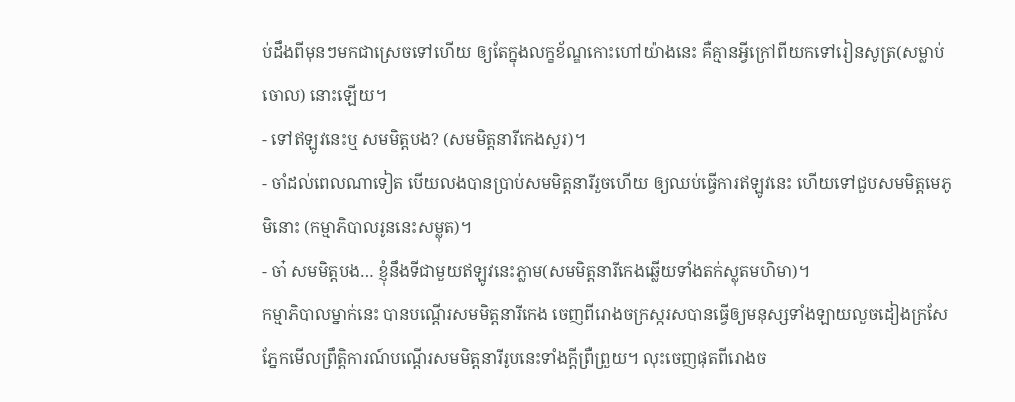ប់ដឹងពីមុនៗមកជាស្រេចទៅហើយ ឲ្យតែក្នុងលក្ខខ័ណ្ឌកោះហៅយ៉ាងនេះ គឺគ្មានអ្វីក្រៅពីយកទៅរៀនសូត្រ(សម្លាប់ចោល) នោះឡើយ។
- ទៅឥឡូវនេះឬ សមមិត្តបង? (សមមិត្តនារីកេងសួរ)។
- ចាំដល់ពេលណាទៀត បើយលងបានប្រាប់សមមិត្តនារីរួចហើយ ឲ្យឈប់ធ្វើការឥឡូវនេះ ហើយទៅជួបសមមិត្តមេភូមិនោះ (កម្មាភិបាលរូននេះសម្លុត)។
- ចា៎ សមមិត្តបង… ខ្ញុំនឹងទីជាមួយឥឡូវនេះភ្លាម(សមមិត្តនារីកេងឆ្លើយទាំងតក់ស្លុតមហិមា)។
កម្មាភិបាលម្នាក់នេះ បានបណ្ដើរសមមិត្តនារីកេង ចេញពីរោងចក្រស្ករសបានធ្វើឲ្យមនុស្សទាំងឡាយលួចដៀងក្រសែភ្នែកមើលព្រឹត្តិការណ៍បណ្ដើរសមមិត្តនារីរូបនេះទាំងក្ដីព្រឺព្រួយ។ លុះចេញផុតពីរោងច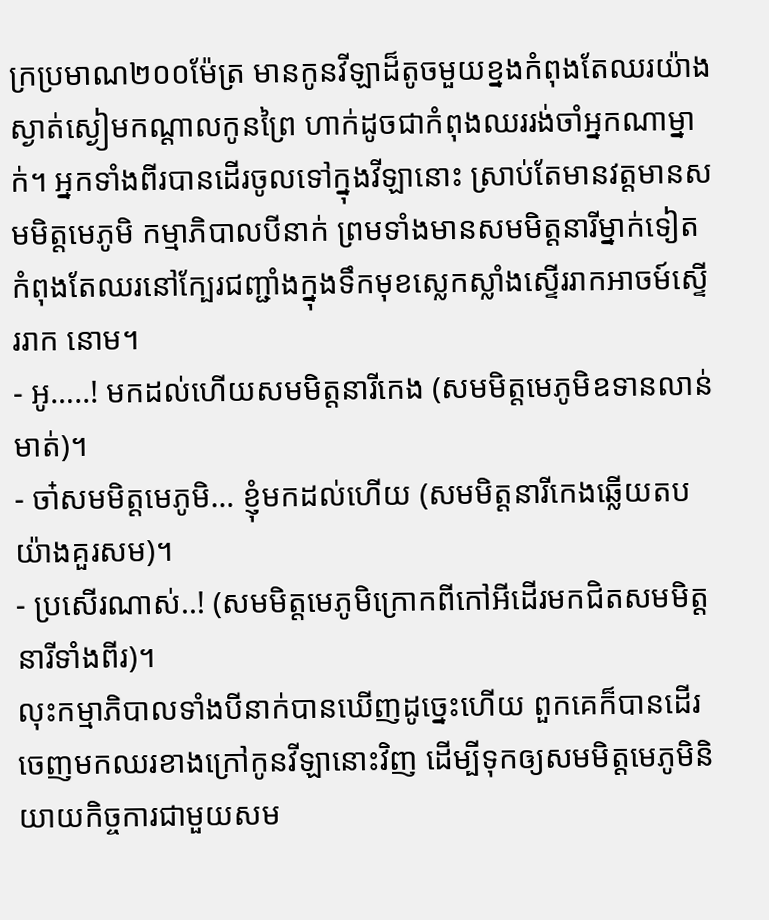ក្រប្រមាណ២០០ម៉ែត្រ មានកូនវីឡាដ៏តូចមួយខ្នងកំពុងតែឈរយ៉ាងស្ងាត់ស្ងៀមកណ្ដាលកូនព្រៃ ហាក់ដូចជាកំពុងឈររង់ចាំអ្នកណាម្នាក់។ អ្នកទាំងពីរបានដើរចូលទៅក្នុងវីឡានោះ ស្រាប់តែមានវត្តមានសមមិត្តមេភូមិ កម្មាភិបាលបីនាក់ ព្រមទាំងមានសមមិត្តនារីម្នាក់ទៀត កំពុងតែឈរនៅក្បែរជញ្ជាំងក្នុងទឹកមុខស្លេកស្លាំងស្ទើររាកអាចម៍ស្ទើររាក នោម។
- អូ…..! មកដល់ហើយសមមិត្តនារីកេង (សមមិត្តមេភូមិឧទានលាន់មាត់)។
- ចា៎សមមិត្តមេភូមិ… ខ្ញុំមកដល់ហើយ (សមមិត្តនារីកេងឆ្លើយតបយ៉ាងគួរសម)។
- ប្រសើរណាស់..! (សមមិត្តមេភូមិក្រោកពីកៅអីដើរមកជិតសមមិត្តនារីទាំងពីរ)។
លុះកម្មាភិបាលទាំងបីនាក់បានឃើញដូច្នេះហើយ ពួកគេក៏បានដើរចេញមកឈរខាងក្រៅកូនវីឡានោះវិញ ដើម្បីទុកឲ្យសមមិត្តមេភូមិនិយាយកិច្ចការជាមួយសម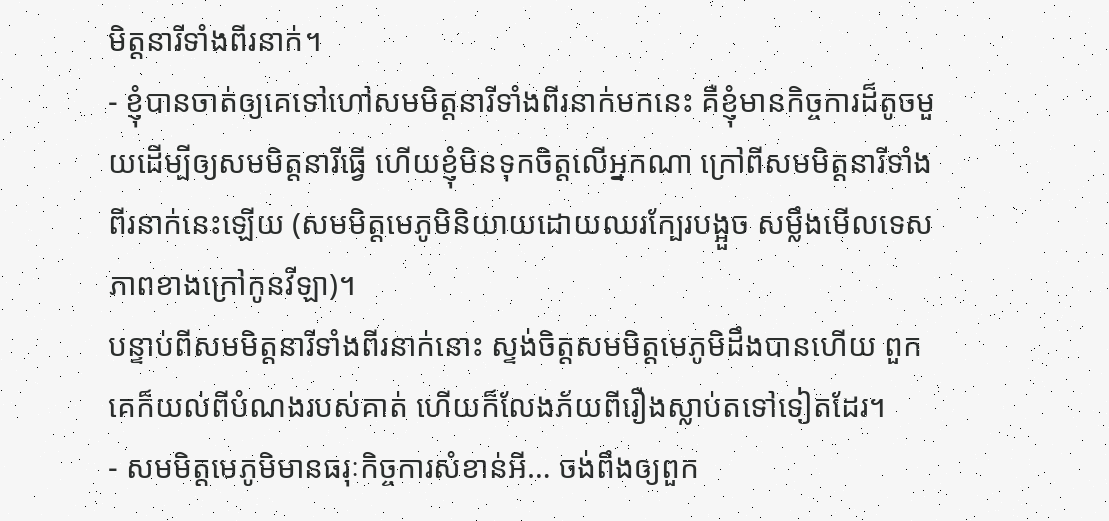មិត្តនារីទាំងពីរនាក់។
- ខ្ញុំបានចាត់ឲ្យគេទៅហៅសមមិត្តនារីទាំងពីរនាក់មកនេះ គឺខ្ញុំមានកិច្ចការដ៏តូចមួយដើម្បីឲ្យសមមិត្តនារីធ្វើ ហើយខ្ញុំមិនទុកចិត្តលើអ្នកណា ក្រៅពីសមមិត្តនារីទាំងពីរនាក់នេះឡើយ (សមមិត្តមេភូមិនិយាយដោយឈរក្បែរបង្អួច សម្លឹងមើលទេសភាពខាងក្រៅកូនវីឡា)។
បន្ទាប់ពីសមមិត្តនារីទាំងពីរនាក់នោះ ស្ទង់ចិត្តសមមិត្តមេភូមិដឹងបានហើយ ពួកគេក៏យល់ពីបំណងរបស់គាត់ ហើយក៏លែងភ័យពីរឿងស្លាប់តទៅទៀតដែរ។
- សមមិត្តមេភូមិមានធរុៈកិច្ចការសំខាន់អី… ចង់ពឹងឲ្យពួក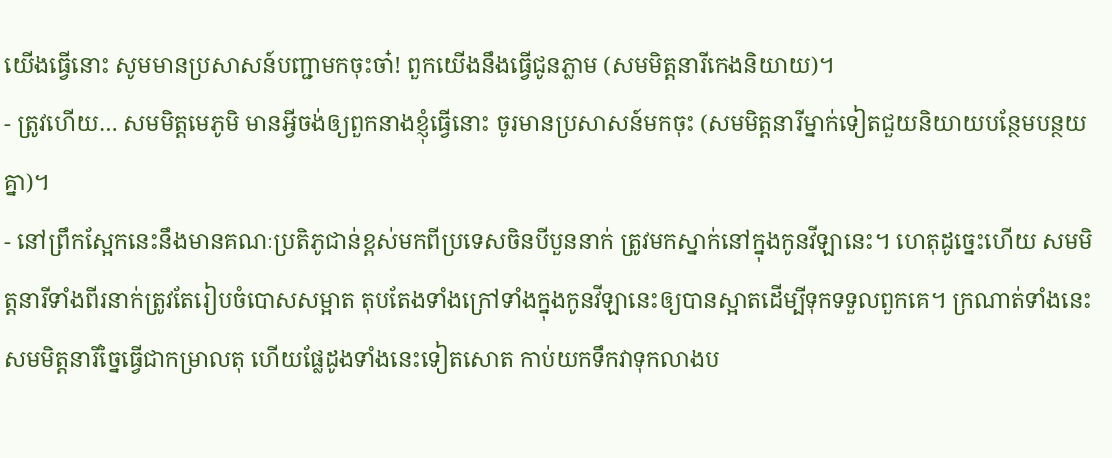យើងធ្វើនោះ សូមមានប្រសាសន៍បញ្ជាមកចុះចា៎! ពួកយើងនឹងធ្វើជូនភ្លាម (សមមិត្តនារីកេងនិយាយ)។
- ត្រូវហើយ… សមមិត្តមេភូមិ មានអ្វីចង់ឲ្យពួកនាងខ្ញុំធ្វើនោះ ចូរមានប្រសាសន៍មកចុះ (សមមិត្តនារីម្នាក់ទៀតជួយនិយាយបន្ថែមបន្ថយគ្នា)។
- នៅព្រឹកស្អែកនេះនឹងមានគណៈប្រតិភូជាន់ខ្ពស់មកពីប្រទេសចិនបីបួននាក់ ត្រូវមកស្នាក់នៅក្នុងកូនវីឡានេះ។ ហេតុដូច្នេះហើយ សមមិត្តនារីទាំងពីរនាក់ត្រូវតែរៀបចំបោសសម្អាត តុបតែងទាំងក្រៅទាំងក្នុងកូនវីឡានេះឲ្យបានស្អាតដើម្បីទុកទទួលពួកគេ។ ក្រណាត់ទាំងនេះ សមមិត្តនារីច្នៃធ្វើជាកម្រាលតុ ហើយផ្លែដូងទាំងនេះទៀតសោត កាប់យកទឹកវាទុកលាងប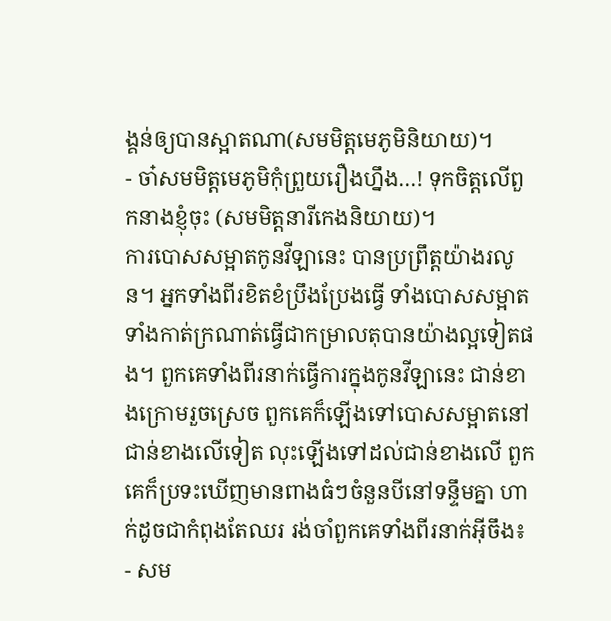ង្គន់ឲ្យបានស្អាតណា(សមមិត្តមេភូមិនិយាយ)។
- ចា៎សមមិត្តមេភូមិកុំព្រួយរឿងហ្នឹង…! ទុកចិត្តលើពួកនាងខ្ញុំចុះ (សមមិត្តនារីកេងនិយាយ)។
ការបោសសម្អាតកូនវីឡានេះ បានប្រព្រឹត្តយ៉ាងរលូន។ អ្នកទាំងពីរខិតខំប្រឹងប្រែងធ្វើ ទាំងបោសសម្អាត ទាំងកាត់ក្រណាត់ធ្វើជាកម្រាលតុបានយ៉ាងល្អទៀតផង។ ពួកគេទាំងពីរនាក់ធ្វើការក្នុងកូនវីឡានេះ ជាន់ខាងក្រោមរួចស្រេច ពួកគេក៏ឡើងទៅបោសសម្អាតនៅជាន់ខាងលើទៀត លុះឡើងទៅដល់ជាន់ខាងលើ ពួកគេក៏ប្រទះឃើញមានពាងធំៗចំនួនបីនៅទន្ទឹមគ្នា ហាក់ដូចជាកំពុងតែឈរ រង់ចាំពួកគេទាំងពីរនាក់អ៊ីចឹង៖
- សម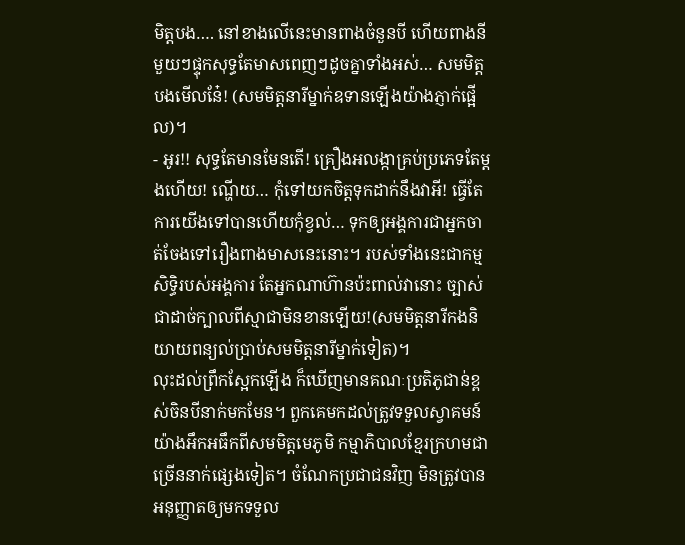មិត្តបង…. នៅខាងលើនេះមានពាងចំនួនបី ហើយពាងនីមួយៗផ្ទុកសុទ្ធតែមាសពេញៗដូចគ្នាទាំងអស់… សមមិត្តបងមើលនែ៎! (សមមិត្តនារីម្នាក់ឧទានឡើងយ៉ាងភ្ញាក់ផ្អើល)។
- អូរ!! សុទ្ធតែមានមែនតើ! គ្រឿងអលង្កាគ្រប់ប្រភេទតែម្ដងហើយ! ណ្ហើយ… កុំទៅយកចិត្តទុកដាក់នឹងវាអី! ធ្វើតែការយើងទៅបានហើយកុំខ្វល់… ទុកឲ្យអង្គការជាអ្នកចាត់ចែងទៅរឿងពាងមាសនេះនោះ។ របស់ទាំងនេះជាកម្មសិទ្ធិរបស់អង្គការ តែអ្នកណាហ៊ានប៉ះពាល់វានោះ ច្បាស់ជាដាច់ក្បាលពីស្មាជាមិនខានឡើយ!(សមមិត្តនារីកងនិយាយពន្យល់ប្រាប់សមមិត្តនារីម្នាក់ទៀត)។
លុះដល់ព្រឹកស្អែកឡើង ក៏ឃើញមានគណៈប្រតិភូជាន់ខ្ពស់ចិនបីនាក់មកមែន។ ពួកគេមកដល់ត្រូវទទួលស្វាគមន៍យ៉ាងអឹកអធឹកពីសមមិត្តមេភូមិ កម្មាភិបាលខ្មែរក្រហមជាច្រើននាក់ផ្សេងទៀត។ ចំណែកប្រជាជនវិញ មិនត្រូវបានអនុញ្ញាតឲ្យមកទទួល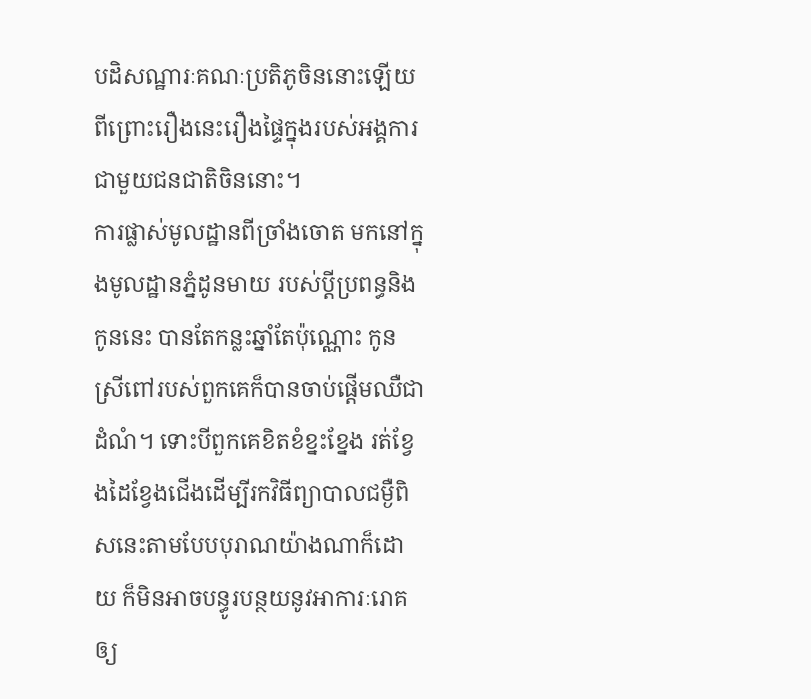បដិសណ្ឋារៈគណៈប្រតិភូចិននោះឡើយ ពីព្រោះរឿងនេះរឿងផ្ទៃក្នុងរបស់អង្គការជាមួយជនជាតិចិននោះ។
ការផ្លាស់មូលដ្ឋានពីច្រាំងចោត មកនៅក្នុងមូលដ្ឋានភ្នំដូនមាយ របស់ប្ដីប្រពន្ធនិងកូននេះ បានតែកន្លះឆ្នាំតែប៉ុណ្ណោះ កូនស្រីពៅរបស់ពួកគេក៏បានចាប់ផ្ដើមឈឺជាដំណំ។ ទោះបីពួកគេខិតខំខ្នះខ្នែង រត់ខ្វែងដៃខ្វែងជើងដើម្បីរកវិធីព្យាបាលជម្ងឺពិសនេះតាមបែបបុរាណយ៉ាងណាក៏ដោយ ក៏មិនអាចបន្ធូរបន្ថយនូវអាការៈរោគឲ្យ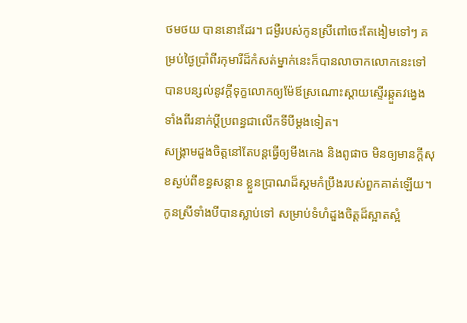ថមថយ បាននោះដែរ។ ជម្ងឺរបស់កូនស្រីពៅចេះតែងៀមទៅៗ គម្រប់ថ្ងៃប្រាំពីរកុមារីដ៏កំសត់ម្នាក់នេះក៏បានលាចាកលោកនេះទៅ បានបន្សល់នូវក្ដីទុក្ខលោកឲ្យម៉ែឪស្រណោះស្ដាយស្ទើរឆ្កួតវង្វេងទាំងពីរនាក់ប្ដីប្រពន្ធជាលើកទីបីម្ដងទៀត។
សង្រ្គាមដួងចិត្តនៅតែបន្ដធ្វើឲ្យមីងកេង និងពូផាច មិនឲ្យមានក្ដីសុខស្ងប់ពីខន្ធសន្ដាន ខ្លួនប្រាណដ៏ស្គមកំប្រឹងរបស់ពួកគាត់ឡើយ។ កូនស្រីទាំងបីបានស្លាប់ទៅ សម្រាប់ទំហំដួងចិត្តដ៏ស្អាតស្អំ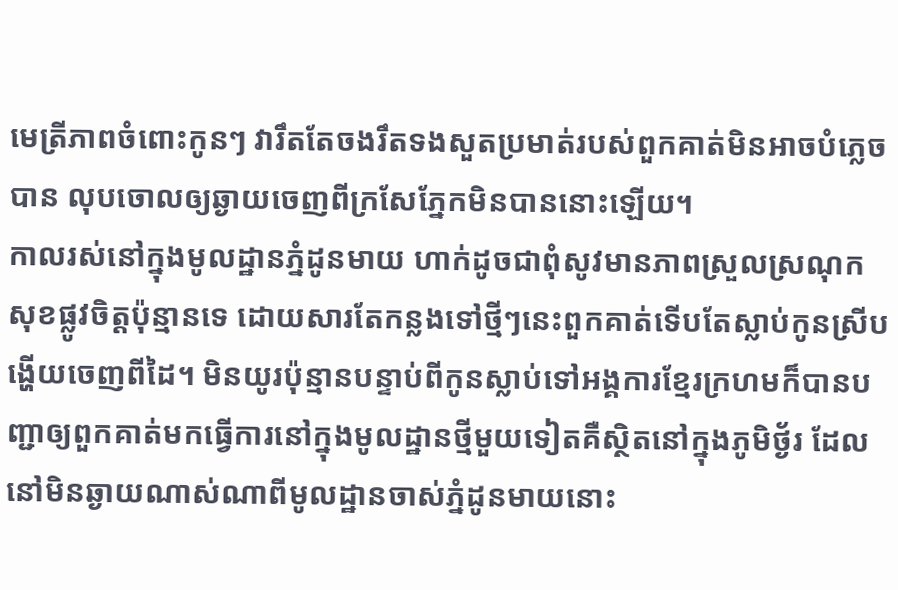មេត្រីភាពចំពោះកូនៗ វារឹតតែចងរឹតទងសួតប្រមាត់របស់ពួកគាត់មិនអាចបំភ្លេចបាន លុបចោលឲ្យឆ្ងាយចេញពីក្រសែភ្នែកមិនបាននោះឡើយ។
កាលរស់នៅក្នុងមូលដ្ឋានភ្នំដូនមាយ ហាក់ដូចជាពុំសូវមានភាពស្រួលស្រណុក សុខផ្លូវចិត្តប៉ុន្មានទេ ដោយសារតែកន្លងទៅថ្មីៗនេះពួកគាត់ទើបតែស្លាប់កូនស្រីបង្ហើយចេញពីដៃ។ មិនយូរប៉ុន្មានបន្ទាប់ពីកូនស្លាប់ទៅអង្គការខ្មែរក្រហមក៏បានបញ្ជាឲ្យពួកគាត់មកធ្វើការនៅក្នុងមូលដ្ឋានថ្មីមួយទៀតគឺស្ថិតនៅក្នុងភូមិថ្ង័រ ដែលនៅមិនឆ្ងាយណាស់ណាពីមូលដ្ឋានចាស់ភ្នំដូនមាយនោះ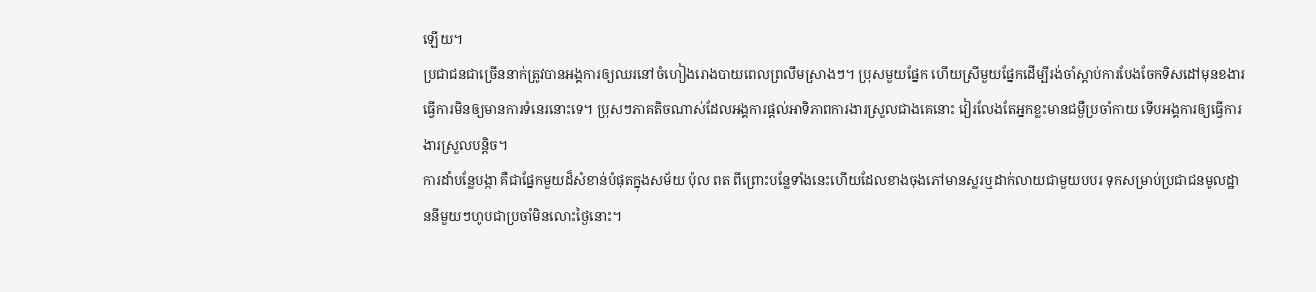ឡើយ។
ប្រជាជនជាច្រើននាក់ត្រូវបានអង្គការឲ្យឈរនៅចំហៀងរោងបាយពេលព្រលឹមស្រាងៗ។ ប្រុសមួយផ្នែក ហើយស្រីមួយផ្នែកដើម្បីរង់ចាំស្ដាប់ការបែងចែកទិសដៅមុនខងារធ្វើការមិនឲ្យមានការទំនេរនោះទេ។ ប្រុសៗភាគតិចណាស់ដែលអង្គការផ្ដល់អាទិភាពការងារស្រួលជាងគេនោះ វៀរលែងតែអ្នកខ្លះមានជម្ងឺប្រចាំកាយ ទើបអង្គការឲ្យធ្វើការងារស្រួលបន្ដិច។
ការដាំបន្លែបង្កា គឺជាផ្នែកមួយដ៏សំខាន់បំផុតក្នុងសម័យ ប៉ុល ពត ពីព្រោះបន្លែទាំងនេះហើយដែលខាងចុងភៅមានស្លរឬដាក់លាយជាមួយបបរ ទុកសម្រាប់ប្រជាជនមូលដ្ឋាននីមួយៗហូបជាប្រចាំមិនលោះថ្ងៃនោះ។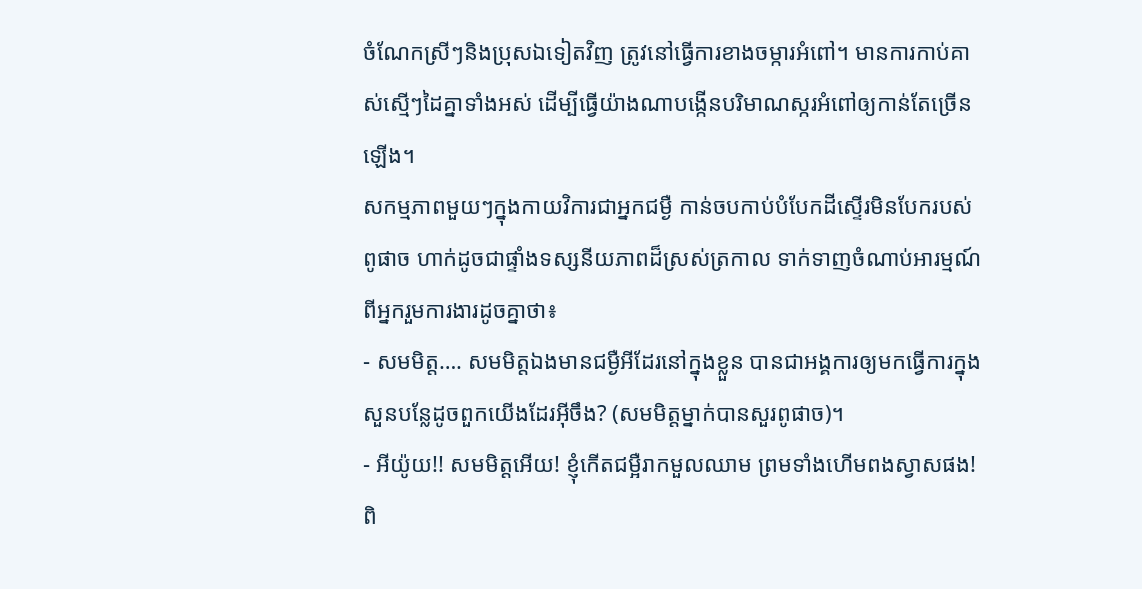ចំណែកស្រីៗនិងប្រុសឯទៀតវិញ ត្រូវនៅធ្វើការខាងចម្ការអំពៅ។ មានការកាប់គាស់ស្មើៗដៃគ្នាទាំងអស់ ដើម្បីធ្វើយ៉ាងណាបង្កើនបរិមាណស្ករអំពៅឲ្យកាន់តែច្រើនឡើង។
សកម្មភាពមួយៗក្នុងកាយវិការជាអ្នកជម្ងឺ កាន់ចបកាប់បំបែកដីស្ទើរមិនបែករបស់ពូផាច ហាក់ដូចជាផ្ទាំងទស្សនីយភាពដ៏ស្រស់ត្រកាល ទាក់ទាញចំណាប់អារម្មណ៍ពីអ្នករួមការងារដូចគ្នាថា៖
- សមមិត្ត…. សមមិត្តឯងមានជម្ងឺអីដែរនៅក្នុងខ្លួន បានជាអង្គការឲ្យមកធ្វើការក្នុងសួនបន្លែដូចពួកយើងដែរអ៊ីចឹង? (សមមិត្តម្នាក់បានសួរពូផាច)។
- អីយ៉ូយ!! សមមិត្តអើយ! ខ្ញុំកើតជម្អឺរាកមួលឈាម ព្រមទាំងហើមពងស្វាសផង! ពិ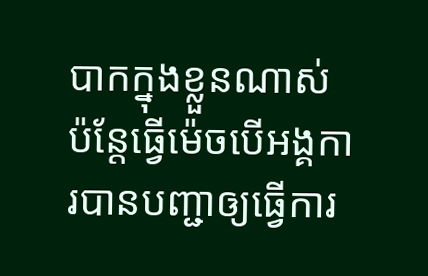បាកក្នុងខ្លួនណាស់ ប៉ន្ដែធ្វើម៉េចបើអង្គការបានបញ្ជាឲ្យធ្វើការ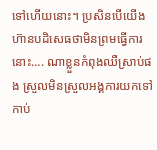ទៅហើយនោះ។ ប្រសិនបើយើងហ៊ានបដិសេធថាមិនព្រមធ្វើការនោះ…. ណាខ្លួនកំពុងឈឺស្រាប់ផង ស្រួលមិនស្រួលអង្គការយកទៅកាប់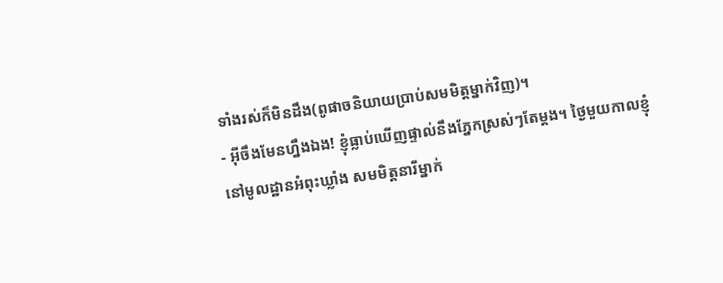ទាំងរស់ក៏មិនដឹង(ពូផាចនិយាយប្រាប់សមមិត្តម្នាក់វិញ)។
- អ៊ីចឹងមែនហ្នឹងឯង! ខ្ញុំធ្លាប់ឃើញផ្ទាល់នឹងភ្នែកស្រស់ៗតែម្ដង។ ថ្ងៃមួយកាលខ្ញុំនៅមូលដ្ឋានអំពុះឃ្លាំង សមមិត្តនារីម្នាក់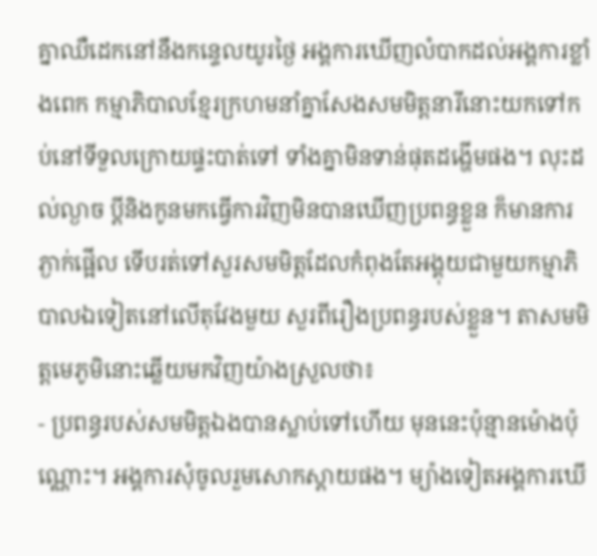គ្នាឈឺដេកនៅនឹងកន្ទេលយូរថ្ងៃ អង្គការឃើញលំបាកដល់អង្គការខ្លាំងពេក កម្មាភិបាលខ្មែរក្រហមនាំគ្នាសែងសមមិត្តនារីនោះយកទៅកប់នៅទីទួលក្រោយផ្ទះបាត់ទៅ ទាំងគ្នាមិនទាន់ផុតដង្ហើមផង។ លុះដល់ល្ងាច ប្ដីនិងកូនមកធ្វើការវិញមិនបានឃើញប្រពន្ធខ្លួន ក៏មានការភ្ងាក់ផ្អើល ទើបរត់ទៅសួរសមមិត្តដែលកំពុងតែអង្គុយជាមួយកម្មាភិបាលឯទៀតនៅលើតុវែងមួយ សួរពីរឿងប្រពន្ធរបស់ខ្លួន។ តាសមមិត្តមេភូមិនោះឆ្លើយមកវិញយ៉ាងស្រួលថា៖
- ប្រពន្ធរបស់សមមិត្តឯងបានស្លាប់ទៅហើយ មុននេះប៉ុន្មានម៉ោងប៉ុណ្ណោះ។ អង្គការសុំចូលរួមសោកស្ដាយផង។ ម្យ៉ាងទៀតអង្គការឃើ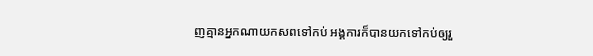ញគ្មានអ្នកណាយកសពទៅកប់ អង្គការក៏បានយកទៅកប់ឲ្យរួ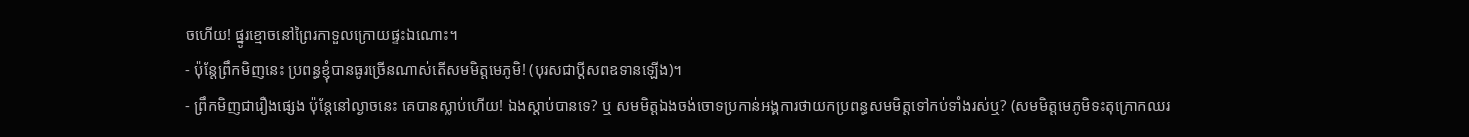ចហើយ! ផ្នូរខ្មោចនៅព្រៃរកាទួលក្រោយផ្ទះឯណោះ។
- ប៉ុន្ដែព្រឹកមិញនេះ ប្រពន្ធខ្ញុំបានធូរច្រើនណាស់តើសមមិត្តមេភូមិ! (បុរសជាប្ដីសពឧទានឡើង)។
- ព្រឹកមិញជារឿងផ្សេង ប៉ុន្ដែនៅល្ងាចនេះ គេបានស្លាប់ហើយ! ឯងស្ដាប់បានទេ? ឬ សមមិត្តឯងចង់ចោទប្រកាន់អង្គការថាយកប្រពន្ធសមមិត្តទៅកប់ទាំងរស់ឬ? (សមមិត្តមេភូមិទះតុក្រោកឈរ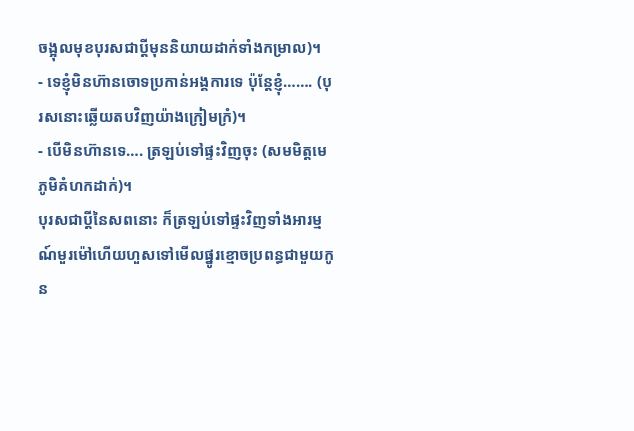ចង្អុលមុខបុរសជាប្ដីមុននិយាយដាក់ទាំងកម្រាល)។
- ទេខ្ញុំមិនហ៊ានចោទប្រកាន់អង្គការទេ ប៉ុន្ដែខ្ញុំ……. (បុរសនោះឆ្លើយតបវិញយ៉ាងក្រៀមក្រំ)។
- បើមិនហ៊ានទេ…. ត្រឡប់ទៅផ្ទះវិញចុះ (សមមិត្តមេភូមិគំហកដាក់)។
បុរសជាប្ដីនៃសពនោះ ក៏ត្រឡប់ទៅផ្ទះវិញទាំងអារម្មណ៍មួរម៉ៅហើយហួសទៅមើលផ្នូរខ្មោចប្រពន្ធជាមួយកូន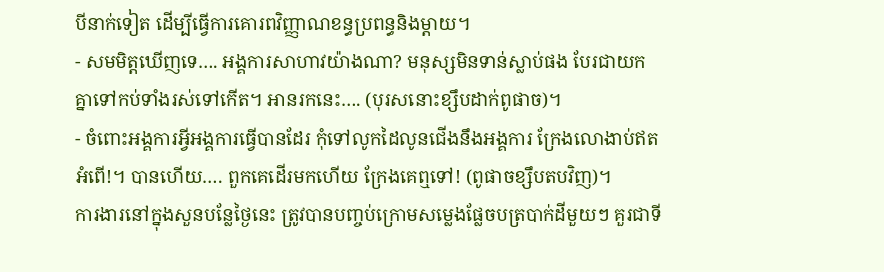បីនាក់ទៀត ដើម្បីធ្វើការគោរពវិញ្ញាណខន្ធប្រពន្ធនិងម្ដាយ។
- សមមិត្តឃើញទេ…. អង្គការសាហាវយ៉ាងណា? មនុស្សមិនទាន់ស្លាប់ផង បែរជាយកគ្នាទៅកប់ទាំងរស់ទៅកើត។ អានរកនេះ…. (បុរសនោះខ្សឹបដាក់ពូផាច)។
- ចំពោះអង្គការអ្វីអង្គការធ្វើបានដែរ កុំទៅលូកដៃលូនជើងនឹងអង្គការ ក្រែងលោងាប់ឥតអំពើ!។ បានហើយ…. ពួកគេដើរមកហើយ ក្រែងគេឮទៅ! (ពូផាចខ្សឹបតបវិញ)។
ការងារនៅក្នុងសួនបន្លែថ្ងៃនេះ ត្រូវបានបញ្ចប់ក្រោមសម្លេងផ្លែចបត្របាក់ដីមួយៗ គួរជាទី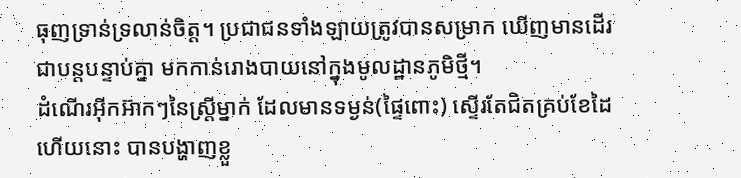ធុញទ្រាន់ទ្រលាន់ចិត្ត។ ប្រជាជនទាំងឡាយត្រូវបានសម្រាក ឃើញមានដើរជាបន្តបន្ទាប់គ្នា មកកាន់រោងបាយនៅក្នុងមូលដ្ឋានភូមិថ្មី។
ដំណើរអ៊ីកអ៊ាកៗនៃស្រ្តីម្នាក់ ដែលមានទម្ងន់(ផ្ទៃពោះ) ស្ទើរតែជិតគ្រប់ខែដៃហើយនោះ បានបង្ហាញខ្លួ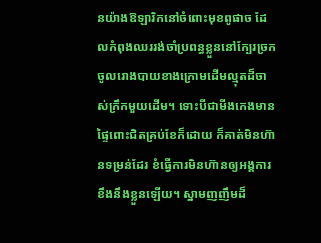នយ៉ាងឱឡារិកនៅចំពោះមុខពូផាច ដែលកំពុងឈររង់ចាំប្រពន្ធខ្លួននៅក្បែរច្រកចូលរោងបាយខាងក្រោមដើមល្មុតដ៏ចាស់ក្រឹកមួយដើម។ ទោះបីជាមីងកេងមានផ្ទៃពោះជិតគ្រប់ខែក៏ដោយ ក៏គាត់មិនហ៊ានទម្រន់ដែរ ខំធ្វើការមិនហ៊ានឲ្យអង្គការខឹងនឹងខ្លួនឡើយ។ ស្នាមញញឹមដ៏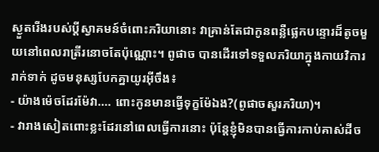ស្ងួតរើងរបស់ប្ដីស្វាគមន៍ចំពោះភរិយានោះ វាគ្រាន់តែជាកូនពន្លឺផ្លេកបន្ទោរដ៏តូចមួយនៅពេលរាត្រីរនោចតែប៉ុណ្ណោះ។ ពូផាច បានដើរទៅទទួលភរិយាក្នុងកាយវិការរាក់ទាក់ ដូចមនុស្សបែកគ្នាយូរអ៊ីចឹង៖
- យ៉ាងម៉េចដែរម៉ែវា…. ពោះកូនមានធ្វើទុក្ខម៉ែឯង?(ពូផាចសួរភរិយា)។
- វារាងសៀតពោះខ្លះដែរនៅពេលធ្វើការនោះ ប៉ុន្ដែខ្ញុំមិនបានធ្វើការកាប់គាស់ដីច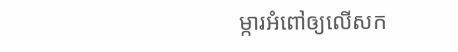ម្ការអំពៅឲ្យលើសក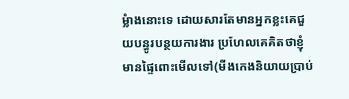ម្លំាងនោះទេ ដោយសារតែមានអ្នកខ្លះគេជួយបន្ធូរបន្ថយការងារ ប្រហែលគេគិតថាខ្ញុំមានផ្ទៃពោះមើលទៅ(មីងកេងនិយាយប្រាប់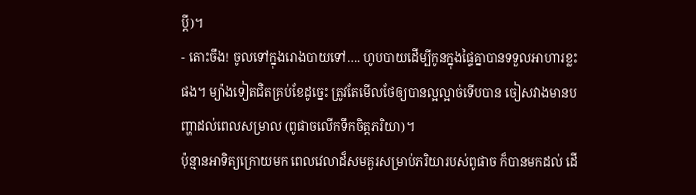ប្ដី)។
- តោះចឹង! ចូលទៅក្នុងរោងបាយទៅ…. ហូបបាយដើម្បីកូនក្នុងផ្ទៃគ្នាបានទទួលអាហារខ្លះផង។ ម្យ៉ាងទៀតជិតគ្រប់ខែដូច្នេះ ត្រូវតែមើលថែឲ្យបានល្អល្អាច់ទើបបាន ចៀសវាងមានបញ្ហាដល់ពេលសម្រាល (ពូផាចលើកទឹកចិត្តភរិយា)។
ប៉ុន្មានអាទិត្យក្រោយមក ពេលវេលាដ៏សមគួរសម្រាប់ភរិយារបស់ពូផាច ក៏បានមកដល់ ដើ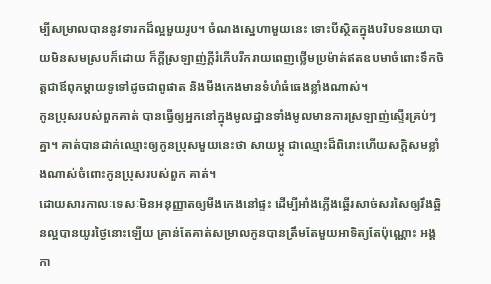ម្បីសម្រាលបាននូវទារកដ៏ល្អមួយរូប។ ចំណងស្នេហាមួយនេះ ទោះបីស្ថិតក្នុងបរិបទនយោបាយមិនសមស្របក៏ដោយ ក៏ក្ដីស្រឡាញ់ក្ដីរំភើបរីករាយពេញថ្លើមប្រម៉ាត់ឥតឧបមាចំពោះទឹកចិត្តជាឪពុកម្ដាយទូទៅដូចជាពូផាត និងមីងកេងមានទំហំធំធេងខ្លាំងណាស់។
កូនប្រុសរបស់ពួកគាត់ បានធ្វើឲ្យអ្នកនៅក្នុងមូលដ្ឋានទាំងមូលមានការស្រឡាញ់ស្ទើរគ្រប់ៗគ្នា។ គាត់បានដាក់ឈ្មោះឲ្យកូនប្រុសមួយនេះថា សាយម្ភូ ជាឈ្មោះដ៏ពិរោះហើយសក្ដិសមខ្លាំងណាស់ចំពោះកូនប្រុសរបស់ពួក គាត់។
ដោយសារកាលៈទេសៈមិនអនុញ្ញាតឲ្យមីងកេងនៅផ្ទះ ដើម្បីអាំងភ្លើងឆ្អើរសាច់សរសៃឲ្យរឹងឆ្អិនល្អបានយូរថ្ងៃនោះឡើយ គ្រាន់តែគាត់សម្រាលកូនបានត្រឹមតែមួយអាទិត្យតែប៉ុណ្ណោះ អង្គកា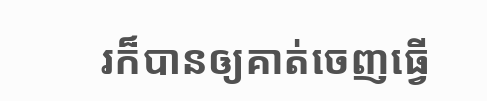រក៏បានឲ្យគាត់ចេញធ្វើ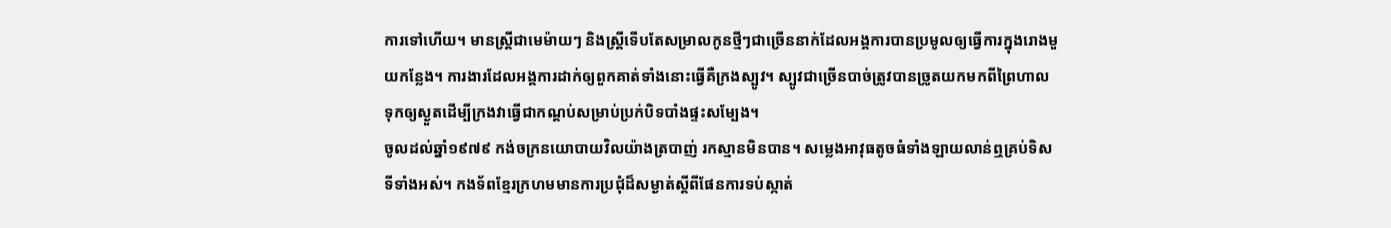ការទៅហើយ។ មានស្រ្តីជាមេម៉ាយៗ និងស្រ្តីទើបតែសម្រាលកូនថ្មីៗជាច្រើននាក់ដែលអង្គការបានប្រមូលឲ្យធ្វើការក្នុងរោងមួយកន្លែង។ ការងារដែលអង្គការដាក់ឲ្យពួកគាត់ទាំងនោះធ្វើគឺក្រងស្បូវ។ ស្បូវជាច្រើនបាច់ត្រូវបានច្រូតយកមកពីព្រៃហាលទុកឲ្យស្ងួតដើម្បីក្រងវាធ្វើជាកណ្ដប់សម្រាប់ប្រក់បិទបាំងផ្ទះសម្បែង។
ចូលដល់ឆ្នាំ១៩៧៩ កង់ចក្រនយោបាយវិលយ៉ាងត្របាញ់ រកស្មានមិនបាន។ សម្លេងអាវុធតូចធំទាំងឡាយលាន់ឮគ្រប់ទិសទីទាំងអស់។ កងទ័ពខ្មែរក្រហមមានការប្រជុំដ៏សម្ងាត់ស្ដីពីផែនការទប់ស្កាត់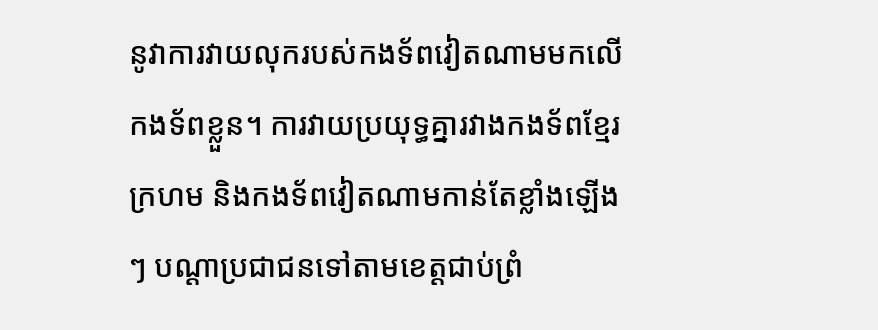នូវាការវាយលុករបស់កងទ័ពវៀតណាមមកលើកងទ័ពខ្លួន។ ការវាយប្រយុទ្ធគ្នារវាងកងទ័ពខ្មែរក្រហម និងកងទ័ពវៀតណាមកាន់តែខ្លាំងឡើងៗ បណ្ដាប្រជាជនទៅតាមខេត្តជាប់ព្រំ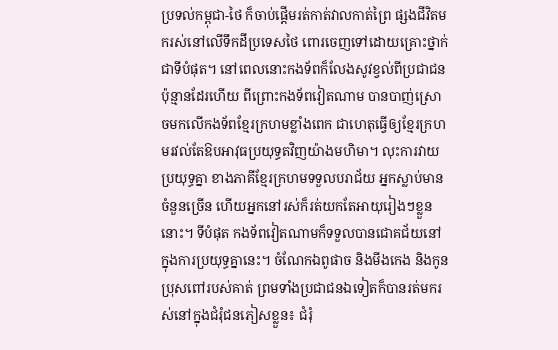ប្រទល់កម្ពុជា-ថៃ ក៏ចាប់ផ្ដើមរត់កាត់វាលកាត់ព្រៃ ផ្សងជីវិតមករស់នៅលើទឹកដីប្រទេសថៃ ពោរចេញទៅដោយគ្រោះថ្នាក់ជាទីបំផុត។ នៅពេលនោះកងទ័ពក៏លែងសូវខ្វល់ពីប្រជាជនប៉ុន្មានដែរហើយ ពីព្រោះកងទ័ពវៀតណាម បានបាញ់ស្រោចមកលើកងទ័ពខ្មែរក្រហមខ្លាំងពេក ជាហេតុធ្វើឲ្យខ្មែរក្រហមរវល់តែឱបអាវុធប្រយុទ្ធតវិញយ៉ាងមហិមា។ លុះការវាយប្រយុទ្ធគ្នា ខាងភាគីខ្មែរក្រហមទទួលបរាជ័យ អ្នកស្លាប់មានចំនួនច្រើន ហើយអ្នកនៅរស់ក៏រត់យកតែអាយុរៀងៗខ្លួននោះ។ ទីបំផុត កងទ័ពវៀតណាមក៏ទទួលបានជោគជ័យនៅក្នុងការប្រយុទ្ធគ្នានេះ។ ចំណែកឯពូផាច និងមីងកេង និងកូនប្រុសពៅរបស់គាត់ ព្រមទាំងប្រជាជនឯទៀតក៏បានរត់មករស់នៅក្នុងជំរុំជនភៀសខ្លួន៖ ជំរុំ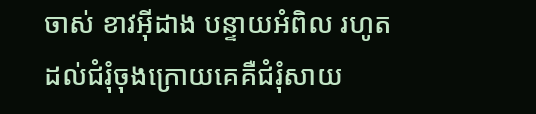ចាស់ ខាវអ៊ីដាង បន្ទាយអំពិល រហូតដល់ជំរុំចុងក្រោយគេគឺជំរុំសាយ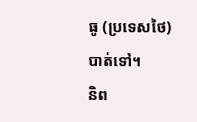ធូ (ប្រទេសថៃ) បាត់ទៅ។
និព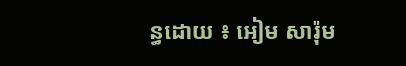ន្ធដោយ ៖ អៀម សារ៉ុម